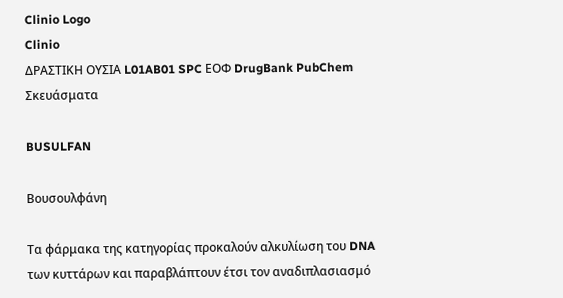Clinio Logo
Clinio
ΔΡΑΣΤΙΚΗ ΟΥΣΙΑ L01AB01 SPC ΕΟΦ DrugBank PubChem Σκευάσματα

BUSULFAN

Βουσουλφάνη

Τα φάρμακα της κατηγορίας προκαλούν αλκυλίωση του DNA των κυττάρων και παραβλάπτουν έτσι τον αναδιπλασιασμό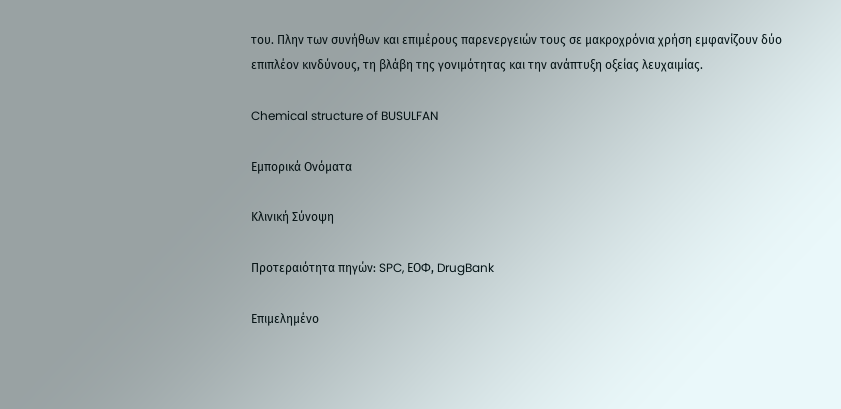του. Πλην των συνήθων και επιμέρους παρενεργειών τους σε μακροχρόνια χρήση εμφανίζουν δύο επιπλέον κινδύνους, τη βλάβη της γονιμότητας και την ανάπτυξη οξείας λευχαιμίας.

Chemical structure of BUSULFAN

Εμπορικά Ονόματα

Κλινική Σύνοψη

Προτεραιότητα πηγών: SPC, ΕΟΦ, DrugBank

Επιμελημένο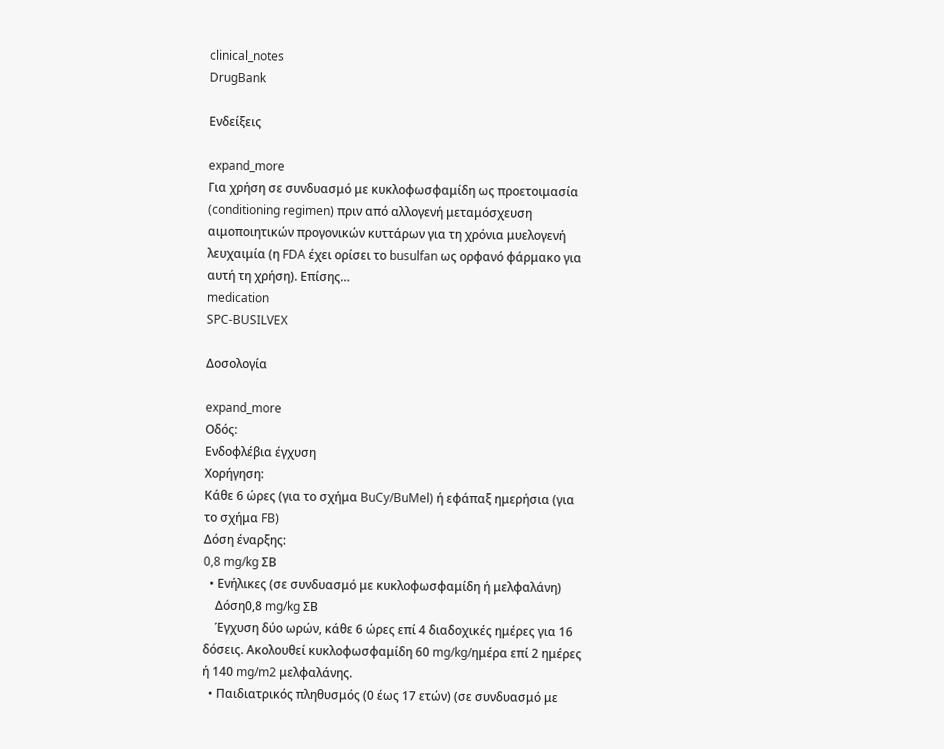clinical_notes
DrugBank

Ενδείξεις

expand_more
Για χρήση σε συνδυασμό με κυκλοφωσφαμίδη ως προετοιμασία (conditioning regimen) πριν από αλλογενή μεταμόσχευση αιμοποιητικών προγονικών κυττάρων για τη χρόνια μυελογενή λευχαιμία (η FDA έχει ορίσει το busulfan ως ορφανό φάρμακο για αυτή τη χρήση). Επίσης…
medication
SPC-BUSILVEX

Δοσολογία

expand_more
Οδός:
Ενδοφλέβια έγχυση
Χορήγηση:
Κάθε 6 ώρες (για το σχήμα BuCy/BuMel) ή εφάπαξ ημερήσια (για το σχήμα FB)
Δόση έναρξης:
0,8 mg/kg ΣΒ
  • Ενήλικες (σε συνδυασμό με κυκλοφωσφαμίδη ή μελφαλάνη)
    Δόση0,8 mg/kg ΣΒ
    Έγχυση δύο ωρών, κάθε 6 ώρες επί 4 διαδοχικές ημέρες για 16 δόσεις. Ακολουθεί κυκλοφωσφαμίδη 60 mg/kg/ημέρα επί 2 ημέρες ή 140 mg/m2 μελφαλάνης.
  • Παιδιατρικός πληθυσμός (0 έως 17 ετών) (σε συνδυασμό με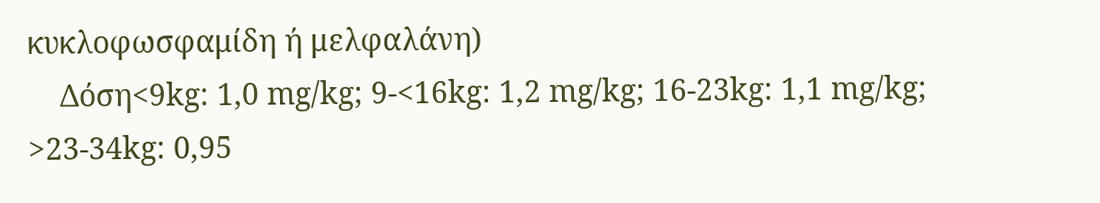κυκλοφωσφαμίδη ή μελφαλάνη)
    Δόση<9kg: 1,0 mg/kg; 9-<16kg: 1,2 mg/kg; 16-23kg: 1,1 mg/kg; >23-34kg: 0,95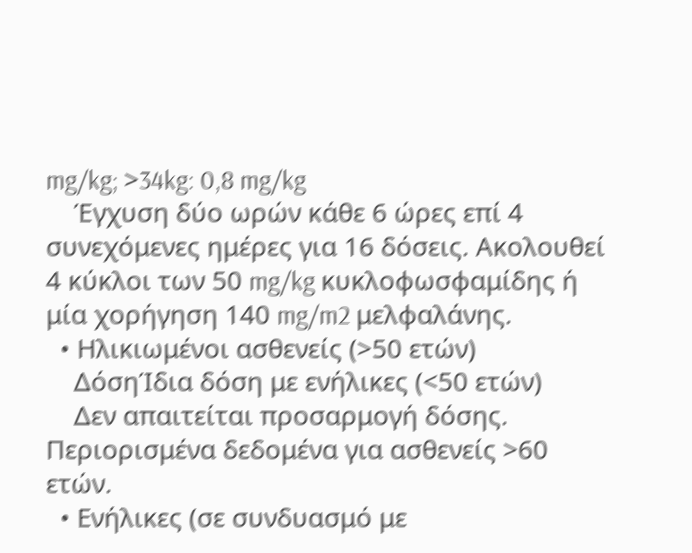mg/kg; >34kg: 0,8 mg/kg
    Έγχυση δύο ωρών κάθε 6 ώρες επί 4 συνεχόμενες ημέρες για 16 δόσεις. Ακολουθεί 4 κύκλοι των 50 mg/kg κυκλοφωσφαμίδης ή μία χορήγηση 140 mg/m2 μελφαλάνης.
  • Ηλικιωμένοι ασθενείς (>50 ετών)
    ΔόσηΊδια δόση με ενήλικες (<50 ετών)
    Δεν απαιτείται προσαρμογή δόσης. Περιορισμένα δεδομένα για ασθενείς >60 ετών.
  • Ενήλικες (σε συνδυασμό με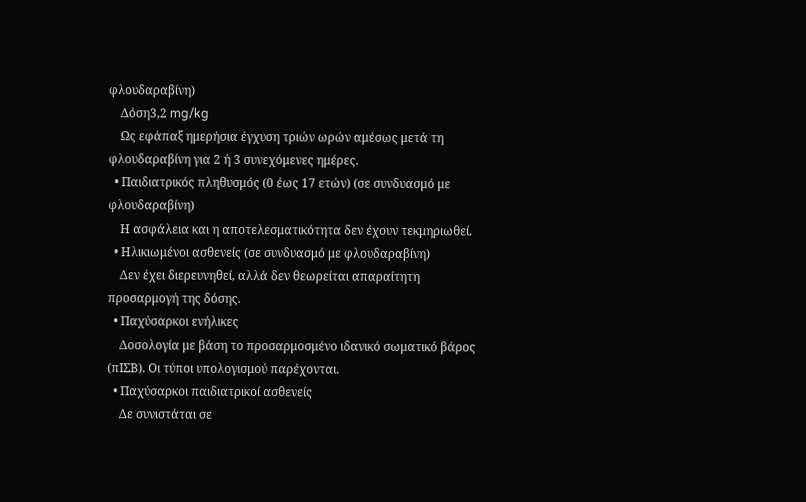φλουδαραβίνη)
    Δόση3,2 mg/kg
    Ως εφάπαξ ημερήσια έγχυση τριών ωρών αμέσως μετά τη φλουδαραβίνη για 2 ή 3 συνεχόμενες ημέρες.
  • Παιδιατρικός πληθυσμός (0 έως 17 ετών) (σε συνδυασμό με φλουδαραβίνη)
    Η ασφάλεια και η αποτελεσματικότητα δεν έχουν τεκμηριωθεί.
  • Ηλικιωμένοι ασθενείς (σε συνδυασμό με φλουδαραβίνη)
    Δεν έχει διερευνηθεί, αλλά δεν θεωρείται απαραίτητη προσαρμογή της δόσης.
  • Παχύσαρκοι ενήλικες
    Δοσολογία με βάση το προσαρμοσμένο ιδανικό σωματικό βάρος (πΙΣΒ). Οι τύποι υπολογισμού παρέχονται.
  • Παχύσαρκοι παιδιατρικοί ασθενείς
    Δε συνιστάται σε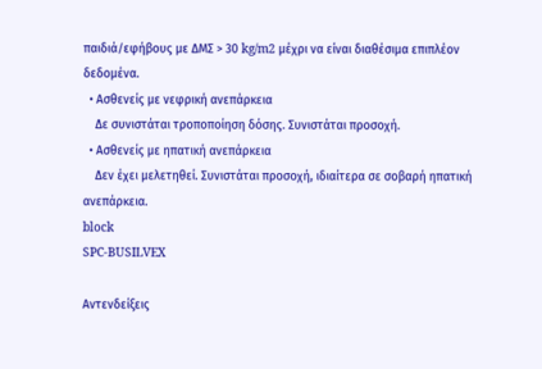παιδιά/εφήβους με ΔΜΣ > 30 kg/m2 μέχρι να είναι διαθέσιμα επιπλέον δεδομένα.
  • Ασθενείς με νεφρική ανεπάρκεια
    Δε συνιστάται τροποποίηση δόσης. Συνιστάται προσοχή.
  • Ασθενείς με ηπατική ανεπάρκεια
    Δεν έχει μελετηθεί. Συνιστάται προσοχή, ιδιαίτερα σε σοβαρή ηπατική ανεπάρκεια.
block
SPC-BUSILVEX

Αντενδείξεις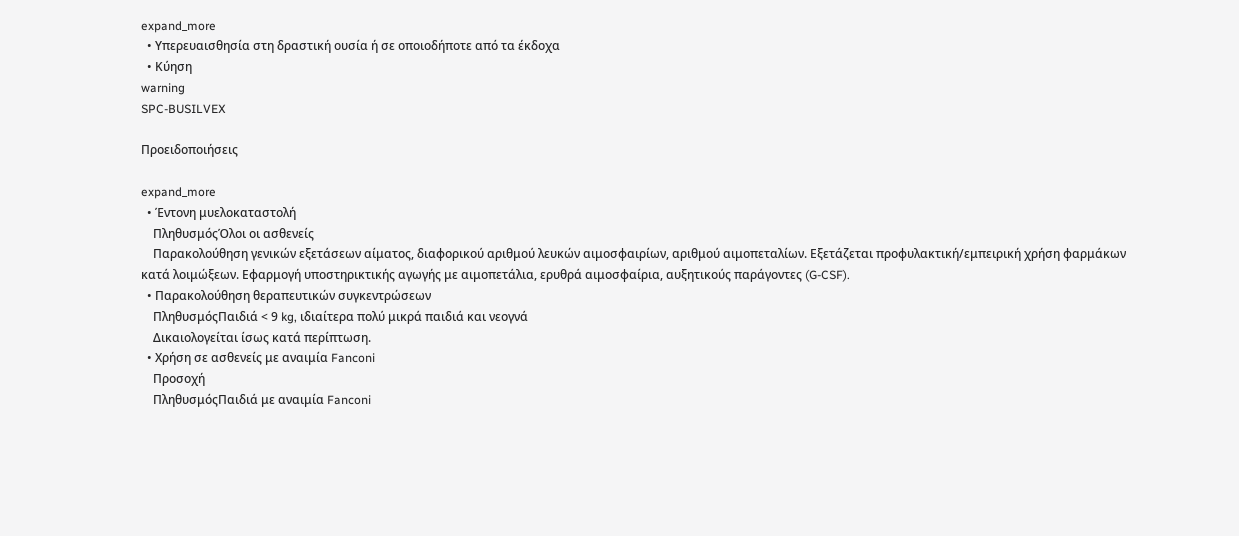expand_more
  • Υπερευαισθησία στη δραστική ουσία ή σε οποιοδήποτε από τα έκδοχα
  • Κύηση
warning
SPC-BUSILVEX

Προειδοποιήσεις

expand_more
  • Έντονη μυελοκαταστολή
    ΠληθυσμόςΌλοι οι ασθενείς
    Παρακολούθηση γενικών εξετάσεων αίματος, διαφορικού αριθμού λευκών αιμοσφαιρίων, αριθμού αιμοπεταλίων. Εξετάζεται προφυλακτική/εμπειρική χρήση φαρμάκων κατά λοιμώξεων. Εφαρμογή υποστηρικτικής αγωγής με αιμοπετάλια, ερυθρά αιμοσφαίρια, αυξητικούς παράγοντες (G-CSF).
  • Παρακολούθηση θεραπευτικών συγκεντρώσεων
    ΠληθυσμόςΠαιδιά < 9 kg, ιδιαίτερα πολύ μικρά παιδιά και νεογνά
    Δικαιολογείται ίσως κατά περίπτωση.
  • Χρήση σε ασθενείς με αναιμία Fanconi
    Προσοχή
    ΠληθυσμόςΠαιδιά με αναιμία Fanconi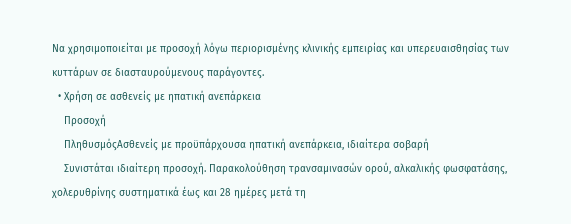Να χρησιμοποιείται με προσοχή λόγω περιορισμένης κλινικής εμπειρίας και υπερευαισθησίας των κυττάρων σε διασταυρούμενους παράγοντες.
  • Χρήση σε ασθενείς με ηπατική ανεπάρκεια
    Προσοχή
    ΠληθυσμόςΑσθενείς με προϋπάρχουσα ηπατική ανεπάρκεια, ιδιαίτερα σοβαρή
    Συνιστάται ιδιαίτερη προσοχή. Παρακολούθηση τρανσαμινασών ορού, αλκαλικής φωσφατάσης, χολερυθρίνης συστηματικά έως και 28 ημέρες μετά τη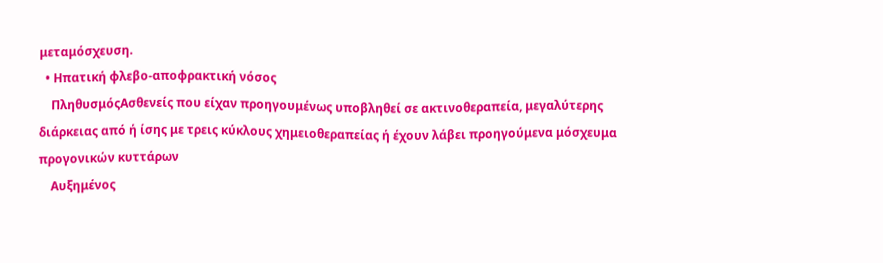μεταμόσχευση.
  • Ηπατική φλεβο-αποφρακτική νόσος
    ΠληθυσμόςΑσθενείς που είχαν προηγουμένως υποβληθεί σε ακτινοθεραπεία, μεγαλύτερης διάρκειας από ή ίσης με τρεις κύκλους χημειοθεραπείας ή έχουν λάβει προηγούμενα μόσχευμα προγονικών κυττάρων
    Αυξημένος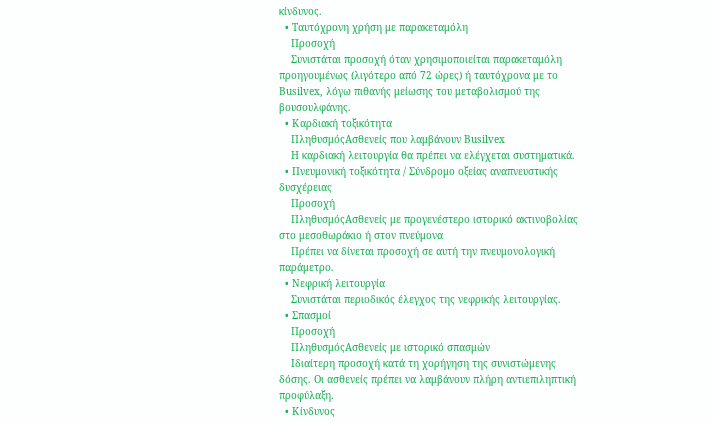κίνδυνος.
  • Ταυτόχρονη χρήση με παρακεταμόλη
    Προσοχή
    Συνιστάται προσοχή όταν χρησιμοποιείται παρακεταμόλη προηγουμένως (λιγότερο από 72 ώρες) ή ταυτόχρονα με το Busilvex, λόγω πιθανής μείωσης του μεταβολισμού της βουσουλφάνης.
  • Καρδιακή τοξικότητα
    ΠληθυσμόςΑσθενείς που λαμβάνουν Busilvex
    Η καρδιακή λειτουργία θα πρέπει να ελέγχεται συστηματικά.
  • Πνευμονική τοξικότητα / Σύνδρομο οξείας αναπνευστικής δυσχέρειας
    Προσοχή
    ΠληθυσμόςΑσθενείς με προγενέστερο ιστορικό ακτινοβολίας στο μεσοθωράκιο ή στον πνεύμονα
    Πρέπει να δίνεται προσοχή σε αυτή την πνευμονολογική παράμετρο.
  • Νεφρική λειτουργία
    Συνιστάται περιοδικός έλεγχος της νεφρικής λειτουργίας.
  • Σπασμοί
    Προσοχή
    ΠληθυσμόςΑσθενείς με ιστορικό σπασμών
    Ιδιαίτερη προσοχή κατά τη χορήγηση της συνιστώμενης δόσης. Οι ασθενείς πρέπει να λαμβάνουν πλήρη αντιεπιληπτική προφύλαξη.
  • Κίνδυνος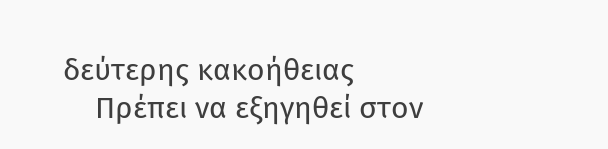δεύτερης κακοήθειας
    Πρέπει να εξηγηθεί στον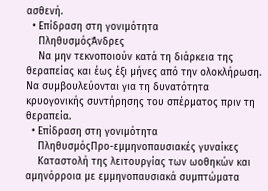ασθενή.
  • Επίδραση στη γονιμότητα
    ΠληθυσμόςΆνδρες
    Να μην τεκνοποιούν κατά τη διάρκεια της θεραπείας και έως έξι μήνες από την ολοκλήρωση. Να συμβουλεύονται για τη δυνατότητα κρυογονικής συντήρησης του σπέρματος πριν τη θεραπεία.
  • Επίδραση στη γονιμότητα
    ΠληθυσμόςΠρο-εμμηνοπαυσιακές γυναίκες
    Καταστολή της λειτουργίας των ωοθηκών και αμηνόρροια με εμμηνοπαυσιακά συμπτώματα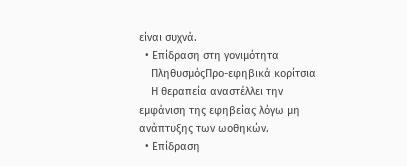είναι συχνά.
  • Επίδραση στη γονιμότητα
    ΠληθυσμόςΠρο-εφηβικά κορίτσια
    Η θεραπεία αναστέλλει την εμφάνιση της εφηβείας λόγω μη ανάπτυξης των ωοθηκών.
  • Επίδραση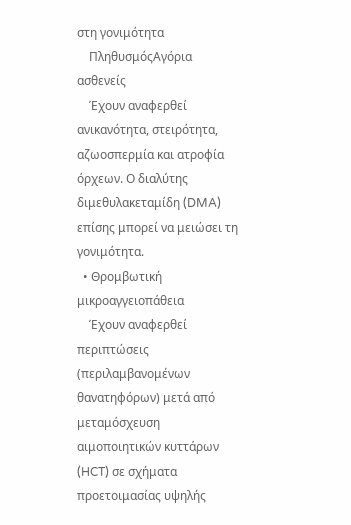στη γονιμότητα
    ΠληθυσμόςΑγόρια ασθενείς
    Έχουν αναφερθεί ανικανότητα, στειρότητα, αζωοσπερμία και ατροφία όρχεων. Ο διαλύτης διμεθυλακεταμίδη (DMA) επίσης μπορεί να μειώσει τη γονιμότητα.
  • Θρομβωτική μικροαγγειοπάθεια
    Έχουν αναφερθεί περιπτώσεις (περιλαμβανομένων θανατηφόρων) μετά από μεταμόσχευση αιμοποιητικών κυττάρων (HCT) σε σχήματα προετοιμασίας υψηλής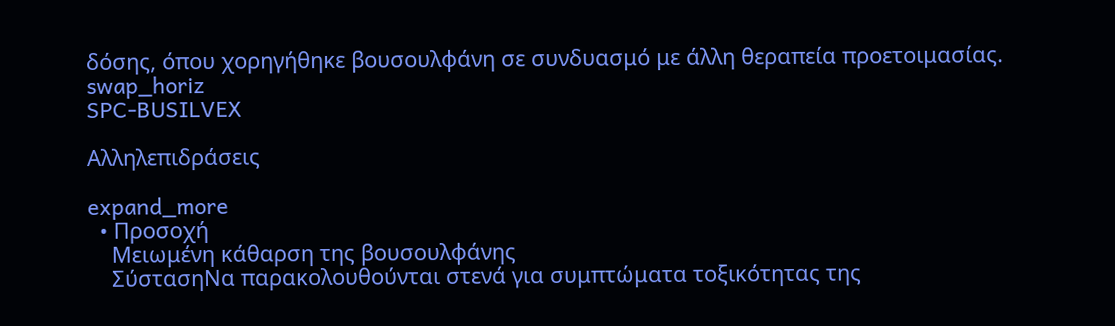δόσης, όπου χορηγήθηκε βουσουλφάνη σε συνδυασμό με άλλη θεραπεία προετοιμασίας.
swap_horiz
SPC-BUSILVEX

Αλληλεπιδράσεις

expand_more
  • Προσοχή
    Μειωμένη κάθαρση της βουσουλφάνης
    ΣύστασηΝα παρακολουθούνται στενά για συμπτώματα τοξικότητας της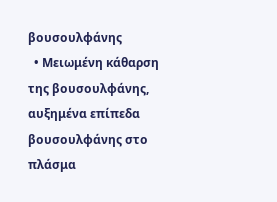βουσουλφάνης
  • Μειωμένη κάθαρση της βουσουλφάνης, αυξημένα επίπεδα βουσουλφάνης στο πλάσμα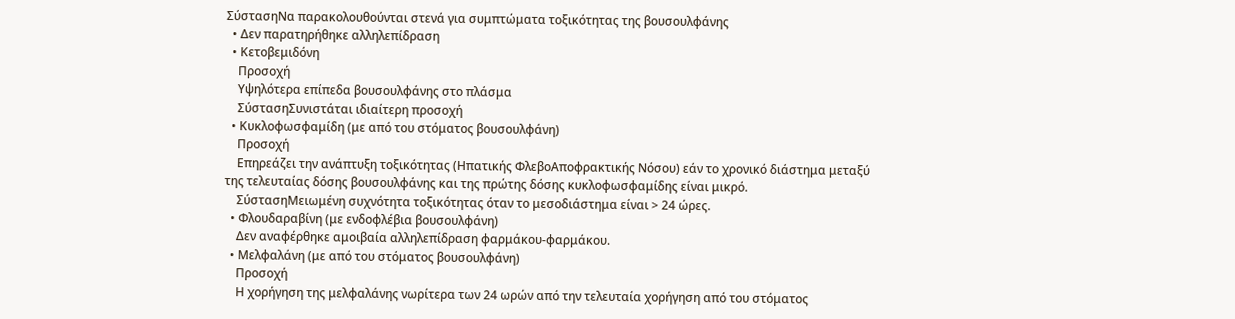ΣύστασηΝα παρακολουθούνται στενά για συμπτώματα τοξικότητας της βουσουλφάνης
  • Δεν παρατηρήθηκε αλληλεπίδραση
  • Κετοβεμιδόνη
    Προσοχή
    Υψηλότερα επίπεδα βουσουλφάνης στο πλάσμα
    ΣύστασηΣυνιστάται ιδιαίτερη προσοχή
  • Κυκλοφωσφαμίδη (με από του στόματος βουσουλφάνη)
    Προσοχή
    Επηρεάζει την ανάπτυξη τοξικότητας (Ηπατικής ΦλεβοΑποφρακτικής Νόσου) εάν το χρονικό διάστημα μεταξύ της τελευταίας δόσης βουσουλφάνης και της πρώτης δόσης κυκλοφωσφαμίδης είναι μικρό.
    ΣύστασηΜειωμένη συχνότητα τοξικότητας όταν το μεσοδιάστημα είναι > 24 ώρες.
  • Φλουδαραβίνη (με ενδοφλέβια βουσουλφάνη)
    Δεν αναφέρθηκε αμοιβαία αλληλεπίδραση φαρμάκου-φαρμάκου.
  • Μελφαλάνη (με από του στόματος βουσουλφάνη)
    Προσοχή
    Η χορήγηση της μελφαλάνης νωρίτερα των 24 ωρών από την τελευταία χορήγηση από του στόματος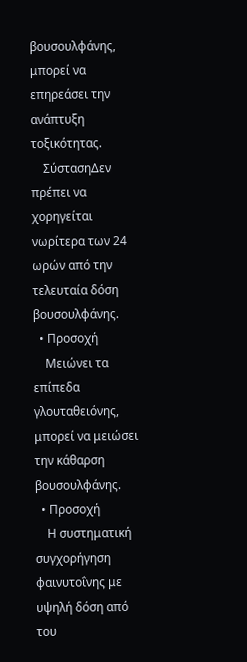βουσουλφάνης, μπορεί να επηρεάσει την ανάπτυξη τοξικότητας.
    ΣύστασηΔεν πρέπει να χορηγείται νωρίτερα των 24 ωρών από την τελευταία δόση βουσουλφάνης.
  • Προσοχή
    Μειώνει τα επίπεδα γλουταθειόνης, μπορεί να μειώσει την κάθαρση βουσουλφάνης.
  • Προσοχή
    Η συστηματική συγχορήγηση φαινυτοΐνης με υψηλή δόση από του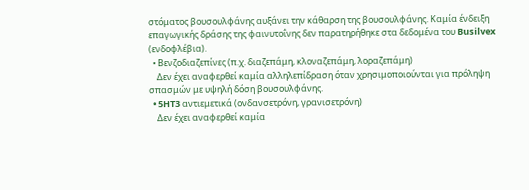στόματος βουσουλφάνης αυξάνει την κάθαρση της βουσουλφάνης. Καμία ένδειξη επαγωγικής δράσης της φαινυτοΐνης δεν παρατηρήθηκε στα δεδομένα του Busilvex (ενδοφλέβια).
  • Βενζοδιαζεπίνες (π.χ. διαζεπάμη, κλοναζεπάμη, λοραζεπάμη)
    Δεν έχει αναφερθεί καμία αλληλεπίδραση όταν χρησιμοποιούνται για πρόληψη σπασμών με υψηλή δόση βουσουλφάνης.
  • 5HT3 αντιεμετικά (ονδανσετρόνη, γρανισετρόνη)
    Δεν έχει αναφερθεί καμία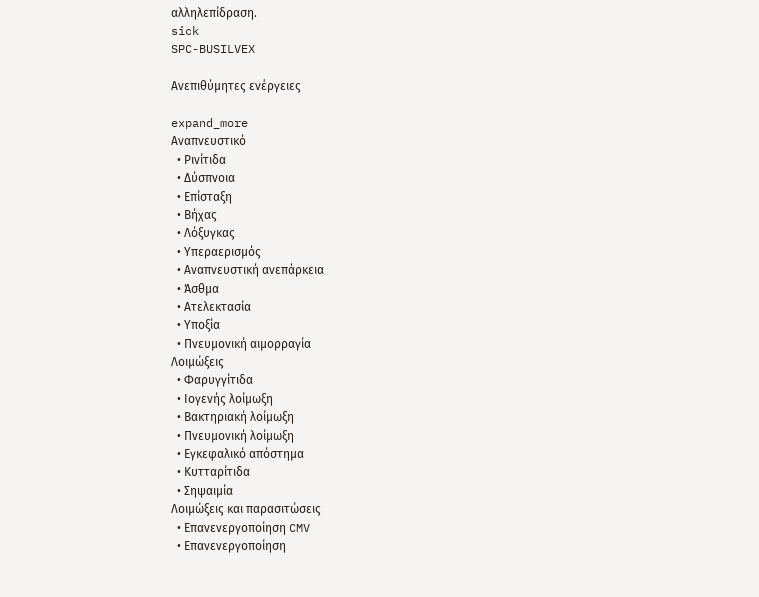αλληλεπίδραση.
sick
SPC-BUSILVEX

Ανεπιθύμητες ενέργειες

expand_more
Αναπνευστικό
  • Ρινίτιδα
  • Δύσπνοια
  • Επίσταξη
  • Βήχας
  • Λόξυγκας
  • Υπεραερισμός
  • Αναπνευστική ανεπάρκεια
  • Άσθμα
  • Ατελεκτασία
  • Υποξία
  • Πνευμονική αιμορραγία
Λοιμώξεις
  • Φαρυγγίτιδα
  • Ιογενής λοίμωξη
  • Βακτηριακή λοίμωξη
  • Πνευμονική λοίμωξη
  • Εγκεφαλικό απόστημα
  • Κυτταρίτιδα
  • Σηψαιμία
Λοιμώξεις και παρασιτώσεις
  • Επανενεργοποίηση CMV
  • Επανενεργοποίηση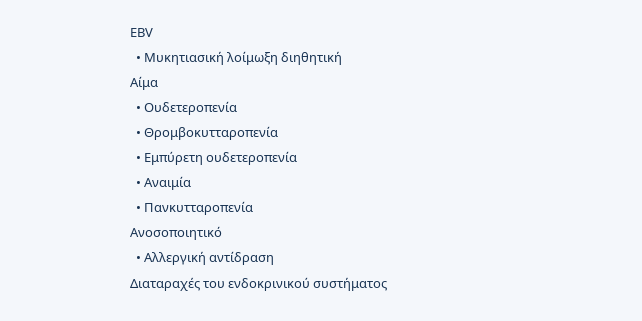ΕΒV
  • Μυκητιασική λοίμωξη διηθητική
Αίμα
  • Ουδετεροπενία
  • Θρομβοκυτταροπενία
  • Εμπύρετη ουδετεροπενία
  • Αναιμία
  • Πανκυτταροπενία
Ανοσοποιητικό
  • Αλλεργική αντίδραση
Διαταραχές του ενδοκρινικού συστήματος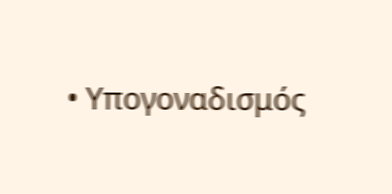• Υπογοναδισμός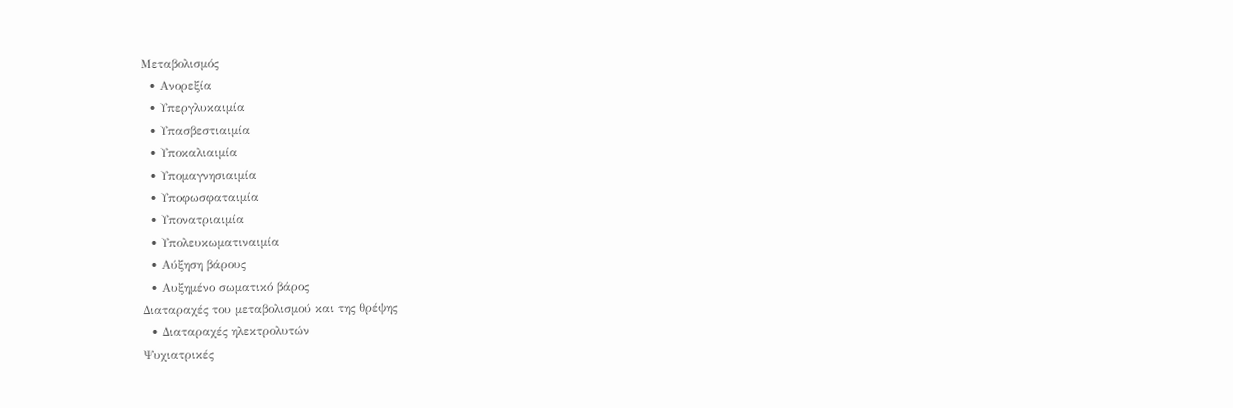Μεταβολισμός
  • Ανορεξία
  • Υπεργλυκαιμία
  • Υπασβεστιαιμία
  • Υποκαλιαιμία
  • Υπομαγνησιαιμία
  • Υποφωσφαταιμία
  • Υπονατριαιμία
  • Υπολευκωματιναιμία
  • Αύξηση βάρους
  • Αυξημένο σωματικό βάρος
Διαταραχές του μεταβολισμού και της θρέψης
  • Διαταραχές ηλεκτρολυτών
Ψυχιατρικές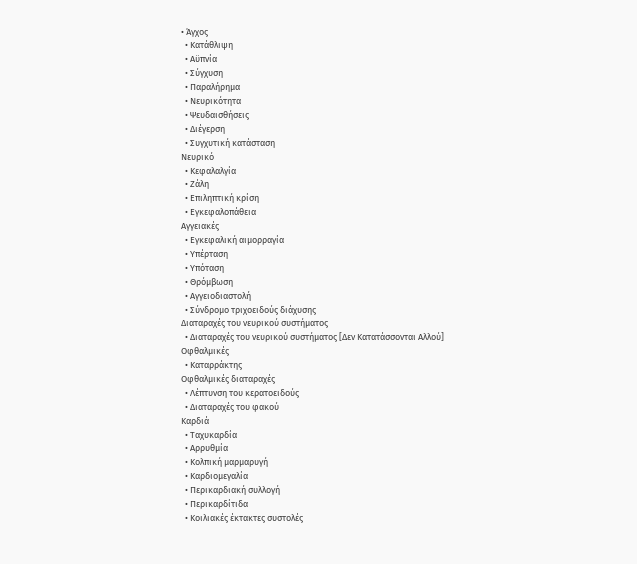• Άγχος
  • Κατάθλιψη
  • Αϋπνία
  • Σύγχυση
  • Παραλήρημα
  • Νευρικότητα
  • Ψευδαισθήσεις
  • Διέγερση
  • Συγχυτική κατάσταση
Νευρικό
  • Κεφαλαλγία
  • Ζάλη
  • Επιληπτική κρίση
  • Εγκεφαλοπάθεια
Αγγειακές
  • Εγκεφαλική αιμορραγία
  • Υπέρταση
  • Υπόταση
  • Θρόμβωση
  • Αγγειοδιαστολή
  • Σύνδρομο τριχοειδούς διάχυσης
Διαταραχές του νευρικού συστήματος
  • Διαταραχές του νευρικού συστήματος [Δεν Κατατάσσονται Αλλού]
Οφθαλμικές
  • Καταρράκτης
Οφθαλμικές διαταραχές
  • Λέπτυνση του κερατοειδούς
  • Διαταραχές του φακού
Καρδιά
  • Ταχυκαρδία
  • Αρρυθμία
  • Κολπική μαρμαρυγή
  • Καρδιομεγαλία
  • Περικαρδιακή συλλογή
  • Περικαρδίτιδα
  • Κοιλιακές έκτακτες συστολές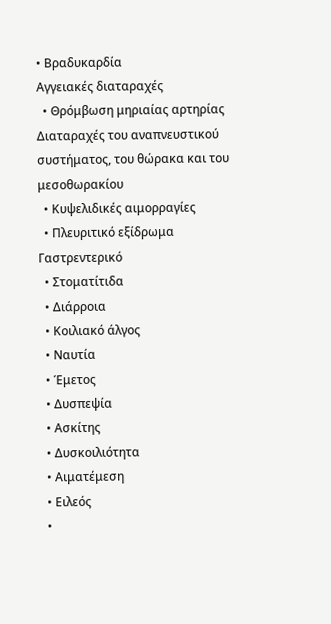• Βραδυκαρδία
Αγγειακές διαταραχές
  • Θρόμβωση μηριαίας αρτηρίας
Διαταραχές του αναπνευστικού συστήματος, του θώρακα και του μεσοθωρακίου
  • Κυψελιδικές αιμορραγίες
  • Πλευριτικό εξίδρωμα
Γαστρεντερικό
  • Στοματίτιδα
  • Διάρροια
  • Κοιλιακό άλγος
  • Ναυτία
  • Έμετος
  • Δυσπεψία
  • Ασκίτης
  • Δυσκοιλιότητα
  • Αιματέμεση
  • Ειλεός
  •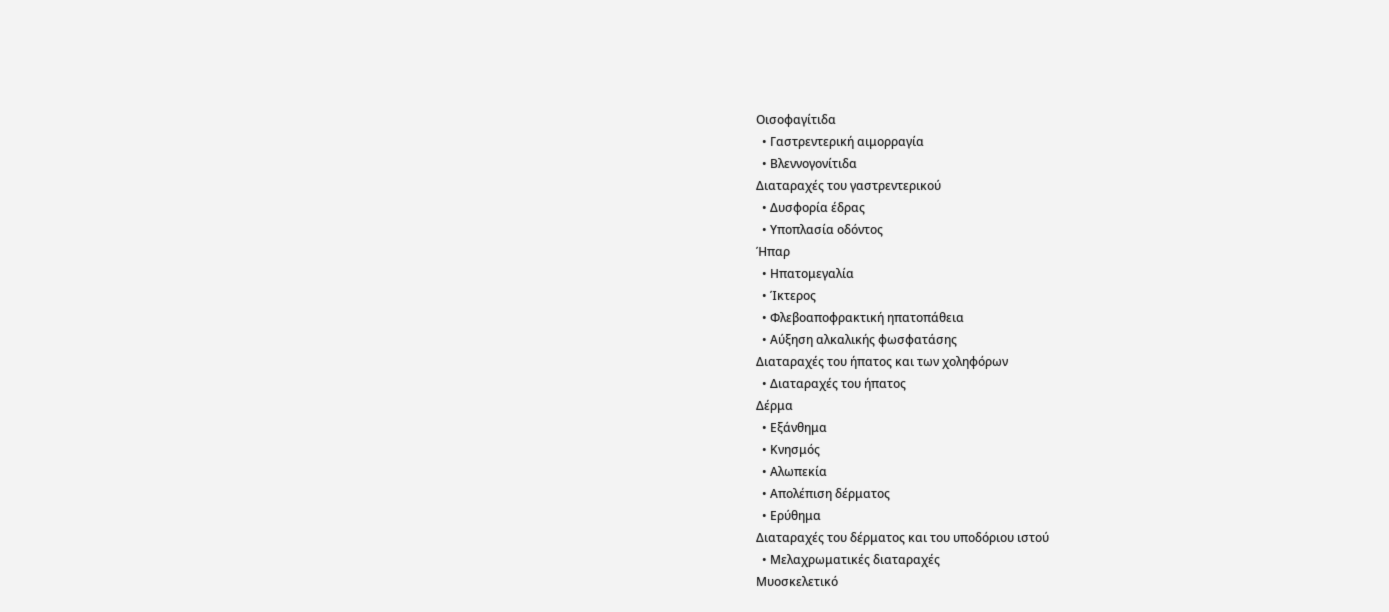Οισοφαγίτιδα
  • Γαστρεντερική αιμορραγία
  • Βλεννογονίτιδα
Διαταραχές του γαστρεντερικού
  • Δυσφορία έδρας
  • Υποπλασία οδόντος
Ήπαρ
  • Ηπατομεγαλία
  • Ίκτερος
  • Φλεβοαποφρακτική ηπατοπάθεια
  • Αύξηση αλκαλικής φωσφατάσης
Διαταραχές του ήπατος και των χοληφόρων
  • Διαταραχές του ήπατος
Δέρμα
  • Εξάνθημα
  • Κνησμός
  • Αλωπεκία
  • Απολέπιση δέρματος
  • Ερύθημα
Διαταραχές του δέρματος και του υποδόριου ιστού
  • Μελαχρωματικές διαταραχές
Μυοσκελετικό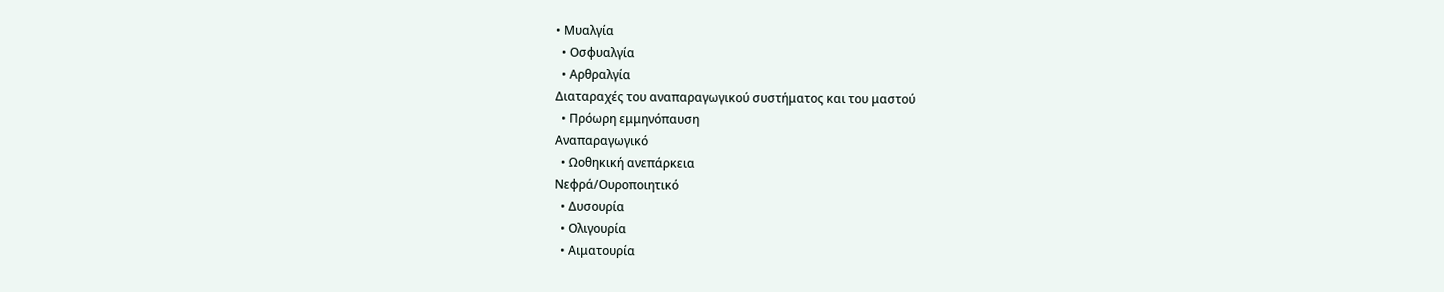• Μυαλγία
  • Οσφυαλγία
  • Αρθραλγία
Διαταραχές του αναπαραγωγικού συστήματος και του μαστού
  • Πρόωρη εμμηνόπαυση
Αναπαραγωγικό
  • Ωοθηκική ανεπάρκεια
Νεφρά/Ουροποιητικό
  • Δυσουρία
  • Ολιγουρία
  • Αιματουρία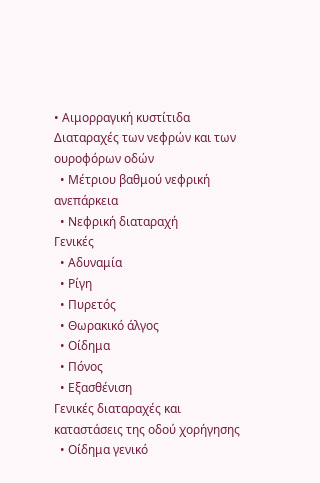• Αιμορραγική κυστίτιδα
Διαταραχές των νεφρών και των ουροφόρων οδών
  • Μέτριου βαθμού νεφρική ανεπάρκεια
  • Νεφρική διαταραχή
Γενικές
  • Αδυναμία
  • Ρίγη
  • Πυρετός
  • Θωρακικό άλγος
  • Οίδημα
  • Πόνος
  • Εξασθένιση
Γενικές διαταραχές και καταστάσεις της οδού χορήγησης
  • Οίδημα γενικό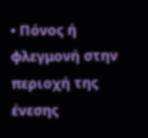• Πόνος ή φλεγμονή στην περιοχή της ένεσης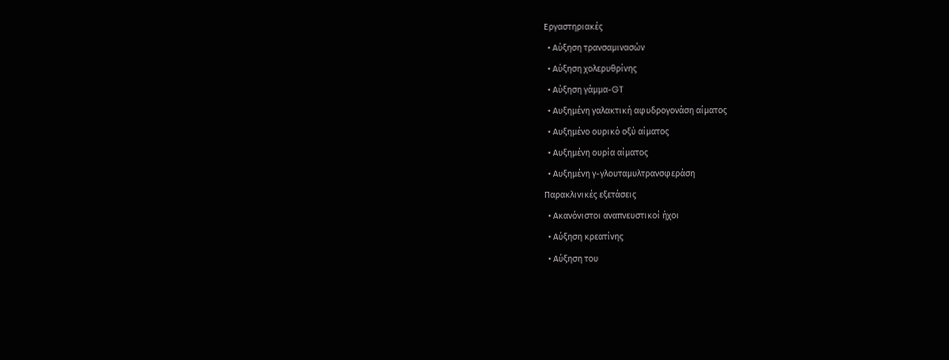Εργαστηριακές
  • Αύξηση τρανσαμινασών
  • Αύξηση χολερυθρίνης
  • Αύξηση γάμμα-GT
  • Αυξημένη γαλακτική αφυδρογονάση αίματος
  • Αυξημένο ουρικό οξύ αίματος
  • Αυξημένη ουρία αίματος
  • Αυξημένη γ-γλουταμυλτρανσφεράση
Παρακλινικές εξετάσεις
  • Ακανόνιστοι αναπνευστικοί ήχοι
  • Αύξηση κρεατίνης
  • Αύξηση του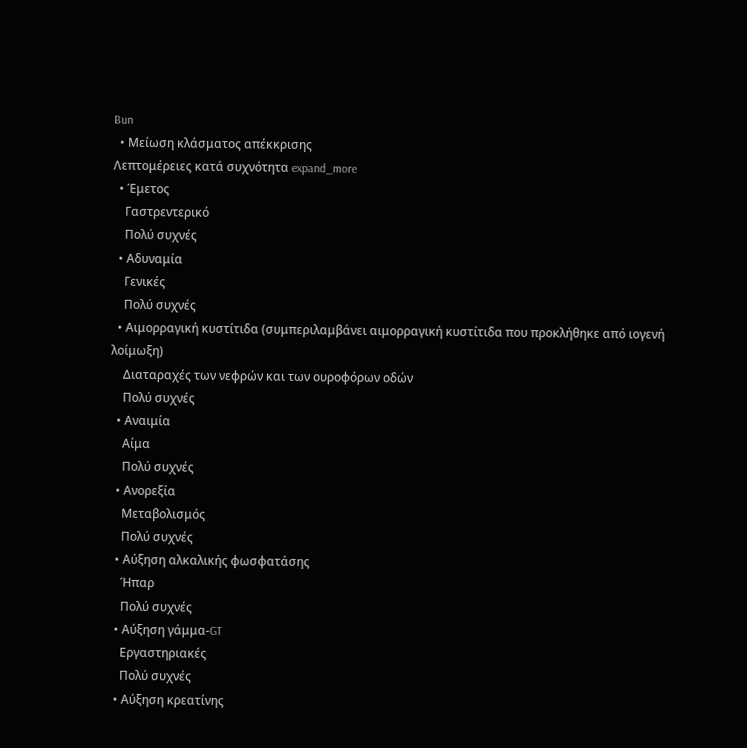Bun
  • Μείωση κλάσματος απέκκρισης
Λεπτομέρειες κατά συχνότητα expand_more
  • Έμετος
    Γαστρεντερικό
    Πολύ συχνές
  • Αδυναμία
    Γενικές
    Πολύ συχνές
  • Αιμορραγική κυστίτιδα (συμπεριλαμβάνει αιμορραγική κυστίτιδα που προκλήθηκε από ιογενή λοίμωξη)
    Διαταραχές των νεφρών και των ουροφόρων οδών
    Πολύ συχνές
  • Αναιμία
    Αίμα
    Πολύ συχνές
  • Ανορεξία
    Μεταβολισμός
    Πολύ συχνές
  • Αύξηση αλκαλικής φωσφατάσης
    Ήπαρ
    Πολύ συχνές
  • Αύξηση γάμμα-GT
    Εργαστηριακές
    Πολύ συχνές
  • Αύξηση κρεατίνης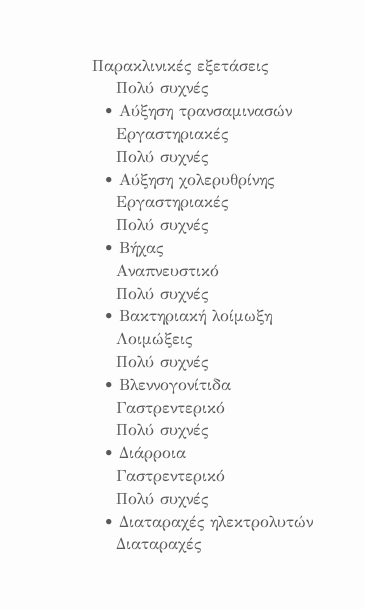Παρακλινικές εξετάσεις
    Πολύ συχνές
  • Αύξηση τρανσαμινασών
    Εργαστηριακές
    Πολύ συχνές
  • Αύξηση χολερυθρίνης
    Εργαστηριακές
    Πολύ συχνές
  • Βήχας
    Αναπνευστικό
    Πολύ συχνές
  • Βακτηριακή λοίμωξη
    Λοιμώξεις
    Πολύ συχνές
  • Βλεννογονίτιδα
    Γαστρεντερικό
    Πολύ συχνές
  • Διάρροια
    Γαστρεντερικό
    Πολύ συχνές
  • Διαταραχές ηλεκτρολυτών
    Διαταραχές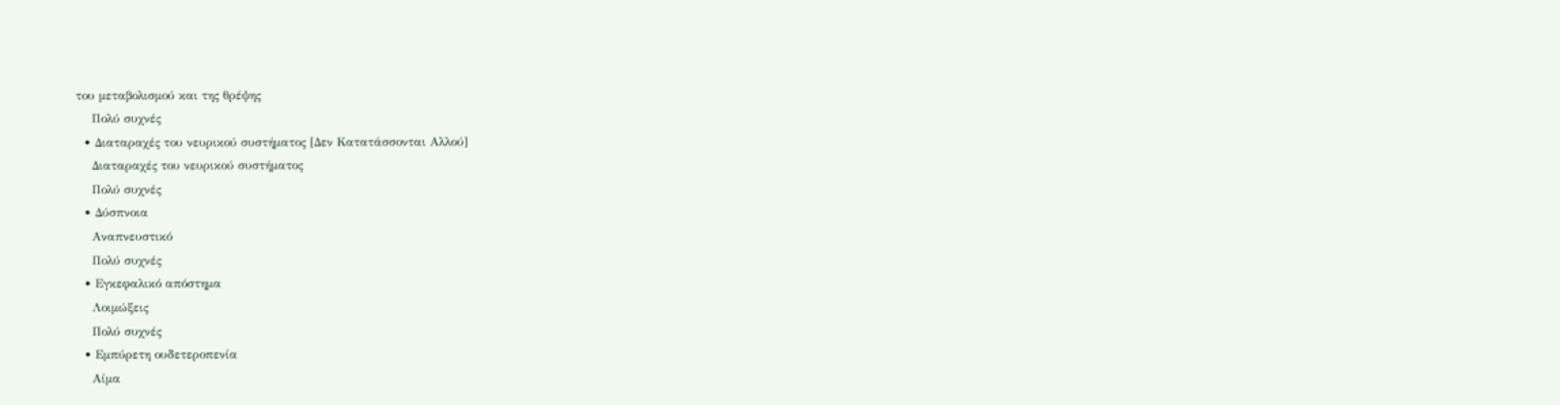του μεταβολισμού και της θρέψης
    Πολύ συχνές
  • Διαταραχές του νευρικού συστήματος [Δεν Κατατάσσονται Αλλού]
    Διαταραχές του νευρικού συστήματος
    Πολύ συχνές
  • Δύσπνοια
    Αναπνευστικό
    Πολύ συχνές
  • Εγκεφαλικό απόστημα
    Λοιμώξεις
    Πολύ συχνές
  • Εμπύρετη ουδετεροπενία
    Αίμα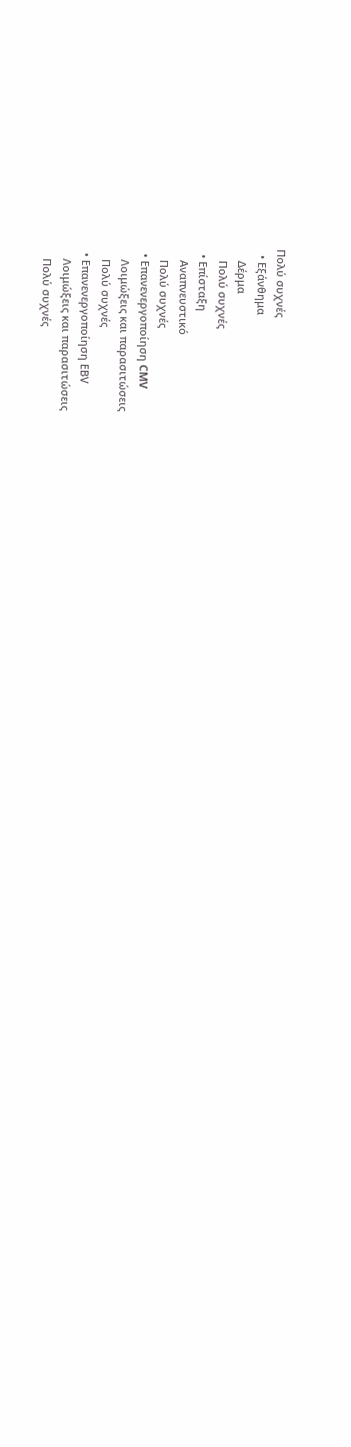Πολύ συχνές
  • Εξάνθημα
    Δέρμα
    Πολύ συχνές
  • Επίσταξη
    Αναπνευστικό
    Πολύ συχνές
  • Επανενεργοποίηση CMV
    Λοιμώξεις και παρασιτώσεις
    Πολύ συχνές
  • Επανενεργοποίηση ΕΒV
    Λοιμώξεις και παρασιτώσεις
    Πολύ συχνές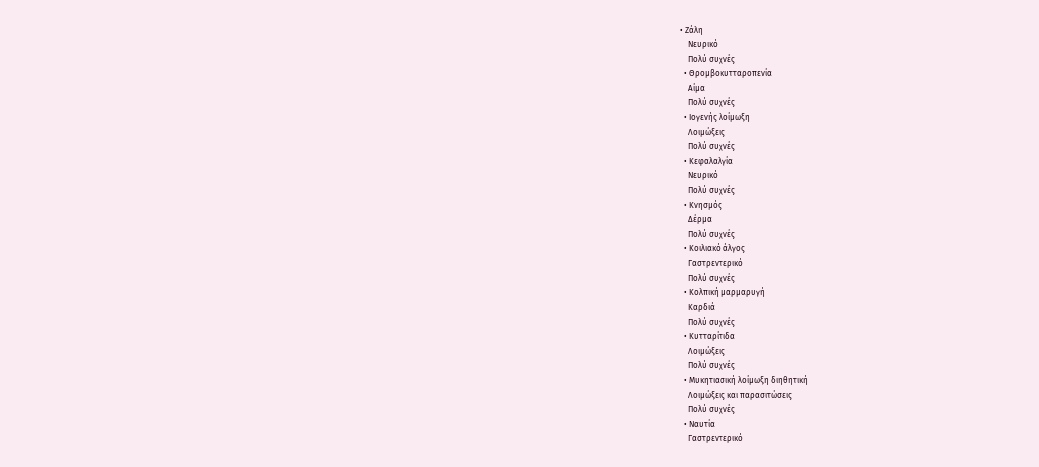• Ζάλη
    Νευρικό
    Πολύ συχνές
  • Θρομβοκυτταροπενία
    Αίμα
    Πολύ συχνές
  • Ιογενής λοίμωξη
    Λοιμώξεις
    Πολύ συχνές
  • Κεφαλαλγία
    Νευρικό
    Πολύ συχνές
  • Κνησμός
    Δέρμα
    Πολύ συχνές
  • Κοιλιακό άλγος
    Γαστρεντερικό
    Πολύ συχνές
  • Κολπική μαρμαρυγή
    Καρδιά
    Πολύ συχνές
  • Κυτταρίτιδα
    Λοιμώξεις
    Πολύ συχνές
  • Μυκητιασική λοίμωξη διηθητική
    Λοιμώξεις και παρασιτώσεις
    Πολύ συχνές
  • Ναυτία
    Γαστρεντερικό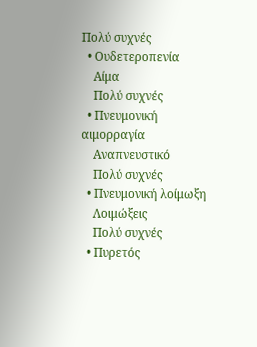Πολύ συχνές
  • Ουδετεροπενία
    Αίμα
    Πολύ συχνές
  • Πνευμονική αιμορραγία
    Αναπνευστικό
    Πολύ συχνές
  • Πνευμονική λοίμωξη
    Λοιμώξεις
    Πολύ συχνές
  • Πυρετός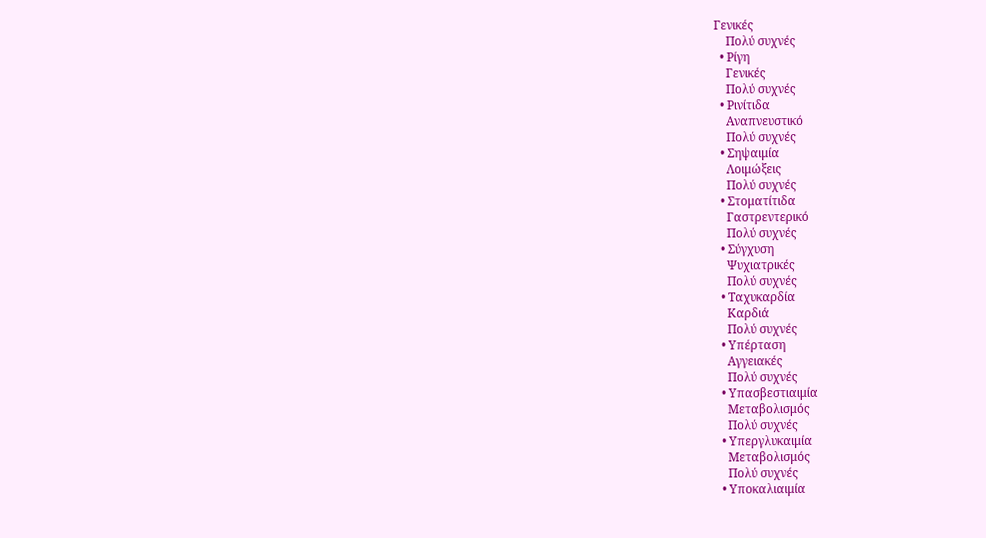Γενικές
    Πολύ συχνές
  • Ρίγη
    Γενικές
    Πολύ συχνές
  • Ρινίτιδα
    Αναπνευστικό
    Πολύ συχνές
  • Σηψαιμία
    Λοιμώξεις
    Πολύ συχνές
  • Στοματίτιδα
    Γαστρεντερικό
    Πολύ συχνές
  • Σύγχυση
    Ψυχιατρικές
    Πολύ συχνές
  • Ταχυκαρδία
    Καρδιά
    Πολύ συχνές
  • Υπέρταση
    Αγγειακές
    Πολύ συχνές
  • Υπασβεστιαιμία
    Μεταβολισμός
    Πολύ συχνές
  • Υπεργλυκαιμία
    Μεταβολισμός
    Πολύ συχνές
  • Υποκαλιαιμία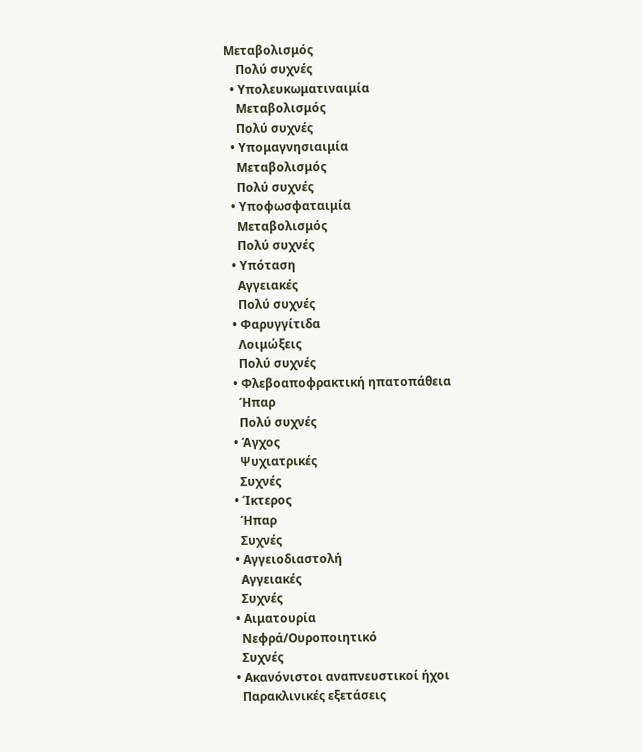Μεταβολισμός
    Πολύ συχνές
  • Υπολευκωματιναιμία
    Μεταβολισμός
    Πολύ συχνές
  • Υπομαγνησιαιμία
    Μεταβολισμός
    Πολύ συχνές
  • Υποφωσφαταιμία
    Μεταβολισμός
    Πολύ συχνές
  • Υπόταση
    Αγγειακές
    Πολύ συχνές
  • Φαρυγγίτιδα
    Λοιμώξεις
    Πολύ συχνές
  • Φλεβοαποφρακτική ηπατοπάθεια
    Ήπαρ
    Πολύ συχνές
  • Άγχος
    Ψυχιατρικές
    Συχνές
  • Ίκτερος
    Ήπαρ
    Συχνές
  • Αγγειοδιαστολή
    Αγγειακές
    Συχνές
  • Αιματουρία
    Νεφρά/Ουροποιητικό
    Συχνές
  • Ακανόνιστοι αναπνευστικοί ήχοι
    Παρακλινικές εξετάσεις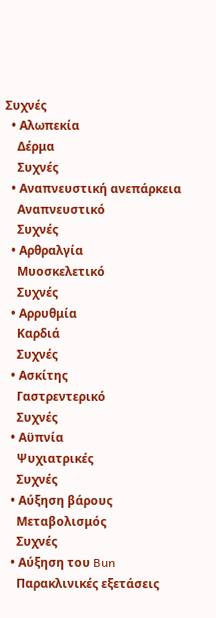Συχνές
  • Αλωπεκία
    Δέρμα
    Συχνές
  • Αναπνευστική ανεπάρκεια
    Αναπνευστικό
    Συχνές
  • Αρθραλγία
    Μυοσκελετικό
    Συχνές
  • Αρρυθμία
    Καρδιά
    Συχνές
  • Ασκίτης
    Γαστρεντερικό
    Συχνές
  • Αϋπνία
    Ψυχιατρικές
    Συχνές
  • Αύξηση βάρους
    Μεταβολισμός
    Συχνές
  • Αύξηση του Bun
    Παρακλινικές εξετάσεις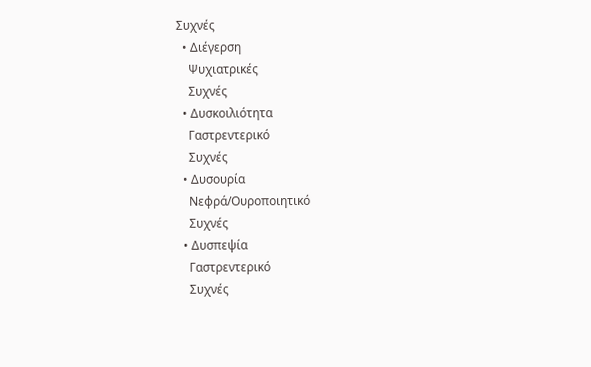Συχνές
  • Διέγερση
    Ψυχιατρικές
    Συχνές
  • Δυσκοιλιότητα
    Γαστρεντερικό
    Συχνές
  • Δυσουρία
    Νεφρά/Ουροποιητικό
    Συχνές
  • Δυσπεψία
    Γαστρεντερικό
    Συχνές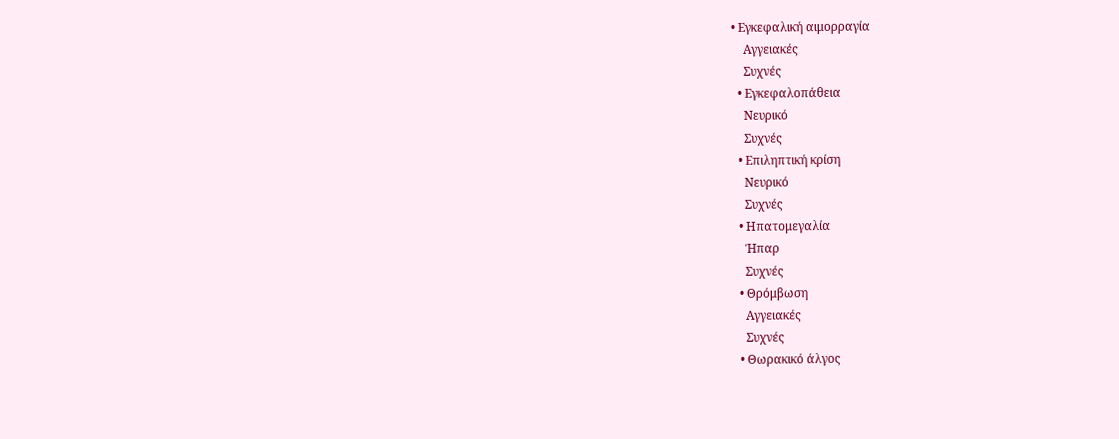• Εγκεφαλική αιμορραγία
    Αγγειακές
    Συχνές
  • Εγκεφαλοπάθεια
    Νευρικό
    Συχνές
  • Επιληπτική κρίση
    Νευρικό
    Συχνές
  • Ηπατομεγαλία
    Ήπαρ
    Συχνές
  • Θρόμβωση
    Αγγειακές
    Συχνές
  • Θωρακικό άλγος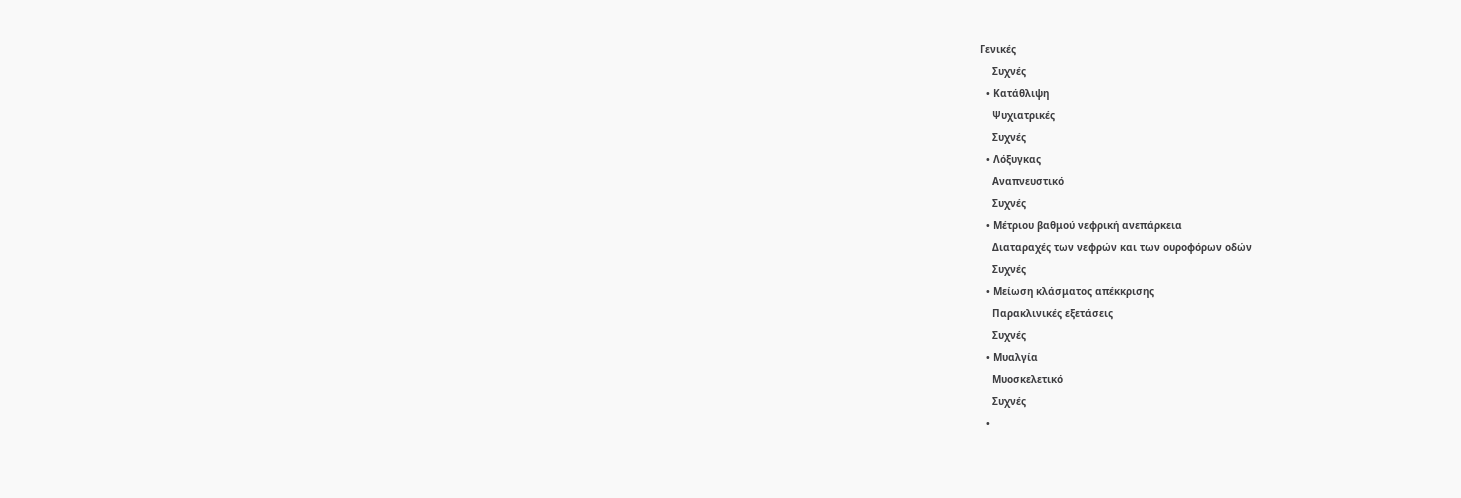Γενικές
    Συχνές
  • Κατάθλιψη
    Ψυχιατρικές
    Συχνές
  • Λόξυγκας
    Αναπνευστικό
    Συχνές
  • Μέτριου βαθμού νεφρική ανεπάρκεια
    Διαταραχές των νεφρών και των ουροφόρων οδών
    Συχνές
  • Μείωση κλάσματος απέκκρισης
    Παρακλινικές εξετάσεις
    Συχνές
  • Μυαλγία
    Μυοσκελετικό
    Συχνές
  •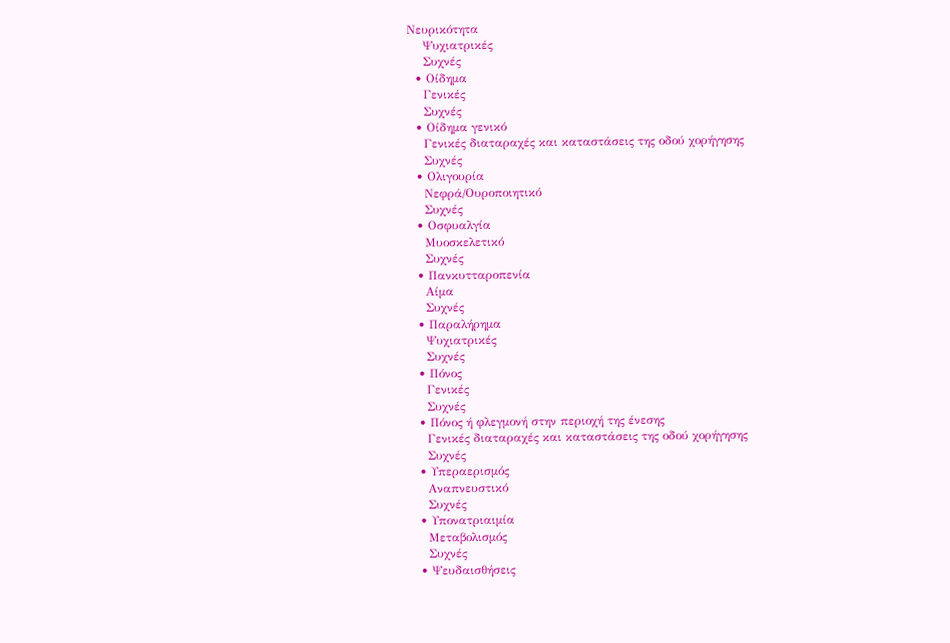Νευρικότητα
    Ψυχιατρικές
    Συχνές
  • Οίδημα
    Γενικές
    Συχνές
  • Οίδημα γενικό
    Γενικές διαταραχές και καταστάσεις της οδού χορήγησης
    Συχνές
  • Ολιγουρία
    Νεφρά/Ουροποιητικό
    Συχνές
  • Οσφυαλγία
    Μυοσκελετικό
    Συχνές
  • Πανκυτταροπενία
    Αίμα
    Συχνές
  • Παραλήρημα
    Ψυχιατρικές
    Συχνές
  • Πόνος
    Γενικές
    Συχνές
  • Πόνος ή φλεγμονή στην περιοχή της ένεσης
    Γενικές διαταραχές και καταστάσεις της οδού χορήγησης
    Συχνές
  • Υπεραερισμός
    Αναπνευστικό
    Συχνές
  • Υπονατριαιμία
    Μεταβολισμός
    Συχνές
  • Ψευδαισθήσεις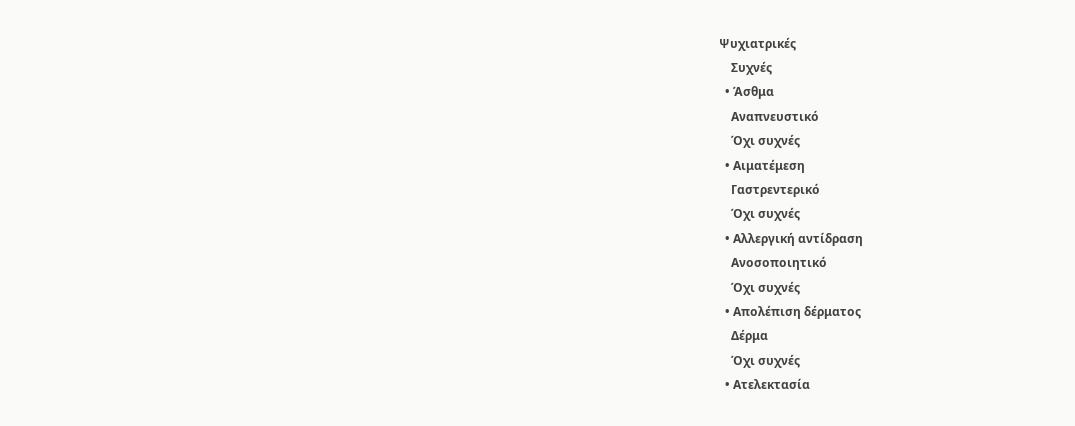Ψυχιατρικές
    Συχνές
  • Άσθμα
    Αναπνευστικό
    Όχι συχνές
  • Αιματέμεση
    Γαστρεντερικό
    Όχι συχνές
  • Αλλεργική αντίδραση
    Ανοσοποιητικό
    Όχι συχνές
  • Απολέπιση δέρματος
    Δέρμα
    Όχι συχνές
  • Ατελεκτασία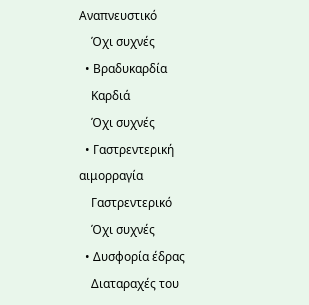Αναπνευστικό
    Όχι συχνές
  • Βραδυκαρδία
    Καρδιά
    Όχι συχνές
  • Γαστρεντερική αιμορραγία
    Γαστρεντερικό
    Όχι συχνές
  • Δυσφορία έδρας
    Διαταραχές του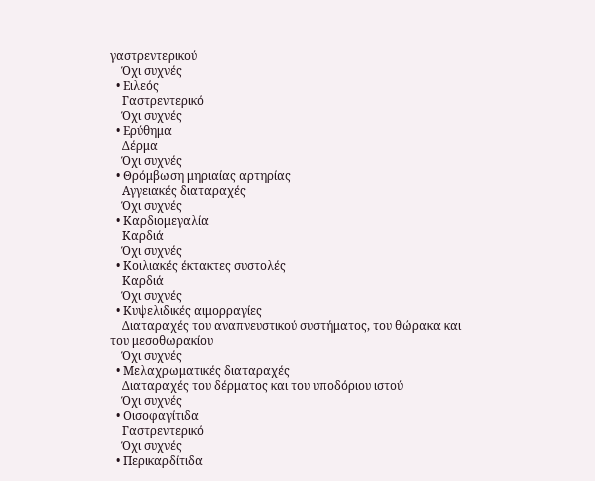γαστρεντερικού
    Όχι συχνές
  • Ειλεός
    Γαστρεντερικό
    Όχι συχνές
  • Ερύθημα
    Δέρμα
    Όχι συχνές
  • Θρόμβωση μηριαίας αρτηρίας
    Αγγειακές διαταραχές
    Όχι συχνές
  • Καρδιομεγαλία
    Καρδιά
    Όχι συχνές
  • Κοιλιακές έκτακτες συστολές
    Καρδιά
    Όχι συχνές
  • Κυψελιδικές αιμορραγίες
    Διαταραχές του αναπνευστικού συστήματος, του θώρακα και του μεσοθωρακίου
    Όχι συχνές
  • Μελαχρωματικές διαταραχές
    Διαταραχές του δέρματος και του υποδόριου ιστού
    Όχι συχνές
  • Οισοφαγίτιδα
    Γαστρεντερικό
    Όχι συχνές
  • Περικαρδίτιδα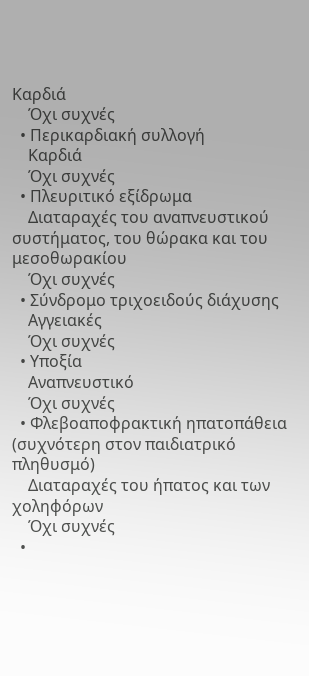Καρδιά
    Όχι συχνές
  • Περικαρδιακή συλλογή
    Καρδιά
    Όχι συχνές
  • Πλευριτικό εξίδρωμα
    Διαταραχές του αναπνευστικού συστήματος, του θώρακα και του μεσοθωρακίου
    Όχι συχνές
  • Σύνδρομο τριχοειδούς διάχυσης
    Αγγειακές
    Όχι συχνές
  • Υποξία
    Αναπνευστικό
    Όχι συχνές
  • Φλεβοαποφρακτική ηπατοπάθεια (συχνότερη στον παιδιατρικό πληθυσμό)
    Διαταραχές του ήπατος και των χοληφόρων
    Όχι συχνές
  •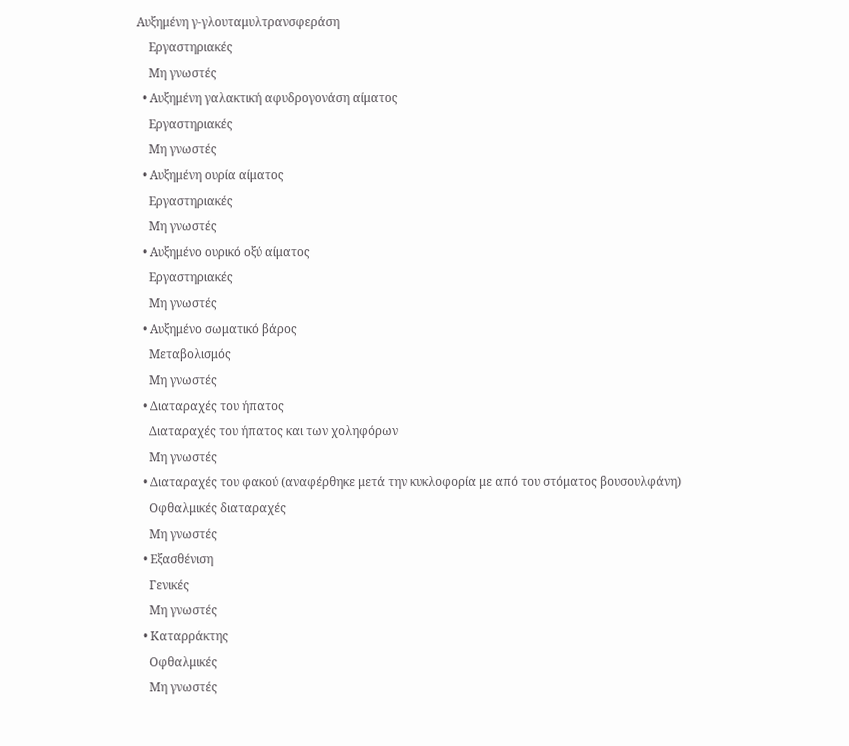Αυξημένη γ-γλουταμυλτρανσφεράση
    Εργαστηριακές
    Μη γνωστές
  • Αυξημένη γαλακτική αφυδρογονάση αίματος
    Εργαστηριακές
    Μη γνωστές
  • Αυξημένη ουρία αίματος
    Εργαστηριακές
    Μη γνωστές
  • Αυξημένο ουρικό οξύ αίματος
    Εργαστηριακές
    Μη γνωστές
  • Αυξημένο σωματικό βάρος
    Μεταβολισμός
    Μη γνωστές
  • Διαταραχές του ήπατος
    Διαταραχές του ήπατος και των χοληφόρων
    Μη γνωστές
  • Διαταραχές του φακού (αναφέρθηκε μετά την κυκλοφορία με από του στόματος βουσουλφάνη)
    Οφθαλμικές διαταραχές
    Μη γνωστές
  • Εξασθένιση
    Γενικές
    Μη γνωστές
  • Καταρράκτης
    Οφθαλμικές
    Μη γνωστές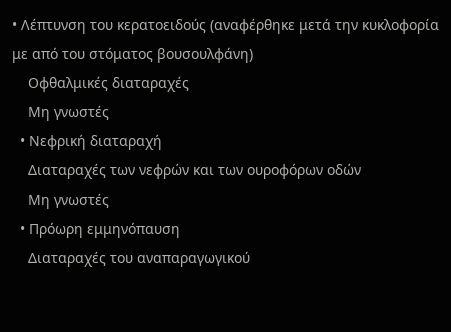• Λέπτυνση του κερατοειδούς (αναφέρθηκε μετά την κυκλοφορία με από του στόματος βουσουλφάνη)
    Οφθαλμικές διαταραχές
    Μη γνωστές
  • Νεφρική διαταραχή
    Διαταραχές των νεφρών και των ουροφόρων οδών
    Μη γνωστές
  • Πρόωρη εμμηνόπαυση
    Διαταραχές του αναπαραγωγικού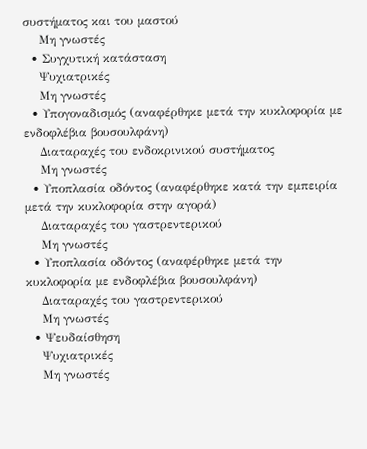συστήματος και του μαστού
    Μη γνωστές
  • Συγχυτική κατάσταση
    Ψυχιατρικές
    Μη γνωστές
  • Υπογοναδισμός (αναφέρθηκε μετά την κυκλοφορία με ενδοφλέβια βουσουλφάνη)
    Διαταραχές του ενδοκρινικού συστήματος
    Μη γνωστές
  • Υποπλασία οδόντος (αναφέρθηκε κατά την εμπειρία μετά την κυκλοφορία στην αγορά)
    Διαταραχές του γαστρεντερικού
    Μη γνωστές
  • Υποπλασία οδόντος (αναφέρθηκε μετά την κυκλοφορία με ενδοφλέβια βουσουλφάνη)
    Διαταραχές του γαστρεντερικού
    Μη γνωστές
  • Ψευδαίσθηση
    Ψυχιατρικές
    Μη γνωστές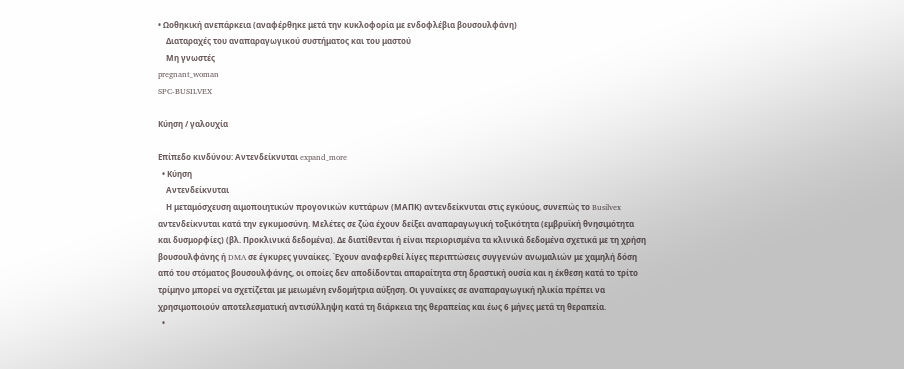• Ωοθηκική ανεπάρκεια (αναφέρθηκε μετά την κυκλοφορία με ενδοφλέβια βουσουλφάνη)
    Διαταραχές του αναπαραγωγικού συστήματος και του μαστού
    Μη γνωστές
pregnant_woman
SPC-BUSILVEX

Κύηση / γαλουχία

Επίπεδο κινδύνου: Αντενδείκνυται expand_more
  • Κύηση
    Αντενδείκνυται
    Η μεταμόσχευση αιμοποιητικών προγονικών κυττάρων (ΜΑΠΚ) αντενδείκνυται στις εγκύους, συνεπώς το Busilvex αντενδείκνυται κατά την εγκυμοσύνη. Μελέτες σε ζώα έχουν δείξει αναπαραγωγική τοξικότητα (εμβρυϊκή θνησιμότητα και δυσμορφίες) (βλ. Προκλινικά δεδομένα). Δε διατίθενται ή είναι περιορισμένα τα κλινικά δεδομένα σχετικά με τη χρήση βουσουλφάνης ή DMA σε έγκυρες γυναίκες. Έχουν αναφερθεί λίγες περιπτώσεις συγγενών ανωμαλιών με χαμηλή δόση από του στόματος βουσουλφάνης, οι οποίες δεν αποδίδονται απαραίτητα στη δραστική ουσία και η έκθεση κατά το τρίτο τρίμηνο μπορεί να σχετίζεται με μειωμένη ενδομήτρια αύξηση. Οι γυναίκες σε αναπαραγωγική ηλικία πρέπει να χρησιμοποιούν αποτελεσματική αντισύλληψη κατά τη διάρκεια της θεραπείας και έως 6 μήνες μετά τη θεραπεία.
  •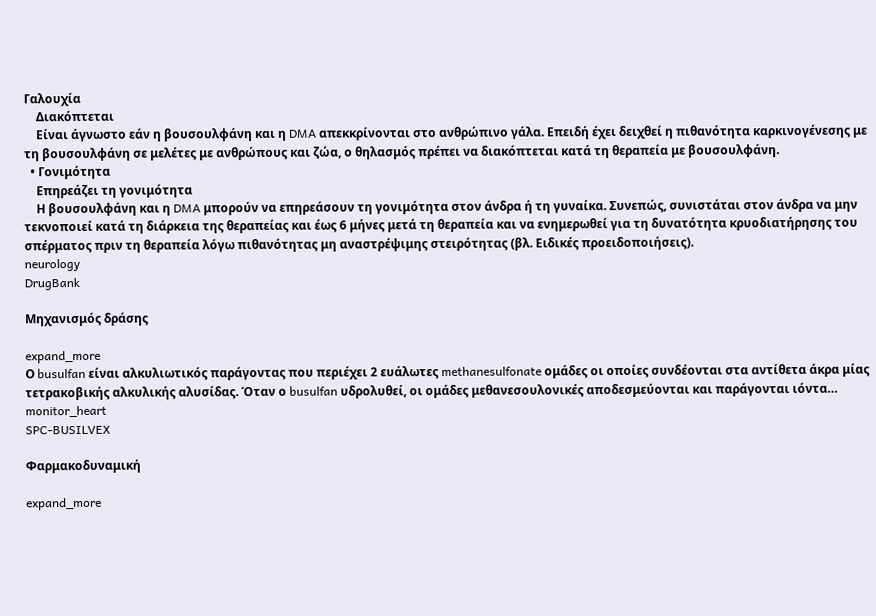Γαλουχία
    Διακόπτεται
    Είναι άγνωστο εάν η βουσουλφάνη και η DMA απεκκρίνονται στο ανθρώπινο γάλα. Επειδή έχει δειχθεί η πιθανότητα καρκινογένεσης με τη βουσουλφάνη σε μελέτες με ανθρώπους και ζώα, ο θηλασμός πρέπει να διακόπτεται κατά τη θεραπεία με βουσουλφάνη.
  • Γονιμότητα
    Επηρεάζει τη γονιμότητα
    Η βουσουλφάνη και η DMA μπορούν να επηρεάσουν τη γονιμότητα στον άνδρα ή τη γυναίκα. Συνεπώς, συνιστάται στον άνδρα να μην τεκνοποιεί κατά τη διάρκεια της θεραπείας και έως 6 μήνες μετά τη θεραπεία και να ενημερωθεί για τη δυνατότητα κρυοδιατήρησης του σπέρματος πριν τη θεραπεία λόγω πιθανότητας μη αναστρέψιμης στειρότητας (βλ. Ειδικές προειδοποιήσεις).
neurology
DrugBank

Μηχανισμός δράσης

expand_more
Ο busulfan είναι αλκυλιωτικός παράγοντας που περιέχει 2 ευάλωτες methanesulfonate ομάδες οι οποίες συνδέονται στα αντίθετα άκρα μίας τετρακοβικής αλκυλικής αλυσίδας. Όταν ο busulfan υδρολυθεί, οι ομάδες μεθανεσουλονικές αποδεσμεύονται και παράγονται ιόντα…
monitor_heart
SPC-BUSILVEX

Φαρμακοδυναμική

expand_more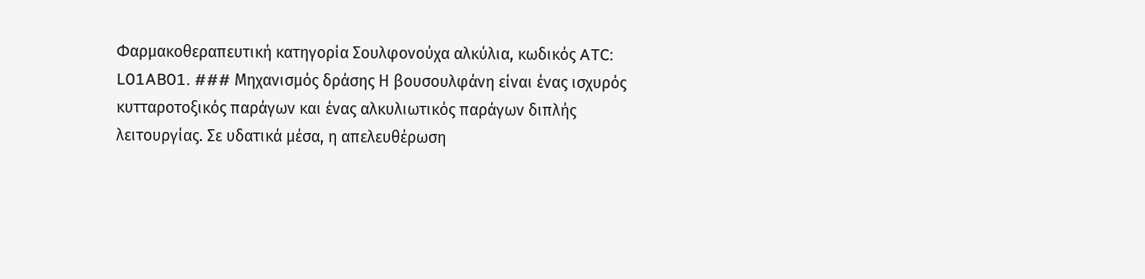Φαρμακοθεραπευτική κατηγορία Σουλφονούχα αλκύλια, κωδικός ATC: L01AB01. ### Μηχανισμός δράσης Η βουσουλφάνη είναι ένας ισχυρός κυτταροτοξικός παράγων και ένας αλκυλιωτικός παράγων διπλής λειτουργίας. Σε υδατικά μέσα, η απελευθέρωση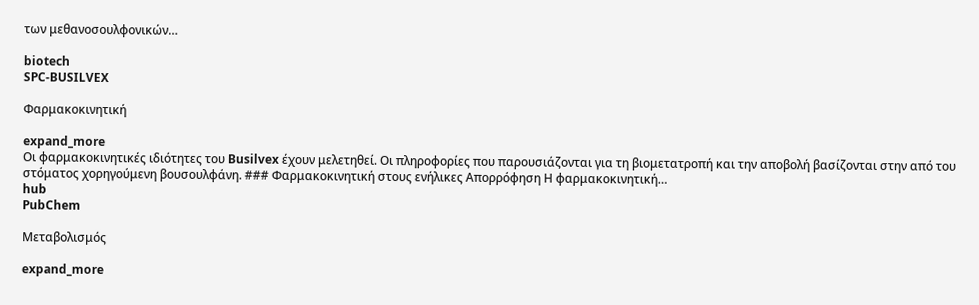των μεθανοσουλφονικών…

biotech
SPC-BUSILVEX

Φαρμακοκινητική

expand_more
Οι φαρμακοκινητικές ιδιότητες του Busilvex έχουν μελετηθεί. Οι πληροφορίες που παρουσιάζονται για τη βιομετατροπή και την αποβολή βασίζονται στην από του στόματος χορηγούμενη βουσουλφάνη. ### Φαρμακοκινητική στους ενήλικες Απορρόφηση Η φαρμακοκινητική…
hub
PubChem

Μεταβολισμός

expand_more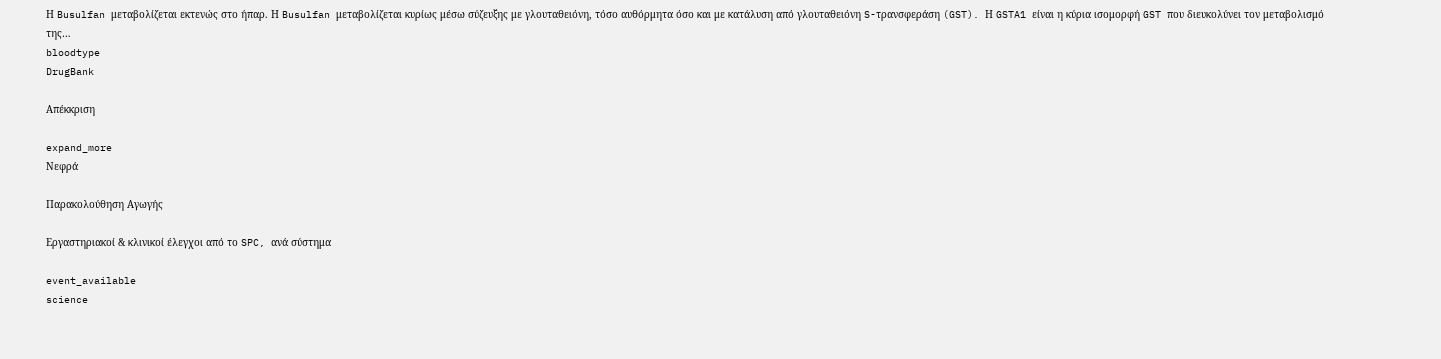Η Busulfan μεταβολίζεται εκτενώς στο ήπαρ. Η Busulfan μεταβολίζεται κυρίως μέσω σύζευξης με γλουταθειόνη, τόσο αυθόρμητα όσο και με κατάλυση από γλουταθειόνη S-τρανσφεράση (GST). Η GSTA1 είναι η κύρια ισομορφή GST που διευκολύνει τον μεταβολισμό της…
bloodtype
DrugBank

Απέκκριση

expand_more
Νεφρά

Παρακολούθηση Αγωγής

Εργαστηριακοί & κλινικοί έλεγχοι από το SPC, ανά σύστημα

event_available
science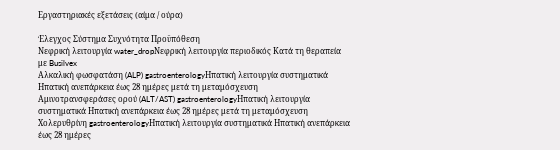Εργαστηριακές εξετάσεις (αίμα / ούρα)

Έλεγχος Σύστημα Συχνότητα Προϋπόθεση
Νεφρική λειτουργία water_dropΝεφρική λειτουργία περιοδικός Κατά τη θεραπεία με Busilvex
Αλκαλική φωσφατάση (ALP) gastroenterologyΗπατική λειτουργία συστηματικά Ηπατική ανεπάρκεια έως 28 ημέρες μετά τη μεταμόσχευση
Αμινοτρανσφεράσες ορού (ALT/AST) gastroenterologyΗπατική λειτουργία συστηματικά Ηπατική ανεπάρκεια έως 28 ημέρες μετά τη μεταμόσχευση
Χολερυθρίνη gastroenterologyΗπατική λειτουργία συστηματικά Ηπατική ανεπάρκεια έως 28 ημέρες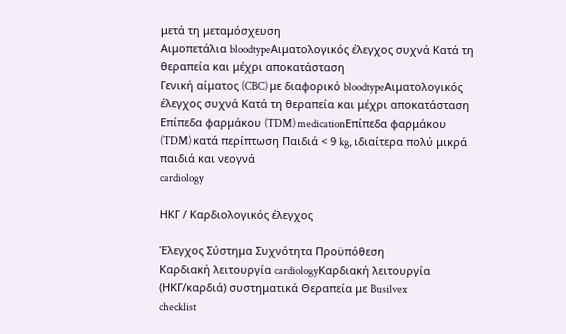μετά τη μεταμόσχευση
Αιμοπετάλια bloodtypeΑιματολογικός έλεγχος συχνά Κατά τη θεραπεία και μέχρι αποκατάσταση
Γενική αίματος (CBC) με διαφορικό bloodtypeΑιματολογικός έλεγχος συχνά Κατά τη θεραπεία και μέχρι αποκατάσταση
Επίπεδα φαρμάκου (TDM) medicationΕπίπεδα φαρμάκου (TDM) κατά περίπτωση Παιδιά < 9 kg, ιδιαίτερα πολύ μικρά παιδιά και νεογνά
cardiology

ΗΚΓ / Καρδιολογικός έλεγχος

Έλεγχος Σύστημα Συχνότητα Προϋπόθεση
Καρδιακή λειτουργία cardiologyΚαρδιακή λειτουργία (ΗΚΓ/καρδιά) συστηματικά Θεραπεία με Busilvex
checklist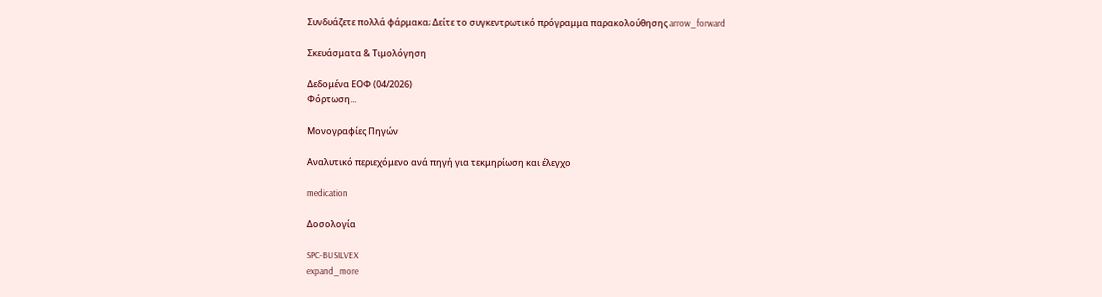Συνδυάζετε πολλά φάρμακα; Δείτε το συγκεντρωτικό πρόγραμμα παρακολούθησης arrow_forward

Σκευάσματα & Τιμολόγηση

Δεδομένα ΕΟΦ (04/2026)
Φόρτωση...

Μονογραφίες Πηγών

Αναλυτικό περιεχόμενο ανά πηγή για τεκμηρίωση και έλεγχο

medication

Δοσολογία

SPC-BUSILVEX
expand_more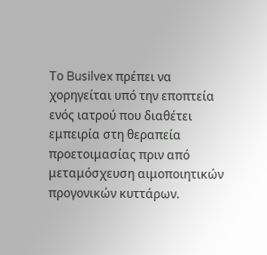Το Busilvex πρέπει να χορηγείται υπό την εποπτεία ενός ιατρού που διαθέτει εμπειρία στη θεραπεία προετοιμασίας πριν από μεταμόσχευση αιμοποιητικών προγονικών κυττάρων.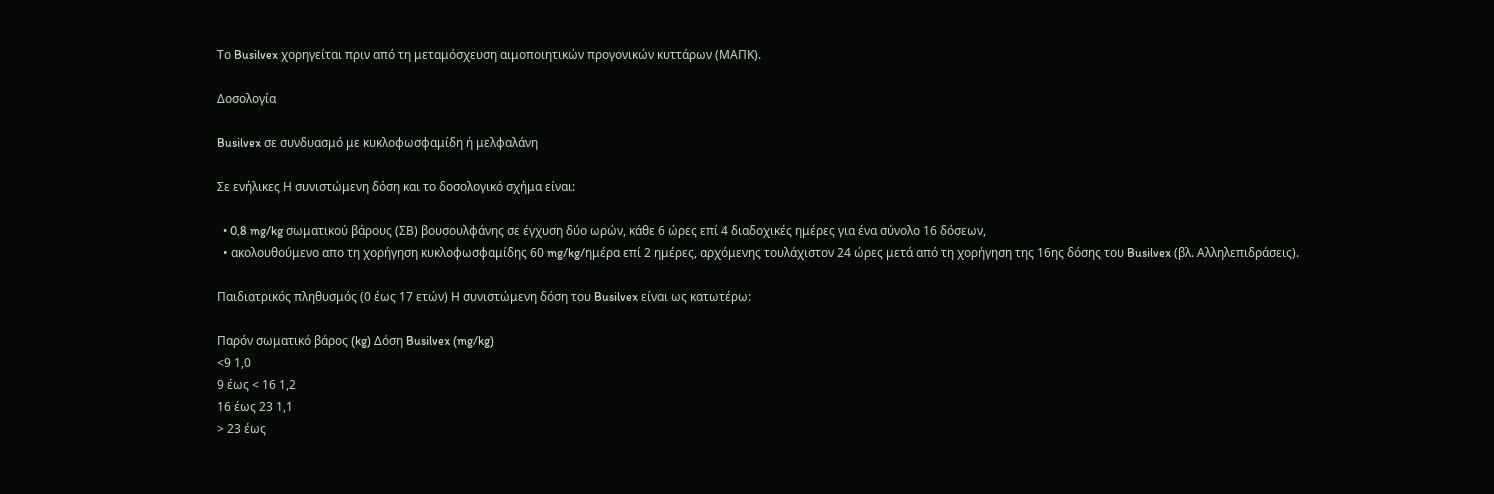Το Busilvex χορηγείται πριν από τη μεταμόσχευση αιμοποιητικών προγονικών κυττάρων (ΜΑΠΚ).

Δοσολογία

Busilvex σε συνδυασμό με κυκλοφωσφαμίδη ή μελφαλάνη

Σε ενήλικες Η συνιστώμενη δόση και το δοσολογικό σχήμα είναι:

  • 0,8 mg/kg σωματικού βάρους (ΣΒ) βουσουλφάνης σε έγχυση δύο ωρών, κάθε 6 ώρες επί 4 διαδοχικές ημέρες για ένα σύνολο 16 δόσεων,
  • ακολουθούμενο απο τη χορήγηση κυκλοφωσφαμίδης 60 mg/kg/ημέρα επί 2 ημέρες, αρχόμενης τουλάχιστον 24 ώρες μετά από τη χορήγηση της 16ης δόσης του Busilvex (βλ. Αλληλεπιδράσεις).

Παιδιατρικός πληθυσμός (0 έως 17 ετών) Η συνιστώμενη δόση του Busilvex είναι ως κατωτέρω:

Παρόν σωματικό βάρος (kg) Δόση Busilvex (mg/kg)
<9 1,0
9 έως < 16 1,2
16 έως 23 1,1
> 23 έως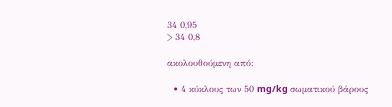34 0,95
> 34 0,8

ακολουθούμενη από:

  • 4 κύκλους των 50 mg/kg σωματικού βάρους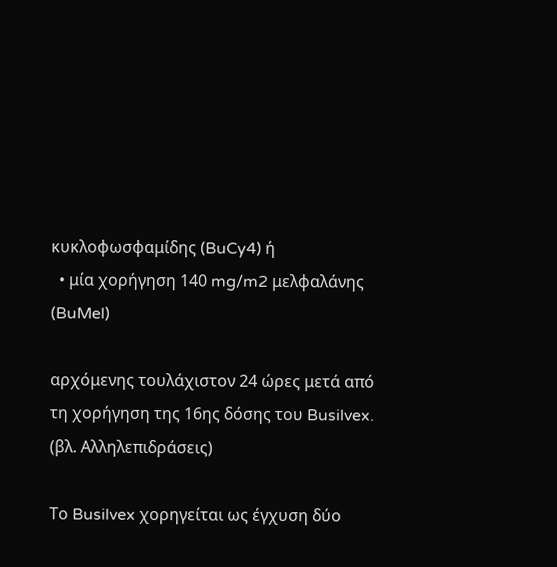κυκλοφωσφαμίδης (BuCy4) ή
  • μία χορήγηση 140 mg/m2 μελφαλάνης (BuMel)

αρχόμενης τουλάχιστον 24 ώρες μετά από τη χορήγηση της 16ης δόσης του Busilvex. (βλ. Αλληλεπιδράσεις)

Το Busilvex χορηγείται ως έγχυση δύο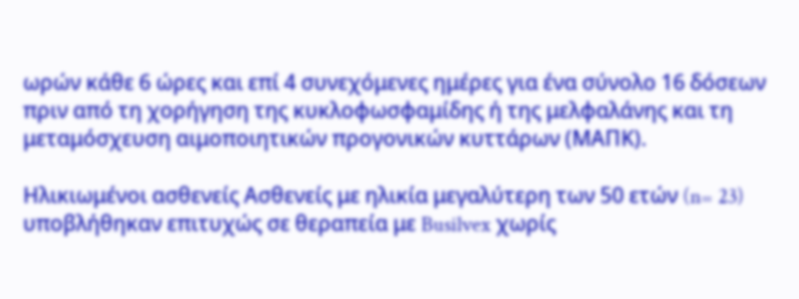ωρών κάθε 6 ώρες και επί 4 συνεχόμενες ημέρες για ένα σύνολο 16 δόσεων πριν από τη χορήγηση της κυκλοφωσφαμίδης ή της μελφαλάνης και τη μεταμόσχευση αιμοποιητικών προγονικών κυττάρων (ΜΑΠΚ).

Ηλικιωμένοι ασθενείς Ασθενείς με ηλικία μεγαλύτερη των 50 ετών (n= 23) υποβλήθηκαν επιτυχώς σε θεραπεία με Busilvex χωρίς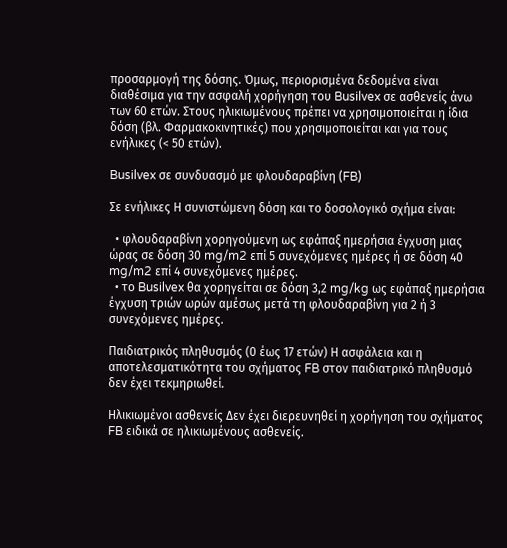προσαρμογή της δόσης. Όμως, περιορισμένα δεδομένα είναι διαθέσιμα για την ασφαλή χορήγηση του Busilvex σε ασθενείς άνω των 60 ετών. Στους ηλικιωμένους πρέπει να χρησιμοποιείται η ίδια δόση (βλ. Φαρμακοκινητικές) που χρησιμοποιείται και για τους ενήλικες (< 50 ετών).

Busilvex σε συνδυασμό με φλουδαραβίνη (FB)

Σε ενήλικες Η συνιστώμενη δόση και το δοσολογικό σχήμα είναι:

  • φλουδαραβίνη χορηγούμενη ως εφάπαξ ημερήσια έγχυση μιας ώρας σε δόση 30 mg/m2 επί 5 συνεχόμενες ημέρες ή σε δόση 40 mg/m2 επί 4 συνεχόμενες ημέρες.
  • το Busilvex θα χορηγείται σε δόση 3,2 mg/kg ως εφάπαξ ημερήσια έγχυση τριών ωρών αμέσως μετά τη φλουδαραβίνη για 2 ή 3 συνεχόμενες ημέρες.

Παιδιατρικός πληθυσμός (0 έως 17 ετών) Η ασφάλεια και η αποτελεσματικότητα του σχήματος FB στον παιδιατρικό πληθυσμό δεν έχει τεκμηριωθεί.

Ηλικιωμένοι ασθενείς Δεν έχει διερευνηθεί η χορήγηση του σχήματος FB ειδικά σε ηλικιωμένους ασθενείς.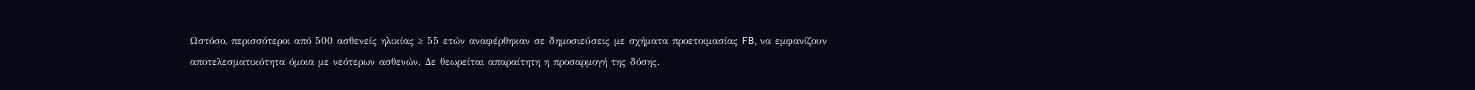Ωστόσο, περισσότεροι από 500 ασθενείς ηλικίας ≥ 55 ετών αναφέρθηκαν σε δημοσιεύσεις με σχήματα προετοιμασίας FB, να εμφανίζουν αποτελεσματικότητα όμοια με νεότερων ασθενών. Δε θεωρείται απαραίτητη η προσαρμογή της δόσης.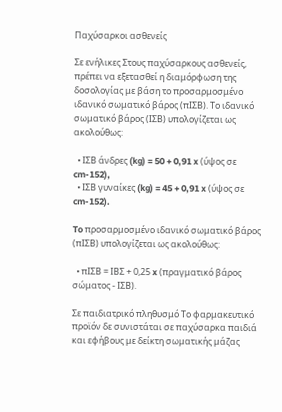Παχύσαρκοι ασθενείς

Σε ενήλικες Στους παχύσαρκους ασθενείς, πρέπει να εξετασθεί η διαμόρφωση της δοσολογίας με βάση το προσαρμοσμένο ιδανικό σωματικό βάρος (πΙΣΒ). Το ιδανικό σωματικό βάρος (ΙΣΒ) υπολογίζεται ως ακολούθως:

  • ΙΣΒ άνδρες (kg) = 50 + 0,91 x (ύψος σε cm-152),
  • ΙΣΒ γυναίκες (kg) = 45 + 0,91 x (ύψος σε cm-152).

To προσαρμοσμένο ιδανικό σωματικό βάρος (πΙΣΒ) υπολογίζεται ως ακολούθως:

  • πΙΣΒ = ΙΒΣ + 0,25 x (πραγματικό βάρος σώματος - ΙΣΒ).

Σε παιδιατρικό πληθυσμό Το φαρμακευτικό προϊόν δε συνιστάται σε παχύσαρκα παιδιά και εφήβους με δείκτη σωματικής μάζας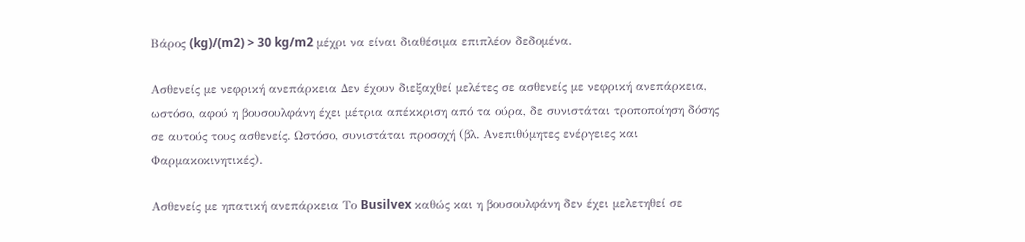Βάρος (kg)/(m2) > 30 kg/m2 μέχρι να είναι διαθέσιμα επιπλέον δεδομένα.

Ασθενείς με νεφρική ανεπάρκεια Δεν έχουν διεξαχθεί μελέτες σε ασθενείς με νεφρική ανεπάρκεια, ωστόσο, αφού η βουσουλφάνη έχει μέτρια απέκκριση από τα ούρα, δε συνιστάται τροποποίηση δόσης σε αυτούς τους ασθενείς. Ωστόσο, συνιστάται προσοχή (βλ. Ανεπιθύμητες ενέργειες και Φαρμακοκινητικές).

Ασθενείς με ηπατική ανεπάρκεια Το Busilvex καθώς και η βουσουλφάνη δεν έχει μελετηθεί σε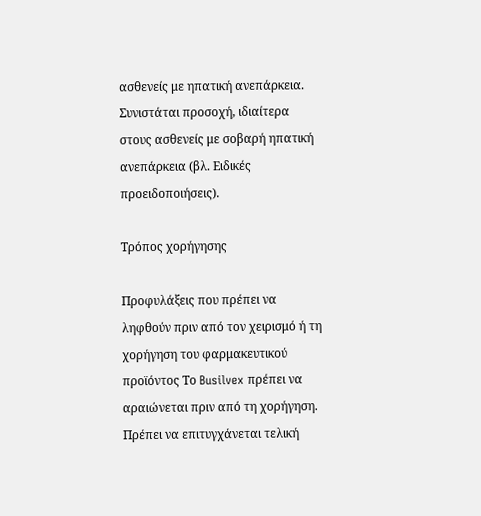ασθενείς με ηπατική ανεπάρκεια. Συνιστάται προσοχή, ιδιαίτερα στους ασθενείς με σοβαρή ηπατική ανεπάρκεια (βλ. Ειδικές προειδοποιήσεις).

Τρόπος χορήγησης

Προφυλάξεις που πρέπει να ληφθούν πριν από τον χειρισμό ή τη χορήγηση του φαρμακευτικού προϊόντος Το Busilvex πρέπει να αραιώνεται πριν από τη χορήγηση. Πρέπει να επιτυγχάνεται τελική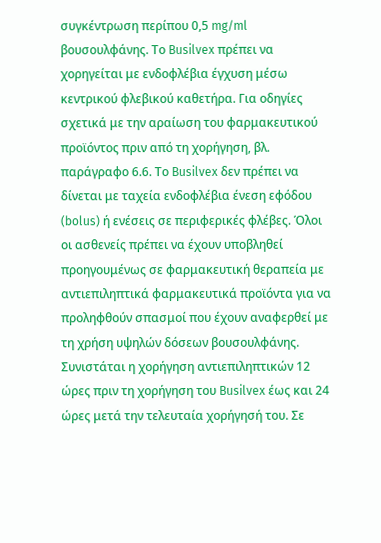συγκέντρωση περίπου 0,5 mg/ml βουσουλφάνης. Το Busilvex πρέπει να χορηγείται με ενδοφλέβια έγχυση μέσω κεντρικού φλεβικού καθετήρα. Για οδηγίες σχετικά με την αραίωση του φαρμακευτικού προϊόντος πριν από τη χορήγηση, βλ. παράγραφο 6.6. Το Busilvex δεν πρέπει να δίνεται με ταχεία ενδοφλέβια ένεση εφόδου (bolus) ή ενέσεις σε περιφερικές φλέβες. Όλοι οι ασθενείς πρέπει να έχουν υποβληθεί προηγουμένως σε φαρμακευτική θεραπεία με αντιεπιληπτικά φαρμακευτικά προϊόντα για να προληφθούν σπασμοί που έχουν αναφερθεί με τη χρήση υψηλών δόσεων βουσουλφάνης. Συνιστάται η χορήγηση αντιεπιληπτικών 12 ώρες πριν τη χορήγηση του Busilvex έως και 24 ώρες μετά την τελευταία χορήγησή του. Σε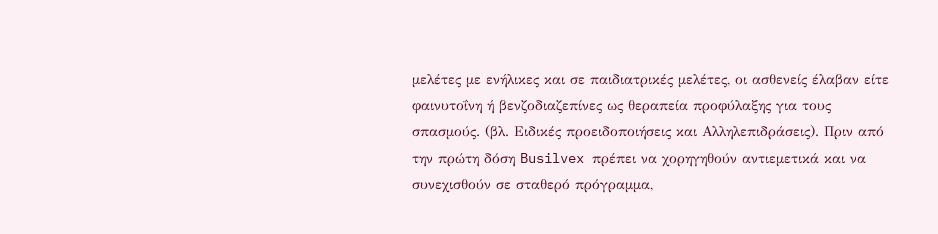μελέτες με ενήλικες και σε παιδιατρικές μελέτες, οι ασθενείς έλαβαν είτε φαινυτοΐνη ή βενζοδιαζεπίνες ως θεραπεία προφύλαξης για τους σπασμούς. (βλ. Ειδικές προειδοποιήσεις και Αλληλεπιδράσεις). Πριν από την πρώτη δόση Busilvex πρέπει να χορηγηθούν αντιεμετικά και να συνεχισθούν σε σταθερό πρόγραμμα,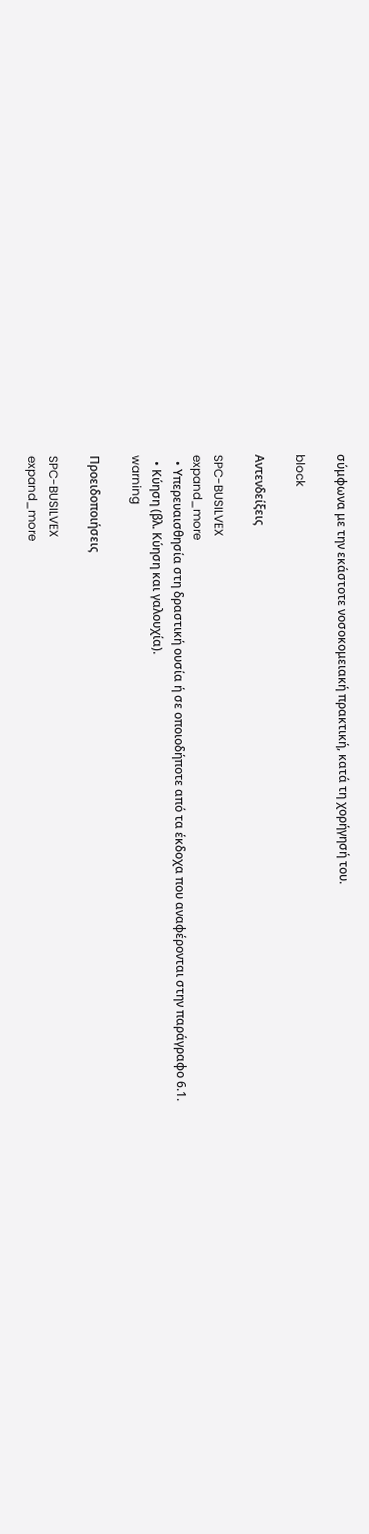σύμφωνα με την εκάστοτε νοσοκομειακή πρακτική, κατά τη χορήγησή του.

block

Αντενδείξεις

SPC-BUSILVEX
expand_more
  • Υπερευαισθησία στη δραστική ουσία ή σε οποιοδήποτε από τα έκδοχα που αναφέρονται στην παράγραφο 6.1.
  • Κύηση (βλ. Κύηση και γαλουχία).
warning

Προειδοποιήσεις

SPC-BUSILVEX
expand_more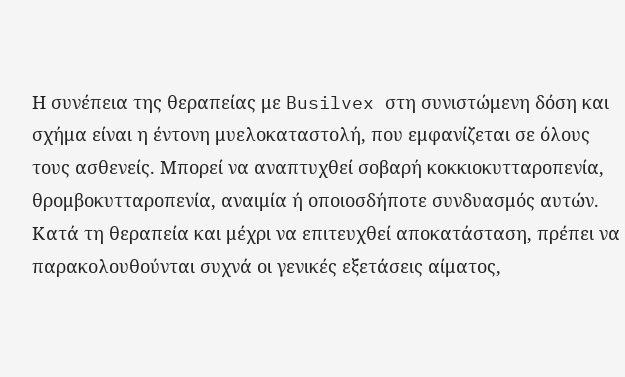Η συνέπεια της θεραπείας με Busilvex στη συνιστώμενη δόση και σχήμα είναι η έντονη μυελοκαταστολή, που εμφανίζεται σε όλους τους ασθενείς. Μπορεί να αναπτυχθεί σοβαρή κοκκιοκυτταροπενία, θρομβοκυτταροπενία, αναιμία ή οποιοσδήποτε συνδυασμός αυτών. Κατά τη θεραπεία και μέχρι να επιτευχθεί αποκατάσταση, πρέπει να παρακολουθούνται συχνά οι γενικές εξετάσεις αίματος,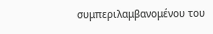συμπεριλαμβανομένου του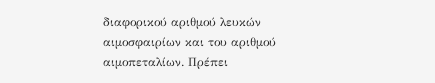διαφορικού αριθμού λευκών αιμοσφαιρίων και του αριθμού αιμοπεταλίων. Πρέπει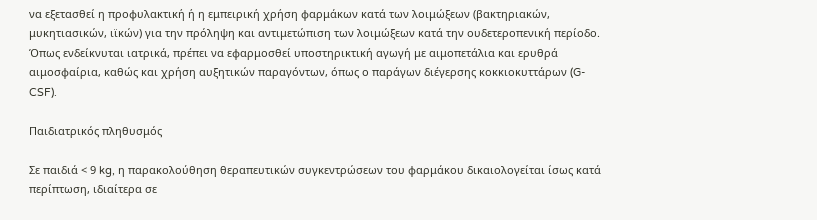να εξετασθεί η προφυλακτική ή η εμπειρική χρήση φαρμάκων κατά των λοιμώξεων (βακτηριακών, μυκητιασικών, ιϊκών) για την πρόληψη και αντιμετώπιση των λοιμώξεων κατά την ουδετεροπενική περίοδο. Όπως ενδείκνυται ιατρικά, πρέπει να εφαρμοσθεί υποστηρικτική αγωγή με αιμοπετάλια και ερυθρά αιμοσφαίρια, καθώς και χρήση αυξητικών παραγόντων, όπως ο παράγων διέγερσης κοκκιοκυττάρων (G-CSF).

Παιδιατρικός πληθυσμός

Σε παιδιά < 9 kg, η παρακολούθηση θεραπευτικών συγκεντρώσεων του φαρμάκου δικαιολογείται ίσως κατά περίπτωση, ιδιαίτερα σε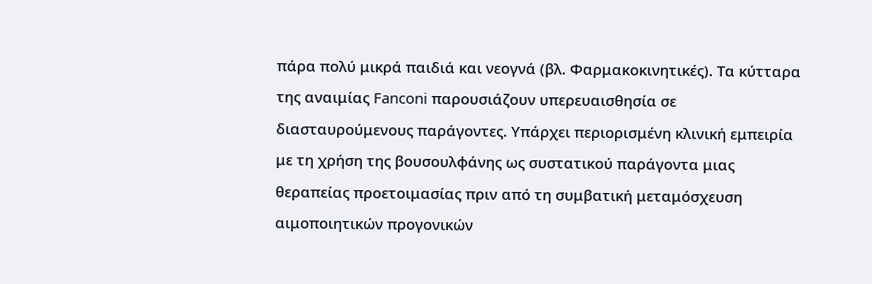πάρα πολύ μικρά παιδιά και νεογνά (βλ. Φαρμακοκινητικές). Τα κύτταρα της αναιμίας Fanconi παρουσιάζουν υπερευαισθησία σε διασταυρούμενους παράγοντες. Υπάρχει περιορισμένη κλινική εμπειρία με τη χρήση της βουσουλφάνης ως συστατικού παράγοντα μιας θεραπείας προετοιμασίας πριν από τη συμβατική μεταμόσχευση αιμοποιητικών προγονικών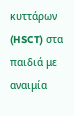κυττάρων (HSCT) στα παιδιά με αναιμία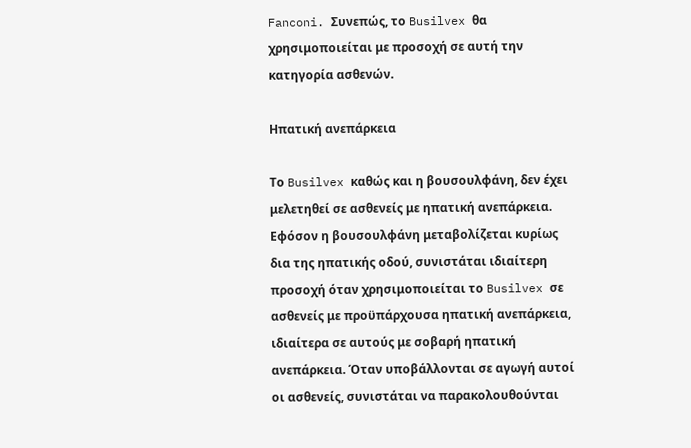Fanconi. Συνεπώς, το Busilvex θα χρησιμοποιείται με προσοχή σε αυτή την κατηγορία ασθενών.

Ηπατική ανεπάρκεια

Το Busilvex καθώς και η βουσουλφάνη, δεν έχει μελετηθεί σε ασθενείς με ηπατική ανεπάρκεια. Εφόσον η βουσουλφάνη μεταβολίζεται κυρίως δια της ηπατικής οδού, συνιστάται ιδιαίτερη προσοχή όταν χρησιμοποιείται το Busilvex σε ασθενείς με προϋπάρχουσα ηπατική ανεπάρκεια, ιδιαίτερα σε αυτούς με σοβαρή ηπατική ανεπάρκεια. Όταν υποβάλλονται σε αγωγή αυτοί οι ασθενείς, συνιστάται να παρακολουθούνται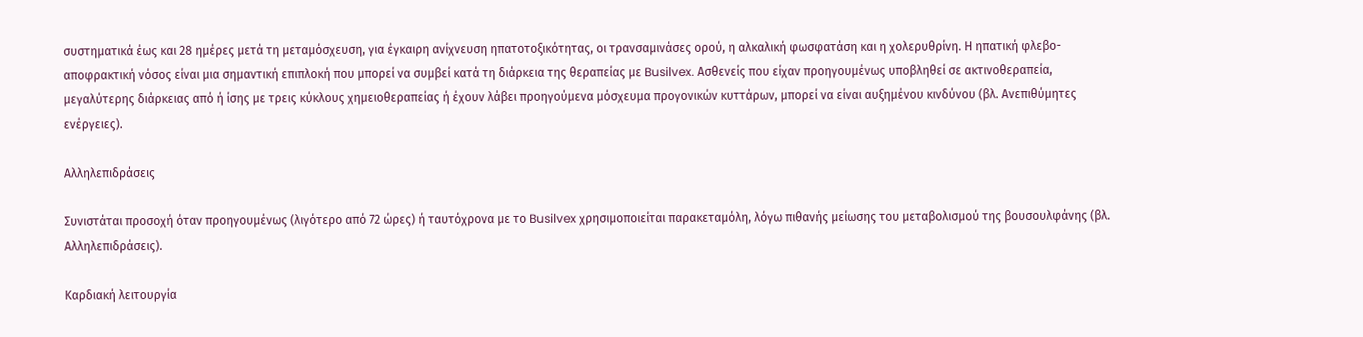συστηματικά έως και 28 ημέρες μετά τη μεταμόσχευση, για έγκαιρη ανίχνευση ηπατοτοξικότητας, οι τρανσαμινάσες ορού, η αλκαλική φωσφατάση και η χολερυθρίνη. Η ηπατική φλεβο-αποφρακτική νόσος είναι μια σημαντική επιπλοκή που μπορεί να συμβεί κατά τη διάρκεια της θεραπείας με Busilvex. Ασθενείς που είχαν προηγουμένως υποβληθεί σε ακτινοθεραπεία, μεγαλύτερης διάρκειας από ή ίσης με τρεις κύκλους χημειοθεραπείας ή έχουν λάβει προηγούμενα μόσχευμα προγονικών κυττάρων, μπορεί να είναι αυξημένου κινδύνου (βλ. Ανεπιθύμητες ενέργειες).

Αλληλεπιδράσεις

Συνιστάται προσοχή όταν προηγουμένως (λιγότερο από 72 ώρες) ή ταυτόχρονα με το Busilvex χρησιμοποιείται παρακεταμόλη, λόγω πιθανής μείωσης του μεταβολισμού της βουσουλφάνης (βλ. Αλληλεπιδράσεις).

Καρδιακή λειτουργία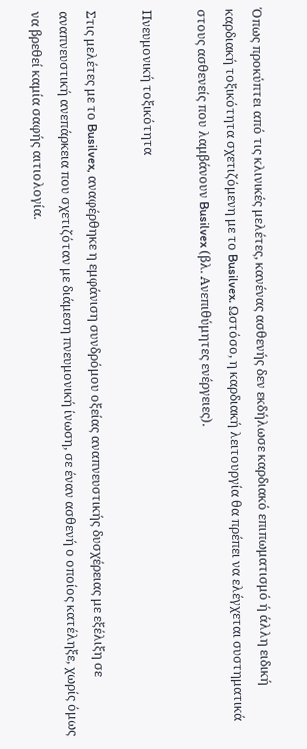Όπως προκύπτει από τις κλινικές μελέτες, κανένας ασθενής δεν εκδήλωσε καρδιακό επιπωματισμό ή άλλη ειδική καρδιακή τοξικότητα σχετιζόμενη με το Busilvex. Ωστόσο, η καρδιακή λειτουργία θα πρέπει να ελέγχεται συστηματικά στους ασθενείς που λαμβάνουν Busilvex (βλ. Ανεπιθύμητες ενέργειες).

Πνευμονική τοξικότητα

Στις μελέτες με το Busilvex, αναφέρθηκε η εμφάνιση συνδρόμου οξείας αναπνευστικής δυσχέρειας με εξέλιξη σε αναπνευστική ανεπάρκεια που σχετιζόταν με διάμεση πνευμονική ίνωση, σε έναν ασθενή ο οποίος κατέληξε, χωρίς όμως να βρεθεί καμία σαφής αιτιολογία.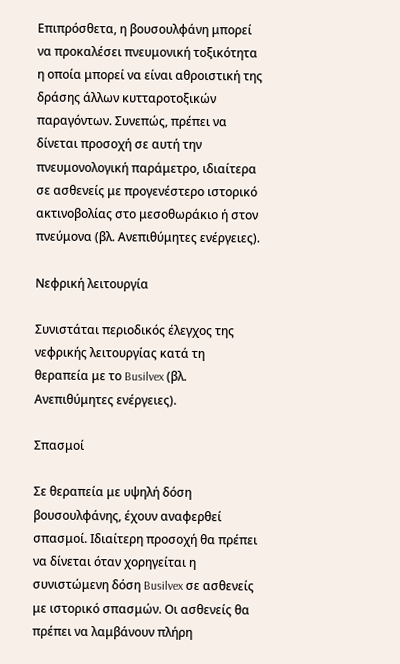Επιπρόσθετα, η βουσουλφάνη μπορεί να προκαλέσει πνευμονική τοξικότητα η οποία μπορεί να είναι αθροιστική της δράσης άλλων κυτταροτοξικών παραγόντων. Συνεπώς, πρέπει να δίνεται προσοχή σε αυτή την πνευμονολογική παράμετρο, ιδιαίτερα σε ασθενείς με προγενέστερο ιστορικό ακτινοβολίας στο μεσοθωράκιο ή στον πνεύμονα (βλ. Ανεπιθύμητες ενέργειες).

Νεφρική λειτουργία

Συνιστάται περιοδικός έλεγχος της νεφρικής λειτουργίας κατά τη θεραπεία με το Busilvex (βλ. Ανεπιθύμητες ενέργειες).

Σπασμοί

Σε θεραπεία με υψηλή δόση βουσουλφάνης, έχουν αναφερθεί σπασμοί. Ιδιαίτερη προσοχή θα πρέπει να δίνεται όταν χορηγείται η συνιστώμενη δόση Busilvex σε ασθενείς με ιστορικό σπασμών. Οι ασθενείς θα πρέπει να λαμβάνουν πλήρη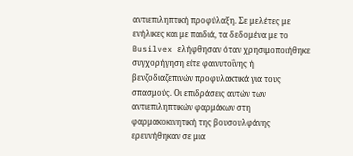αντιεπιληπτική προφύλαξη. Σε μελέτες με ενήλικες και με παιδιά, τα δεδομένα με το Busilvex ελήφθησαν όταν χρησιμοποιήθηκε συγχορήγηση είτε φαινυτοΐνης ή βενζοδιαζεπινών προφυλακτικά για τους σπασμούς. Οι επιδράσεις αυτών των αντιεπιληπτικών φαρμάκων στη φαρμακοκινητική της βουσουλφάνης ερευνήθηκαν σε μια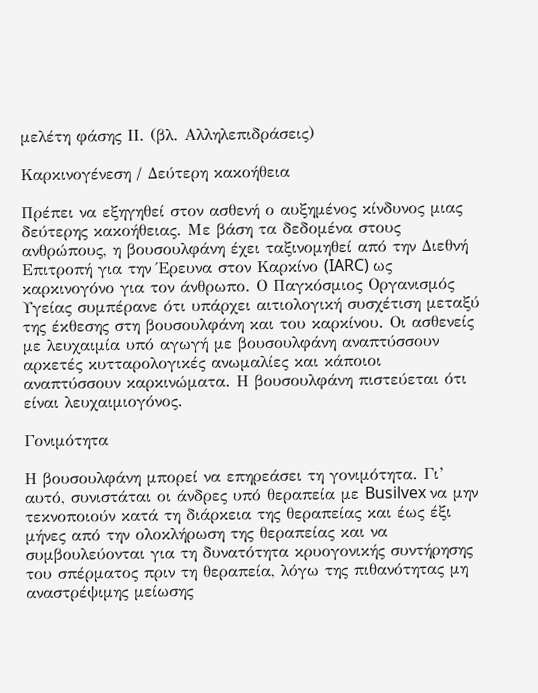μελέτη φάσης ΙΙ. (βλ. Αλληλεπιδράσεις)

Καρκινογένεση / Δεύτερη κακοήθεια

Πρέπει να εξηγηθεί στον ασθενή ο αυξημένος κίνδυνος μιας δεύτερης κακοήθειας. Με βάση τα δεδομένα στους ανθρώπους, η βουσουλφάνη έχει ταξινομηθεί από την Διεθνή Επιτροπή για την Έρευνα στον Καρκίνο (IARC) ως καρκινογόνο για τον άνθρωπο. Ο Παγκόσμιος Οργανισμός Υγείας συμπέρανε ότι υπάρχει αιτιολογική συσχέτιση μεταξύ της έκθεσης στη βουσουλφάνη και του καρκίνου. Οι ασθενείς με λευχαιμία υπό αγωγή με βουσουλφάνη αναπτύσσουν αρκετές κυτταρολογικές ανωμαλίες και κάποιοι αναπτύσσουν καρκινώματα. Η βουσουλφάνη πιστεύεται ότι είναι λευχαιμιογόνος.

Γονιμότητα

Η βουσουλφάνη μπορεί να επηρεάσει τη γονιμότητα. Γι’ αυτό, συνιστάται οι άνδρες υπό θεραπεία με Busilvex να μην τεκνοποιούν κατά τη διάρκεια της θεραπείας και έως έξι μήνες από την ολοκλήρωση της θεραπείας και να συμβουλεύονται για τη δυνατότητα κρυογονικής συντήρησης του σπέρματος πριν τη θεραπεία, λόγω της πιθανότητας μη αναστρέψιμης μείωσης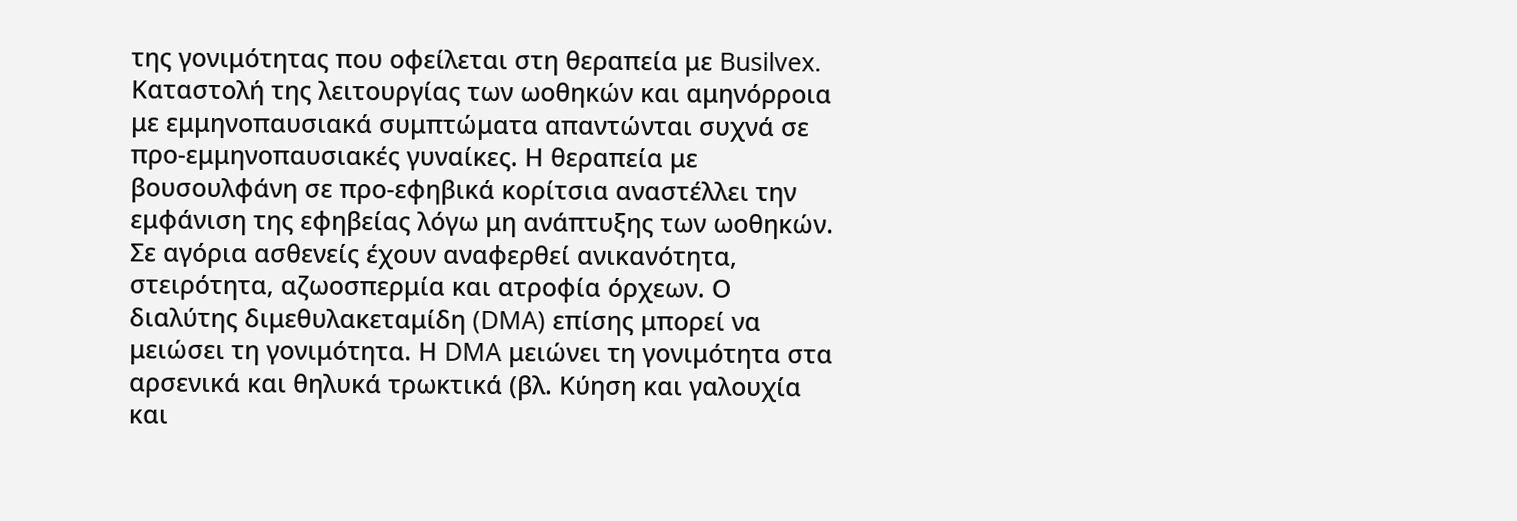της γονιμότητας που οφείλεται στη θεραπεία με Busilvex. Καταστολή της λειτουργίας των ωοθηκών και αμηνόρροια με εμμηνοπαυσιακά συμπτώματα απαντώνται συχνά σε προ-εμμηνοπαυσιακές γυναίκες. Η θεραπεία με βουσουλφάνη σε προ-εφηβικά κορίτσια αναστέλλει την εμφάνιση της εφηβείας λόγω μη ανάπτυξης των ωοθηκών. Σε αγόρια ασθενείς έχουν αναφερθεί ανικανότητα, στειρότητα, αζωοσπερμία και ατροφία όρχεων. Ο διαλύτης διμεθυλακεταμίδη (DMA) επίσης μπορεί να μειώσει τη γονιμότητα. Η DMA μειώνει τη γονιμότητα στα αρσενικά και θηλυκά τρωκτικά (βλ. Κύηση και γαλουχία και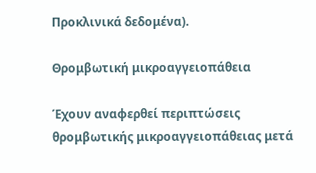Προκλινικά δεδομένα).

Θρομβωτική μικροαγγειοπάθεια

Έχουν αναφερθεί περιπτώσεις θρομβωτικής μικροαγγειοπάθειας μετά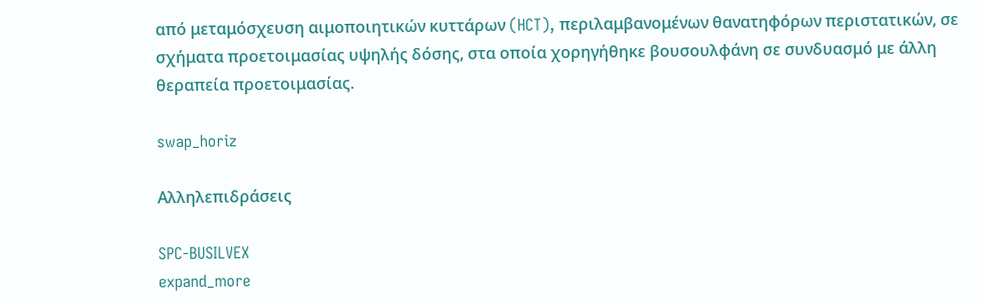από μεταμόσχευση αιμοποιητικών κυττάρων (HCT), περιλαμβανομένων θανατηφόρων περιστατικών, σε σχήματα προετοιμασίας υψηλής δόσης, στα οποία χορηγήθηκε βουσουλφάνη σε συνδυασμό με άλλη θεραπεία προετοιμασίας.

swap_horiz

Αλληλεπιδράσεις

SPC-BUSILVEX
expand_more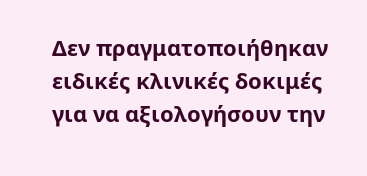Δεν πραγματοποιήθηκαν ειδικές κλινικές δοκιμές για να αξιολογήσουν την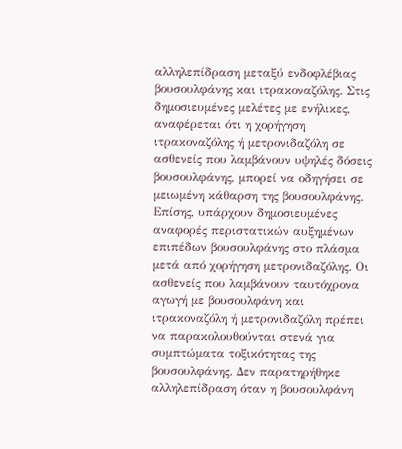αλληλεπίδραση μεταξύ ενδοφλέβιας βουσουλφάνης και ιτρακοναζόλης. Στις δημοσιευμένες μελέτες με ενήλικες, αναφέρεται ότι η χορήγηση ιτρακοναζόλης ή μετρονιδαζόλη σε ασθενείς που λαμβάνουν υψηλές δόσεις βουσουλφάνης, μπορεί να οδηγήσει σε μειωμένη κάθαρση της βουσουλφάνης. Επίσης, υπάρχουν δημοσιευμένες αναφορές περιστατικών αυξημένων επιπέδων βουσουλφάνης στο πλάσμα μετά από χορήγηση μετρονιδαζόλης. Οι ασθενείς που λαμβάνουν ταυτόχρονα αγωγή με βουσουλφάνη και ιτρακοναζόλη ή μετρονιδαζόλη πρέπει να παρακολουθούνται στενά για συμπτώματα τοξικότητας της βουσουλφάνης. Δεν παρατηρήθηκε αλληλεπίδραση όταν η βουσουλφάνη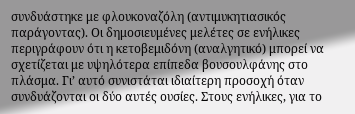συνδυάστηκε με φλουκοναζόλη (αντιμυκητιασικός παράγοντας). Οι δημοσιευμένες μελέτες σε ενήλικες περιγράφουν ότι η κετοβεμιδόνη (αναλγητικό) μπορεί να σχετίζεται με υψηλότερα επίπεδα βουσουλφάνης στο πλάσμα. Γι’ αυτό συνιστάται ιδιαίτερη προσοχή όταν συνδυάζονται οι δύο αυτές ουσίες. Στους ενήλικες, για το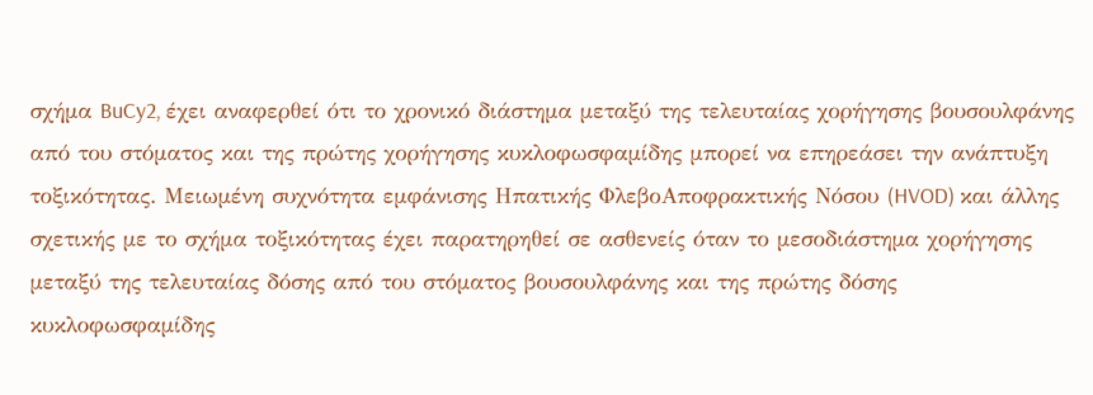σχήμα BuCy2, έχει αναφερθεί ότι το χρονικό διάστημα μεταξύ της τελευταίας χορήγησης βουσουλφάνης από του στόματος και της πρώτης χορήγησης κυκλοφωσφαμίδης μπορεί να επηρεάσει την ανάπτυξη τοξικότητας. Μειωμένη συχνότητα εμφάνισης Ηπατικής ΦλεβοΑποφρακτικής Νόσου (HVOD) και άλλης σχετικής με το σχήμα τοξικότητας έχει παρατηρηθεί σε ασθενείς όταν το μεσοδιάστημα χορήγησης μεταξύ της τελευταίας δόσης από του στόματος βουσουλφάνης και της πρώτης δόσης κυκλοφωσφαμίδης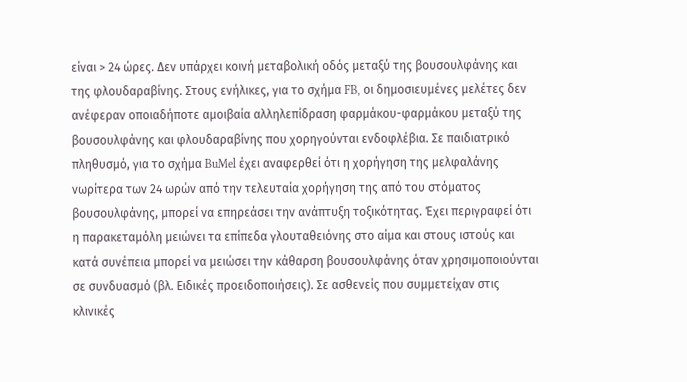είναι > 24 ώρες. Δεν υπάρχει κοινή μεταβολική οδός μεταξύ της βουσουλφάνης και της φλουδαραβίνης. Στους ενήλικες, για το σχήμα FB, οι δημοσιευμένες μελέτες δεν ανέφεραν οποιαδήποτε αμοιβαία αλληλεπίδραση φαρμάκου-φαρμάκου μεταξύ της βουσουλφάνης και φλουδαραβίνης που χορηγούνται ενδοφλέβια. Σε παιδιατρικό πληθυσμό, για το σχήμα BuMel έχει αναφερθεί ότι η χορήγηση της μελφαλάνης νωρίτερα των 24 ωρών από την τελευταία χορήγηση της από του στόματος βουσουλφάνης, μπορεί να επηρεάσει την ανάπτυξη τοξικότητας. Έχει περιγραφεί ότι η παρακεταμόλη μειώνει τα επίπεδα γλουταθειόνης στο αίμα και στους ιστούς και κατά συνέπεια μπορεί να μειώσει την κάθαρση βουσουλφάνης όταν χρησιμοποιούνται σε συνδυασμό (βλ. Ειδικές προειδοποιήσεις). Σε ασθενείς που συμμετείχαν στις κλινικές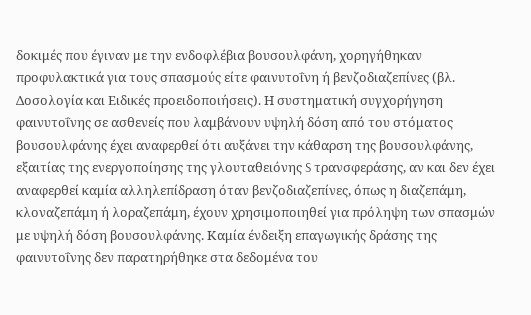δοκιμές που έγιναν με την ενδοφλέβια βουσουλφάνη, χορηγήθηκαν προφυλακτικά για τους σπασμούς είτε φαινυτοΐνη ή βενζοδιαζεπίνες (βλ. Δοσολογία και Ειδικές προειδοποιήσεις). Η συστηματική συγχορήγηση φαινυτοΐνης σε ασθενείς που λαμβάνουν υψηλή δόση από του στόματος βουσουλφάνης έχει αναφερθεί ότι αυξάνει την κάθαρση της βουσουλφάνης, εξαιτίας της ενεργοποίησης της γλουταθειόνης S τρανσφεράσης, αν και δεν έχει αναφερθεί καμία αλληλεπίδραση όταν βενζοδιαζεπίνες, όπως η διαζεπάμη, κλοναζεπάμη ή λοραζεπάμη, έχουν χρησιμοποιηθεί για πρόληψη των σπασμών με υψηλή δόση βουσουλφάνης. Καμία ένδειξη επαγωγικής δράσης της φαινυτοΐνης δεν παρατηρήθηκε στα δεδομένα του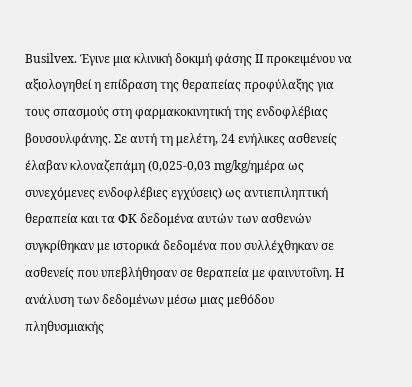Busilvex. Έγινε μια κλινική δοκιμή φάσης II προκειμένου να αξιολογηθεί η επίδραση της θεραπείας προφύλαξης για τους σπασμούς στη φαρμακοκινητική της ενδοφλέβιας βουσουλφάνης. Σε αυτή τη μελέτη, 24 ενήλικες ασθενείς έλαβαν κλοναζεπάμη (0,025-0,03 mg/kg/ημέρα ως συνεχόμενες ενδοφλέβιες εγχύσεις) ως αντιεπιληπτική θεραπεία και τα ΦΚ δεδομένα αυτών των ασθενών συγκρίθηκαν με ιστορικά δεδομένα που συλλέχθηκαν σε ασθενείς που υπεβλήθησαν σε θεραπεία με φαινυτοΐνη. Η ανάλυση των δεδομένων μέσω μιας μεθόδου πληθυσμιακής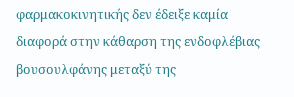φαρμακοκινητικής δεν έδειξε καμία διαφορά στην κάθαρση της ενδοφλέβιας βουσουλφάνης μεταξύ της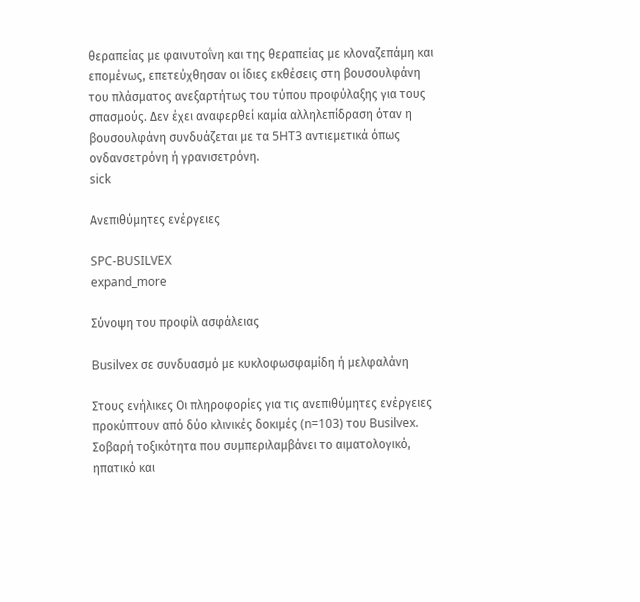θεραπείας με φαινυτοΐνη και της θεραπείας με κλοναζεπάμη και επομένως, επετεύχθησαν οι ίδιες εκθέσεις στη βουσουλφάνη του πλάσματος ανεξαρτήτως του τύπου προφύλαξης για τους σπασμούς. Δεν έχει αναφερθεί καμία αλληλεπίδραση όταν η βουσουλφάνη συνδυάζεται με τα 5HT3 αντιεμετικά όπως ονδανσετρόνη ή γρανισετρόνη.
sick

Ανεπιθύμητες ενέργειες

SPC-BUSILVEX
expand_more

Σύνοψη του προφίλ ασφάλειας

Busilvex σε συνδυασμό με κυκλοφωσφαμίδη ή μελφαλάνη

Στους ενήλικες Οι πληροφορίες για τις ανεπιθύμητες ενέργειες προκύπτουν από δύο κλινικές δοκιμές (n=103) του Busilvex. Σοβαρή τοξικότητα που συμπεριλαμβάνει το αιματολογικό, ηπατικό και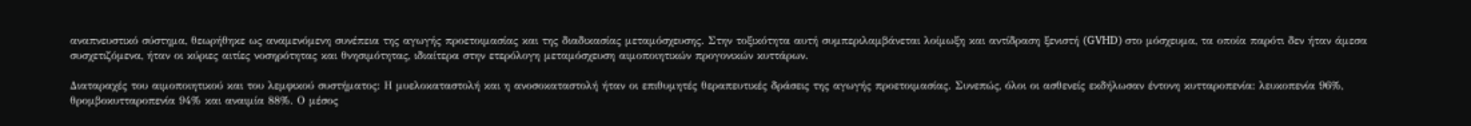αναπνευστικό σύστημα, θεωρήθηκε ως αναμενόμενη συνέπεια της αγωγής προετοιμασίας και της διαδικασίας μεταμόσχευσης. Στην τοξικότητα αυτή συμπεριλαμβάνεται λοίμωξη και αντίδραση ξενιστή (GVHD) στο μόσχευμα, τα οποία παρότι δεν ήταν άμεσα συσχετιζόμενα, ήταν οι κύριες αιτίες νοσηρότητας και θνησιμότητας, ιδιαίτερα στην ετερόλογη μεταμόσχευση αιμοποιητικών προγονικών κυττάρων.

Διαταραχές του αιμοποιητικού και του λεμφικού συστήματος: Η μυελοκαταστολή και η ανοσοκαταστολή ήταν οι επιθυμητές θεραπευτικές δράσεις της αγωγής προετοιμασίας. Συνεπώς, όλοι οι ασθενείς εκδήλωσαν έντονη κυτταροπενία: λευκοπενία 96%, θρομβοκυτταροπενία 94% και αναιμία 88%. Ο μέσος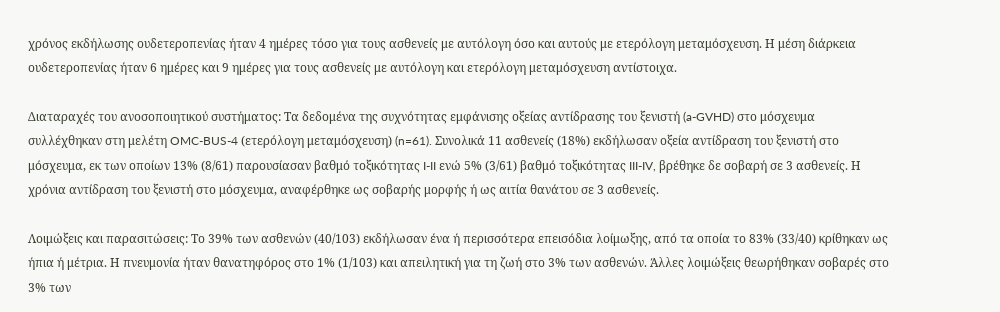χρόνος εκδήλωσης ουδετεροπενίας ήταν 4 ημέρες τόσο για τους ασθενείς με αυτόλογη όσο και αυτούς με ετερόλογη μεταμόσχευση. Η μέση διάρκεια ουδετεροπενίας ήταν 6 ημέρες και 9 ημέρες για τους ασθενείς με αυτόλογη και ετερόλογη μεταμόσχευση αντίστοιχα.

Διαταραχές του ανοσοποιητικού συστήματος: Τα δεδομένα της συχνότητας εμφάνισης οξείας αντίδρασης του ξενιστή (a-GVHD) στο μόσχευμα συλλέχθηκαν στη μελέτη OMC-BUS-4 (ετερόλογη μεταμόσχευση) (n=61). Συνολικά 11 ασθενείς (18%) εκδήλωσαν οξεία αντίδραση του ξενιστή στο μόσχευμα, εκ των οποίων 13% (8/61) παρουσίασαν βαθμό τοξικότητας I-II ενώ 5% (3/61) βαθμό τοξικότητας III-IV, βρέθηκε δε σοβαρή σε 3 ασθενείς. Η χρόνια αντίδραση του ξενιστή στο μόσχευμα, αναφέρθηκε ως σοβαρής μορφής ή ως αιτία θανάτου σε 3 ασθενείς.

Λοιμώξεις και παρασιτώσεις: Το 39% των ασθενών (40/103) εκδήλωσαν ένα ή περισσότερα επεισόδια λοίμωξης, από τα οποία το 83% (33/40) κρίθηκαν ως ήπια ή μέτρια. Η πνευμονία ήταν θανατηφόρος στο 1% (1/103) και απειλητική για τη ζωή στο 3% των ασθενών. Άλλες λοιμώξεις θεωρήθηκαν σοβαρές στο 3% των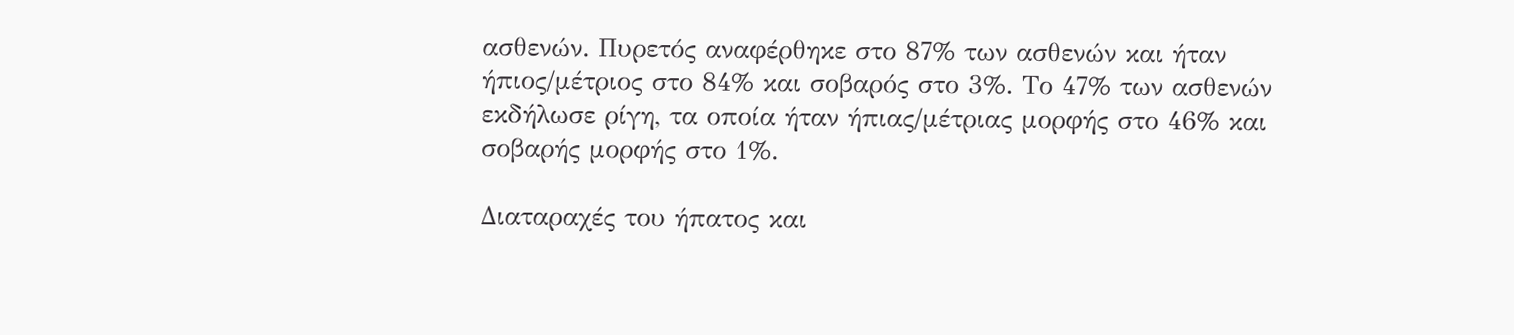ασθενών. Πυρετός αναφέρθηκε στο 87% των ασθενών και ήταν ήπιος/μέτριος στο 84% και σοβαρός στο 3%. Το 47% των ασθενών εκδήλωσε ρίγη, τα οποία ήταν ήπιας/μέτριας μορφής στο 46% και σοβαρής μορφής στο 1%.

Διαταραχές του ήπατος και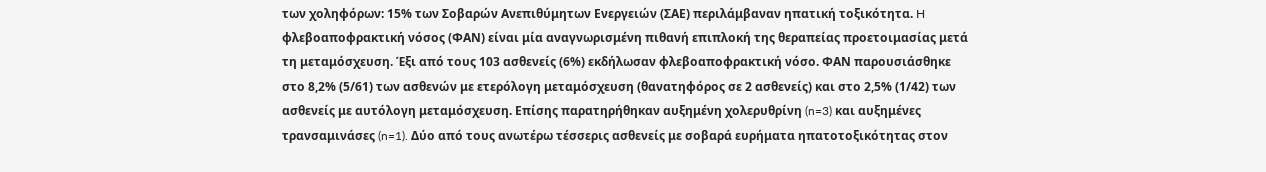των χοληφόρων: 15% των Σοβαρών Ανεπιθύμητων Ενεργειών (ΣΑΕ) περιλάμβαναν ηπατική τοξικότητα. H φλεβοαποφρακτική νόσος (ΦΑΝ) είναι μία αναγνωρισμένη πιθανή επιπλοκή της θεραπείας προετοιμασίας μετά τη μεταμόσχευση. Έξι από τους 103 ασθενείς (6%) εκδήλωσαν φλεβοαποφρακτική νόσο. ΦΑΝ παρουσιάσθηκε στο 8,2% (5/61) των ασθενών με ετερόλογη μεταμόσχευση (θανατηφόρος σε 2 ασθενείς) και στο 2,5% (1/42) των ασθενείς με αυτόλογη μεταμόσχευση. Επίσης παρατηρήθηκαν αυξημένη χολερυθρίνη (n=3) και αυξημένες τρανσαμινάσες (n=1). Δύο από τους ανωτέρω τέσσερις ασθενείς με σοβαρά ευρήματα ηπατοτοξικότητας στον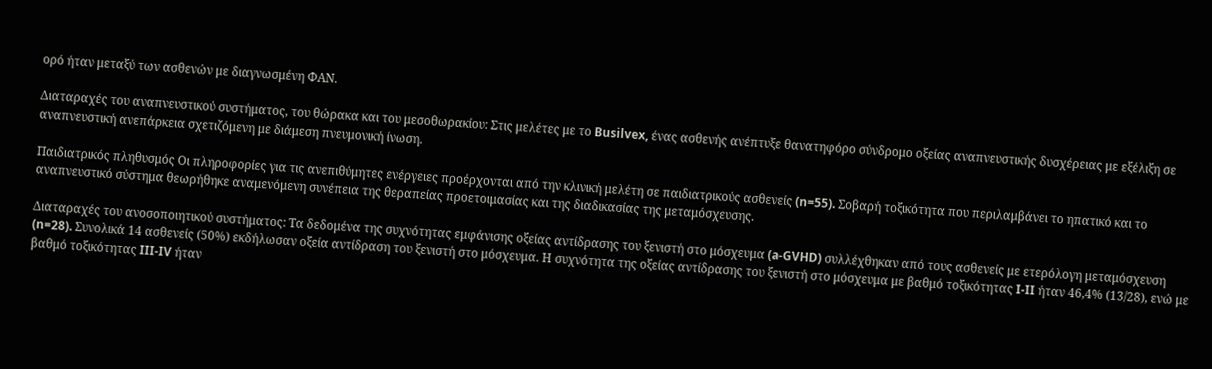ορό ήταν μεταξύ των ασθενών με διαγνωσμένη ΦΑΝ.

Διαταραχές του αναπνευστικού συστήματος, του θώρακα και του μεσοθωρακίου: Στις μελέτες με το Busilvex, ένας ασθενής ανέπτυξε θανατηφόρο σύνδρομο οξείας αναπνευστικής δυσχέρειας με εξέλιξη σε αναπνευστική ανεπάρκεια σχετιζόμενη με διάμεση πνευμονική ίνωση.

Παιδιατρικός πληθυσμός Οι πληροφορίες για τις ανεπιθύμητες ενέργειες προέρχονται από την κλινική μελέτη σε παιδιατρικούς ασθενείς (n=55). Σοβαρή τοξικότητα που περιλαμβάνει το ηπατικό και το αναπνευστικό σύστημα θεωρήθηκε αναμενόμενη συνέπεια της θεραπείας προετοιμασίας και της διαδικασίας της μεταμόσχευσης.

Διαταραχές του ανοσοποιητικού συστήματος: Τα δεδομένα της συχνότητας εμφάνισης οξείας αντίδρασης του ξενιστή στο μόσχευμα (a-GVHD) συλλέχθηκαν από τους ασθενείς με ετερόλογη μεταμόσχευση (n=28). Συνολικά 14 ασθενείς (50%) εκδήλωσαν οξεία αντίδραση του ξενιστή στο μόσχευμα. Η συχνότητα της οξείας αντίδρασης του ξενιστή στο μόσχευμα με βαθμό τοξικότητας I-II ήταν 46,4% (13/28), ενώ με βαθμό τοξικότητας III-IV ήταν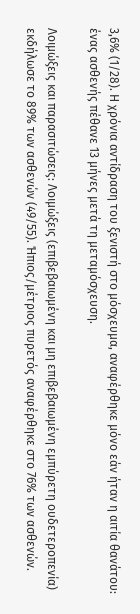3,6% (1/28). Η χρόνια αντίδραση του ξενιστή στο μόσχευμα, αναφέρθηκε μόνο εάν ήταν η αιτία θανάτου: ένας ασθενής πέθανε 13 μήνες μετά τη μεταμόσχευση.

Λοιμώξεις και παρασιτώσεις: Λοιμώξεις (επιβεβαιωμένη και μη επιβεβαιωμένη εμπύρετη ουδετεροπενία) εκδήλωσε το 89% των ασθενών (49/55). Ήπιος/μέτριος πυρετός αναφέρθηκε στο 76% των ασθενών.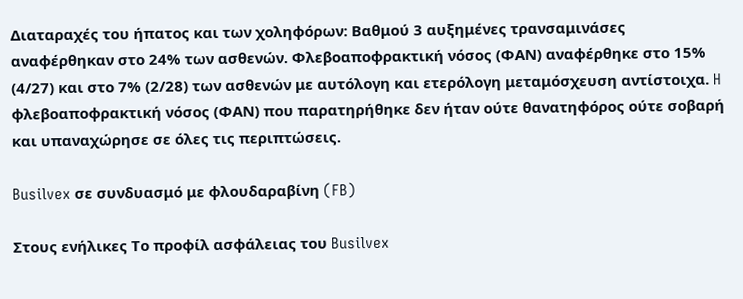Διαταραχές του ήπατος και των χοληφόρων: Βαθμού 3 αυξημένες τρανσαμινάσες αναφέρθηκαν στο 24% των ασθενών. Φλεβοαποφρακτική νόσος (ΦΑΝ) αναφέρθηκε στο 15% (4/27) και στο 7% (2/28) των ασθενών με αυτόλογη και ετερόλογη μεταμόσχευση αντίστοιχα. H φλεβοαποφρακτική νόσος (ΦΑΝ) που παρατηρήθηκε δεν ήταν ούτε θανατηφόρος ούτε σοβαρή και υπαναχώρησε σε όλες τις περιπτώσεις.

Busilvex σε συνδυασμό με φλουδαραβίνη (FB)

Στους ενήλικες Το προφίλ ασφάλειας του Busilvex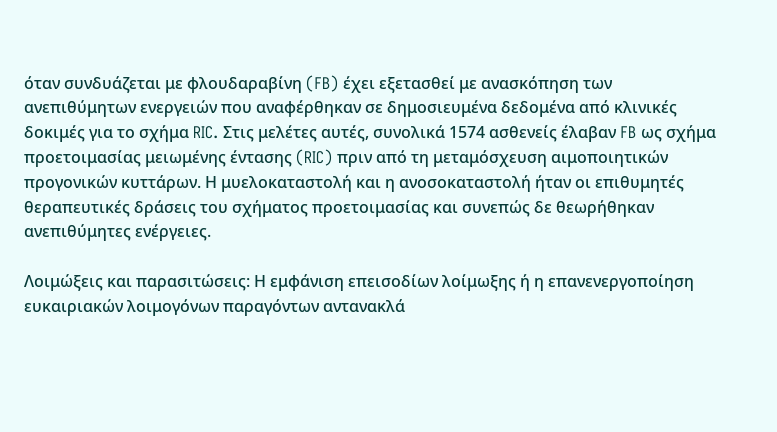όταν συνδυάζεται με φλουδαραβίνη (FB) έχει εξετασθεί με ανασκόπηση των ανεπιθύμητων ενεργειών που αναφέρθηκαν σε δημοσιευμένα δεδομένα από κλινικές δοκιμές για το σχήμα RIC. Στις μελέτες αυτές, συνολικά 1574 ασθενείς έλαβαν FB ως σχήμα προετοιμασίας μειωμένης έντασης (RIC) πριν από τη μεταμόσχευση αιμοποιητικών προγονικών κυττάρων. Η μυελοκαταστολή και η ανοσοκαταστολή ήταν οι επιθυμητές θεραπευτικές δράσεις του σχήματος προετοιμασίας και συνεπώς δε θεωρήθηκαν ανεπιθύμητες ενέργειες.

Λοιμώξεις και παρασιτώσεις: Η εμφάνιση επεισοδίων λοίμωξης ή η επανενεργοποίηση ευκαιριακών λοιμογόνων παραγόντων αντανακλά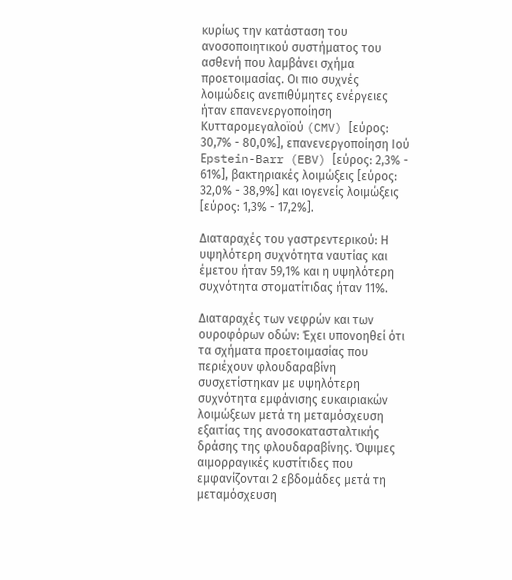κυρίως την κατάσταση του ανοσοποιητικού συστήματος του ασθενή που λαμβάνει σχήμα προετοιμασίας. Οι πιο συχνές λοιμώδεις ανεπιθύμητες ενέργειες ήταν επανενεργοποίηση Κυτταρομεγαλοϊού (CMV) [εύρος: 30,7% - 80,0%], επανενεργοποίηση Ιού Εpstein-Barr (EBV) [εύρος: 2,3% - 61%], βακτηριακές λοιμώξεις [εύρος: 32,0% - 38,9%] και ιογενείς λοιμώξεις [εύρος: 1,3% - 17,2%].

Διαταραχές του γαστρεντερικού: Η υψηλότερη συχνότητα ναυτίας και έμετου ήταν 59,1% και η υψηλότερη συχνότητα στοματίτιδας ήταν 11%.

Διαταραχές των νεφρών και των ουροφόρων οδών: Έχει υπονοηθεί ότι τα σχήματα προετοιμασίας που περιέχουν φλουδαραβίνη συσχετίστηκαν με υψηλότερη συχνότητα εμφάνισης ευκαιριακών λοιμώξεων μετά τη μεταμόσχευση εξαιτίας της ανοσοκατασταλτικής δράσης της φλουδαραβίνης. Όψιμες αιμορραγικές κυστίτιδες που εμφανίζονται 2 εβδομάδες μετά τη μεταμόσχευση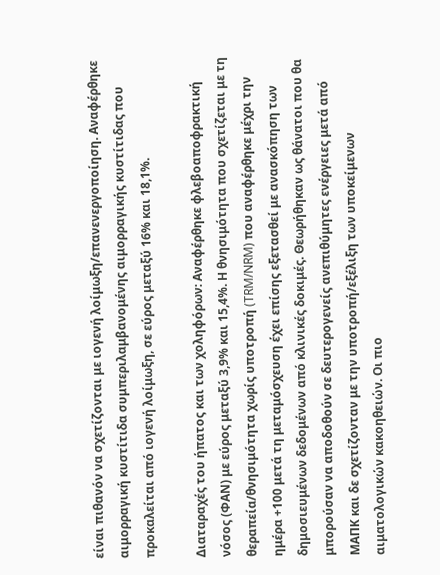είναι πιθανόν να σχετίζονται με ιογενή λοίμωξη/επανενεργοποίηση. Αναφέρθηκε αιμορραγική κυστίτιδα συμπεριλαμβανομένης αιμορραγικής κυστίτιδας που προκαλείται από ιογενή λοίμωξη, σε εύρος μεταξύ 16% και 18,1%.

Διαταραχές του ήπατος και των χοληφόρων: Αναφέρθηκε φλεβοαποφρακτική νόσος (ΦΑΝ) με εύρος μεταξύ 3,9% και 15,4%. Η θνησιμότητα που σχετίζεται με τη θεραπεία/θνησιμότητα χωρίς υποτροπή (TRM/NRM) που αναφέρθηκε μέχρι την ημέρα +100 μετά τη μεταμόσχευση έχει επίσης εξετασθεί με ανασκόπηση των δημοσιευμένων δεδομένων από κλινικές δοκιμές. Θεωρήθηκαν ως θάνατοι που θα μπορούσαν να αποδοθούν σε δευτερογενείς ανεπιθύμητες ενέργειες μετά από ΜΑΠΚ και δε σχετίζονταν με την υποτροπή/εξέλιξη των υποκείμενων αιματολογικών κακοηθειών. Οι πιο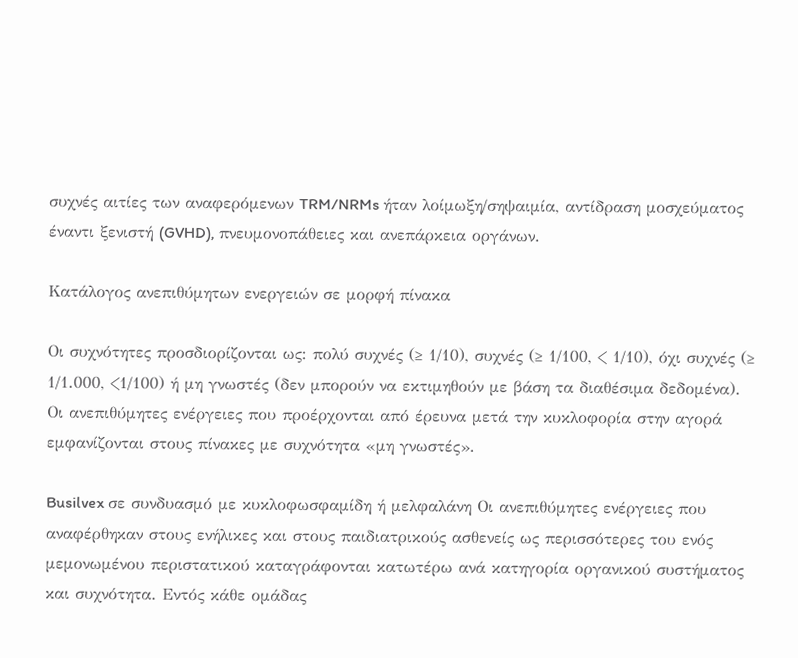συχνές αιτίες των αναφερόμενων TRM/NRMs ήταν λοίμωξη/σηψαιμία, αντίδραση μοσχεύματος έναντι ξενιστή (GVHD), πνευμονοπάθειες και ανεπάρκεια οργάνων.

Κατάλογος ανεπιθύμητων ενεργειών σε μορφή πίνακα

Οι συχνότητες προσδιορίζονται ως: πολύ συχνές (≥ 1/10), συχνές (≥ 1/100, < 1/10), όχι συχνές (≥ 1/1.000, <1/100) ή μη γνωστές (δεν μπορούν να εκτιμηθούν με βάση τα διαθέσιμα δεδομένα). Οι ανεπιθύμητες ενέργειες που προέρχονται από έρευνα μετά την κυκλοφορία στην αγορά εμφανίζονται στους πίνακες με συχνότητα «μη γνωστές».

Busilvex σε συνδυασμό με κυκλοφωσφαμίδη ή μελφαλάνη Οι ανεπιθύμητες ενέργειες που αναφέρθηκαν στους ενήλικες και στους παιδιατρικούς ασθενείς ως περισσότερες του ενός μεμονωμένου περιστατικού καταγράφονται κατωτέρω ανά κατηγορία οργανικού συστήματος και συχνότητα. Εντός κάθε ομάδας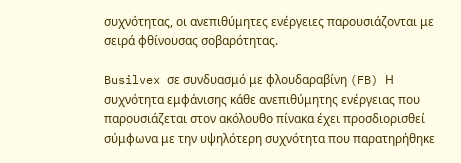συχνότητας, οι ανεπιθύμητες ενέργειες παρουσιάζονται με σειρά φθίνουσας σοβαρότητας.

Busilvex σε συνδυασμό με φλουδαραβίνη (FB) Η συχνότητα εμφάνισης κάθε ανεπιθύμητης ενέργειας που παρουσιάζεται στον ακόλουθο πίνακα έχει προσδιορισθεί σύμφωνα με την υψηλότερη συχνότητα που παρατηρήθηκε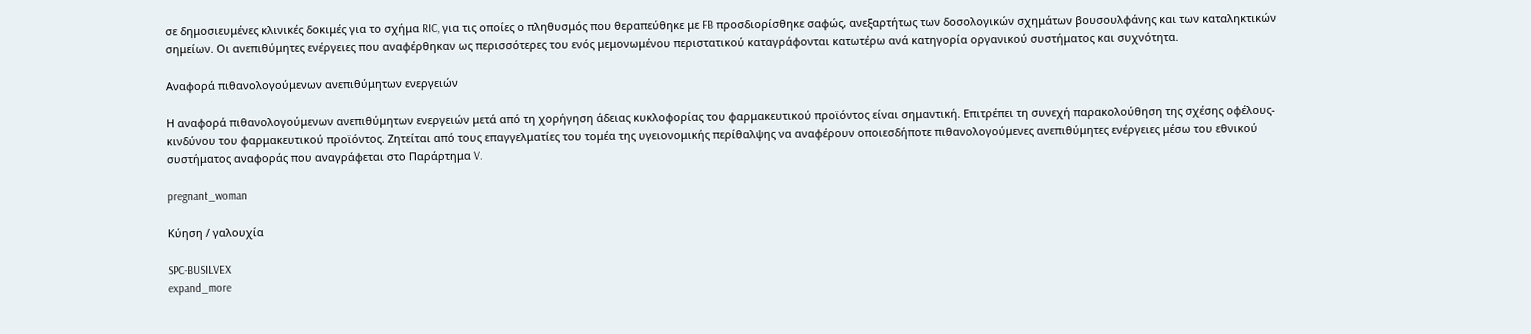σε δημοσιευμένες κλινικές δοκιμές για το σχήμα RIC, για τις οποίες ο πληθυσμός που θεραπεύθηκε με FB προσδιορίσθηκε σαφώς, ανεξαρτήτως των δοσολογικών σχημάτων βουσουλφάνης και των καταληκτικών σημείων. Οι ανεπιθύμητες ενέργειες που αναφέρθηκαν ως περισσότερες του ενός μεμονωμένου περιστατικού καταγράφονται κατωτέρω ανά κατηγορία οργανικού συστήματος και συχνότητα.

Αναφορά πιθανολογούμενων ανεπιθύμητων ενεργειών

Η αναφορά πιθανολογούμενων ανεπιθύμητων ενεργειών μετά από τη χορήγηση άδειας κυκλοφορίας του φαρμακευτικού προϊόντος είναι σημαντική. Επιτρέπει τη συνεχή παρακολούθηση της σχέσης οφέλους-κινδύνου του φαρμακευτικού προϊόντος. Ζητείται από τους επαγγελματίες του τομέα της υγειονομικής περίθαλψης να αναφέρουν οποιεσδήποτε πιθανολογούμενες ανεπιθύμητες ενέργειες μέσω του εθνικού συστήματος αναφοράς που αναγράφεται στο Παράρτημα V.

pregnant_woman

Κύηση / γαλουχία

SPC-BUSILVEX
expand_more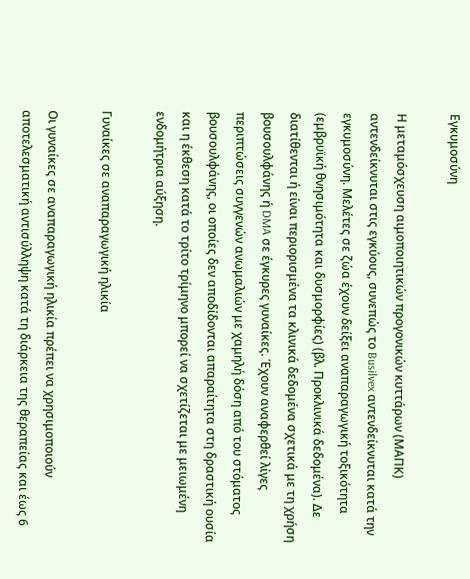Εγκυμοσύνη

Η μεταμόσχευση αιμοποιητικών προγονικών κυττάρων (ΜΑΠΚ) αντενδείκνυται στις εγκύους, συνεπώς το Busilvex αντενδείκνυται κατά την εγκυμοσύνη. Μελέτες σε ζώα έχουν δείξει αναπαραγωγική τοξικότητα (εμβρυϊκή θνησιμότητα και δυσμορφίες) (βλ. Προκλινικά δεδομένα). Δε διατίθενται ή είναι περιορισμένα τα κλινικά δεδομένα σχετικά με τη χρήση βουσουλφάνης ή DMA σε έγκυρες γυναίκες. Έχουν αναφερθεί λίγες περιπτώσεις συγγενών ανωμαλιών με χαμηλή δόση από του στόματος βουσουλφάνης, οι οποίες δεν αποδίδονται απαραίτητα στη δραστική ουσία και η έκθεση κατά το τρίτο τρίμηνο μπορεί να σχετίζεται με μειωμένη ενδομήτρια αύξηση.

Γυναίκες σε αναπαραγωγική ηλικία

Οι γυναίκες σε αναπαραγωγική ηλικία πρέπει να χρησιμοποιούν αποτελεσματική αντισύλληψη κατά τη διάρκεια της θεραπείας και έως 6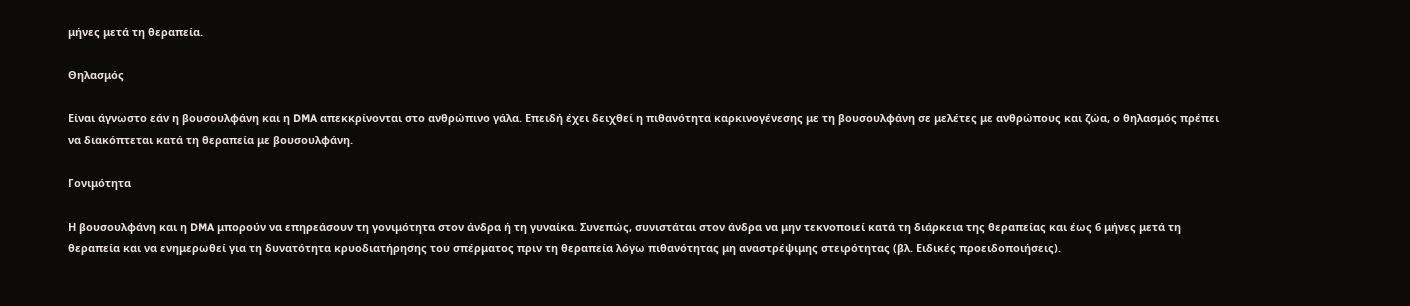μήνες μετά τη θεραπεία.

Θηλασμός

Είναι άγνωστο εάν η βουσουλφάνη και η DMA απεκκρίνονται στο ανθρώπινο γάλα. Επειδή έχει δειχθεί η πιθανότητα καρκινογένεσης με τη βουσουλφάνη σε μελέτες με ανθρώπους και ζώα, ο θηλασμός πρέπει να διακόπτεται κατά τη θεραπεία με βουσουλφάνη.

Γονιμότητα

Η βουσουλφάνη και η DMA μπορούν να επηρεάσουν τη γονιμότητα στον άνδρα ή τη γυναίκα. Συνεπώς, συνιστάται στον άνδρα να μην τεκνοποιεί κατά τη διάρκεια της θεραπείας και έως 6 μήνες μετά τη θεραπεία και να ενημερωθεί για τη δυνατότητα κρυοδιατήρησης του σπέρματος πριν τη θεραπεία λόγω πιθανότητας μη αναστρέψιμης στειρότητας (βλ. Ειδικές προειδοποιήσεις).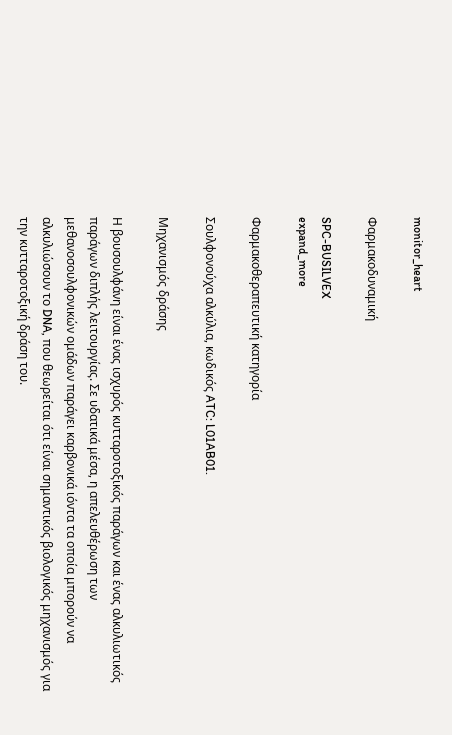monitor_heart

Φαρμακοδυναμική

SPC-BUSILVEX
expand_more

Φαρμακοθεραπευτική κατηγορία

Σουλφονούχα αλκύλια, κωδικός ATC: L01AB01.

Μηχανισμός δράσης

Η βουσουλφάνη είναι ένας ισχυρός κυτταροτοξικός παράγων και ένας αλκυλιωτικός παράγων διπλής λειτουργίας. Σε υδατικά μέσα, η απελευθέρωση των μεθανοσουλφονικών ομάδων παράγει καρβονικά ιόντα τα οποία μπορούν να αλκυλιώσουν το DNA, που θεωρείται ότι είναι σημαντικός βιολογικός μηχανισμός για την κυτταροτοξική δράση του.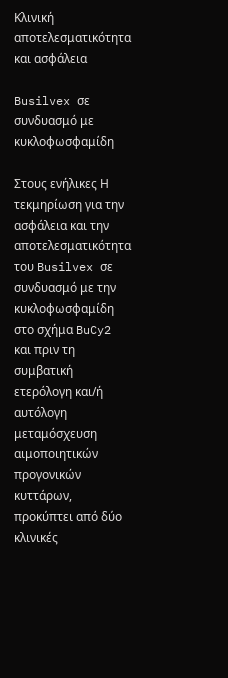Κλινική αποτελεσματικότητα και ασφάλεια

Busilvex σε συνδυασμό με κυκλοφωσφαμίδη

Στους ενήλικες Η τεκμηρίωση για την ασφάλεια και την αποτελεσματικότητα του Busilvex σε συνδυασμό με την κυκλοφωσφαμίδη στο σχήμα BuCy2 και πριν τη συμβατική ετερόλογη και/ή αυτόλογη μεταμόσχευση αιμοποιητικών προγονικών κυττάρων, προκύπτει από δύο κλινικές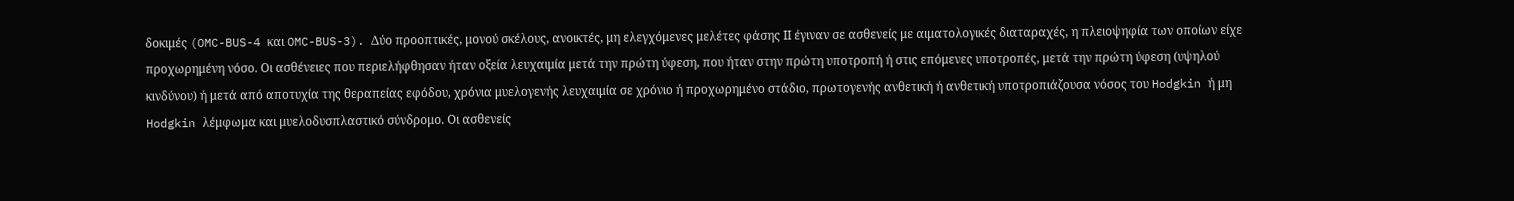δοκιμές (OMC-BUS-4 και OMC-BUS-3). Δύο προοπτικές, μονού σκέλους, ανοικτές, μη ελεγχόμενες μελέτες φάσης ΙΙ έγιναν σε ασθενείς με αιματολογικές διαταραχές, η πλειοψηφία των οποίων είχε προχωρημένη νόσο. Οι ασθένειες που περιελήφθησαν ήταν οξεία λευχαιμία μετά την πρώτη ύφεση, που ήταν στην πρώτη υποτροπή ή στις επόμενες υποτροπές, μετά την πρώτη ύφεση (υψηλού κινδύνου) ή μετά από αποτυχία της θεραπείας εφόδου, χρόνια μυελογενής λευχαιμία σε χρόνιο ή προχωρημένο στάδιο, πρωτογενής ανθετική ή ανθετική υποτροπιάζουσα νόσος του Hodgkin ή μη Hodgkin λέμφωμα και μυελοδυσπλαστικό σύνδρομο. Οι ασθενείς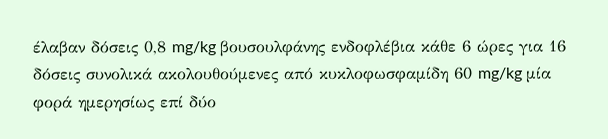έλαβαν δόσεις 0,8 mg/kg βουσουλφάνης ενδοφλέβια κάθε 6 ώρες για 16 δόσεις συνολικά ακολουθούμενες από κυκλοφωσφαμίδη 60 mg/kg μία φορά ημερησίως επί δύο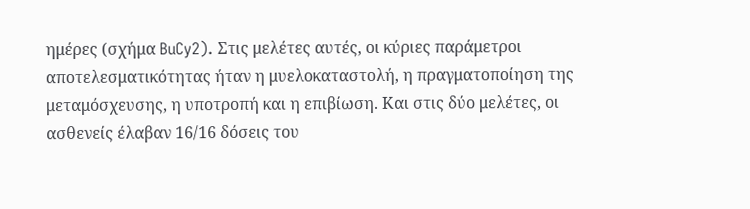ημέρες (σχήμα BuCy2). Στις μελέτες αυτές, οι κύριες παράμετροι αποτελεσματικότητας ήταν η μυελοκαταστολή, η πραγματοποίηση της μεταμόσχευσης, η υποτροπή και η επιβίωση. Και στις δύο μελέτες, οι ασθενείς έλαβαν 16/16 δόσεις του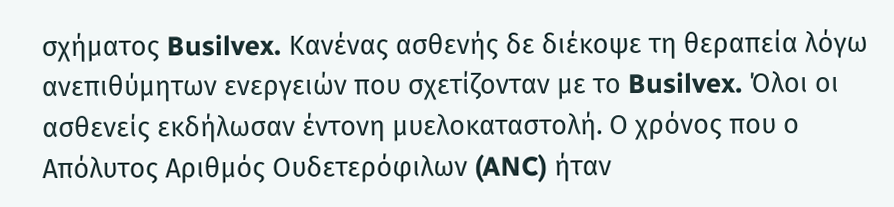σχήματος Busilvex. Κανένας ασθενής δε διέκοψε τη θεραπεία λόγω ανεπιθύμητων ενεργειών που σχετίζονταν με το Busilvex. Όλοι οι ασθενείς εκδήλωσαν έντονη μυελοκαταστολή. Ο χρόνος που ο Απόλυτος Αριθμός Ουδετερόφιλων (ANC) ήταν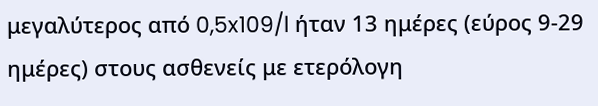μεγαλύτερος από 0,5x109/l ήταν 13 ημέρες (εύρος 9-29 ημέρες) στους ασθενείς με ετερόλογη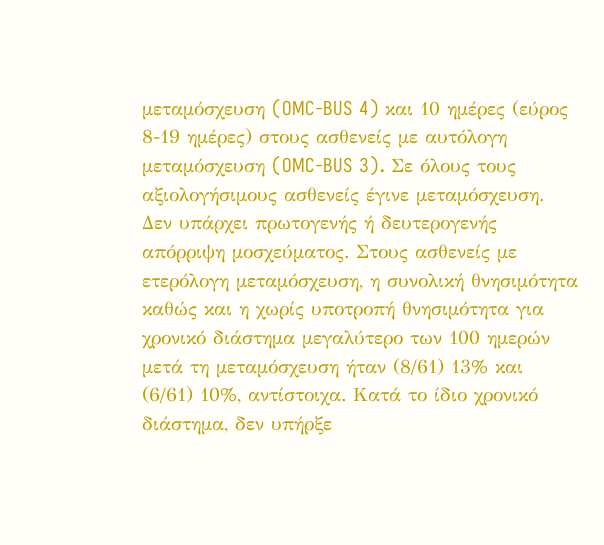μεταμόσχευση (OMC-BUS 4) και 10 ημέρες (εύρος 8-19 ημέρες) στους ασθενείς με αυτόλογη μεταμόσχευση (OMC-BUS 3). Σε όλους τους αξιολογήσιμους ασθενείς έγινε μεταμόσχευση. Δεν υπάρχει πρωτογενής ή δευτερογενής απόρριψη μοσχεύματος. Στους ασθενείς με ετερόλογη μεταμόσχευση, η συνολική θνησιμότητα καθώς και η χωρίς υποτροπή θνησιμότητα για χρονικό διάστημα μεγαλύτερο των 100 ημερών μετά τη μεταμόσχευση ήταν (8/61) 13% και (6/61) 10%, αντίστοιχα. Κατά το ίδιο χρονικό διάστημα, δεν υπήρξε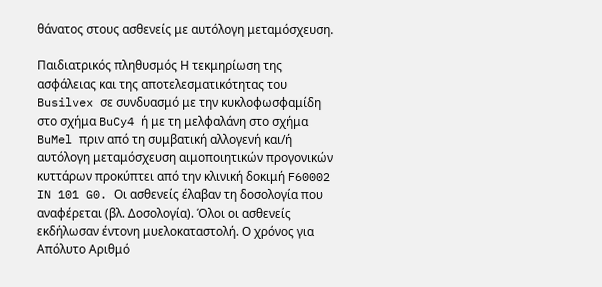θάνατος στους ασθενείς με αυτόλογη μεταμόσχευση.

Παιδιατρικός πληθυσμός Η τεκμηρίωση της ασφάλειας και της αποτελεσματικότητας του Busilvex σε συνδυασμό με την κυκλοφωσφαμίδη στο σχήμα BuCy4 ή με τη μελφαλάνη στο σχήμα BuMel πριν από τη συμβατική αλλογενή και/ή αυτόλογη μεταμόσχευση αιμοποιητικών προγονικών κυττάρων προκύπτει από την κλινική δοκιμή F60002 IN 101 G0. Οι ασθενείς έλαβαν τη δοσολογία που αναφέρεται (βλ. Δοσολογία). Όλοι οι ασθενείς εκδήλωσαν έντονη μυελοκαταστολή. Ο χρόνος για Απόλυτο Αριθμό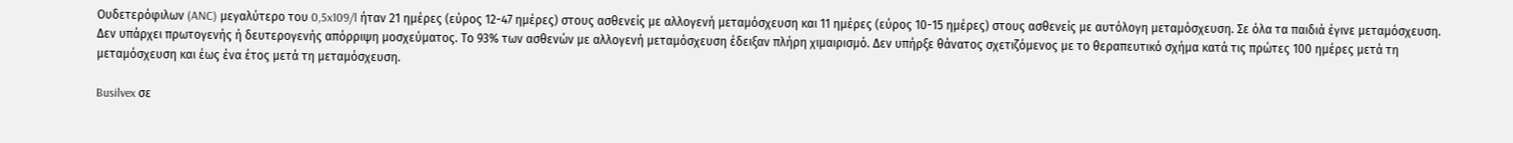Ουδετερόφιλων (ANC) μεγαλύτερο του 0,5x109/l ήταν 21 ημέρες (εύρος 12-47 ημέρες) στους ασθενείς με αλλογενή μεταμόσχευση και 11 ημέρες (εύρος 10-15 ημέρες) στους ασθενείς με αυτόλογη μεταμόσχευση. Σε όλα τα παιδιά έγινε μεταμόσχευση. Δεν υπάρχει πρωτογενής ή δευτερογενής απόρριψη μοσχεύματος. Το 93% των ασθενών με αλλογενή μεταμόσχευση έδειξαν πλήρη χιμαιρισμό. Δεν υπήρξε θάνατος σχετιζόμενος με το θεραπευτικό σχήμα κατά τις πρώτες 100 ημέρες μετά τη μεταμόσχευση και έως ένα έτος μετά τη μεταμόσχευση.

Busilvex σε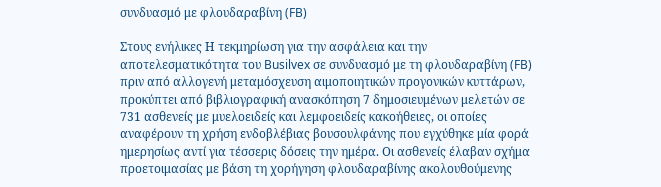συνδυασμό με φλουδαραβίνη (FB)

Στους ενήλικες Η τεκμηρίωση για την ασφάλεια και την αποτελεσματικότητα του Busilvex σε συνδυασμό με τη φλουδαραβίνη (FB) πριν από αλλογενή μεταμόσχευση αιμοποιητικών προγονικών κυττάρων, προκύπτει από βιβλιογραφική ανασκόπηση 7 δημοσιευμένων μελετών σε 731 ασθενείς με μυελοειδείς και λεμφοειδείς κακοήθειες, οι οποίες αναφέρουν τη χρήση ενδοβλέβιας βουσουλφάνης που εγχύθηκε μία φορά ημερησίως αντί για τέσσερις δόσεις την ημέρα. Οι ασθενείς έλαβαν σχήμα προετοιμασίας με βάση τη χορήγηση φλουδαραβίνης ακολουθούμενης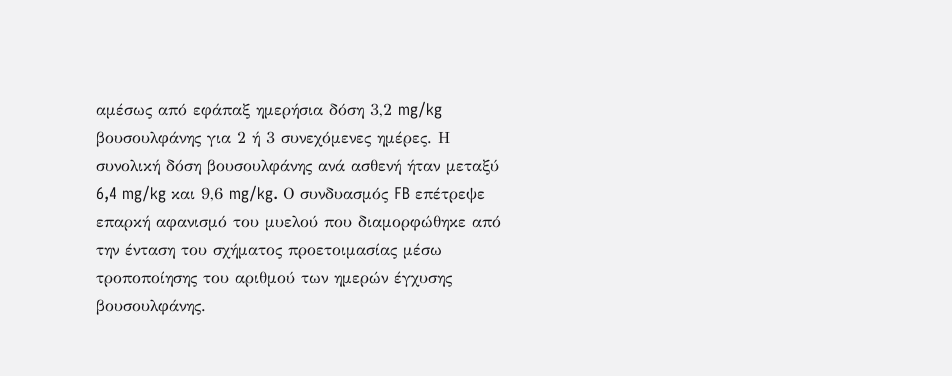αμέσως από εφάπαξ ημερήσια δόση 3,2 mg/kg βουσουλφάνης για 2 ή 3 συνεχόμενες ημέρες. Η συνολική δόση βουσουλφάνης ανά ασθενή ήταν μεταξύ 6,4 mg/kg και 9,6 mg/kg. Ο συνδυασμός FB επέτρεψε επαρκή αφανισμό του μυελού που διαμορφώθηκε από την ένταση του σχήματος προετοιμασίας μέσω τροποποίησης του αριθμού των ημερών έγχυσης βουσουλφάνης.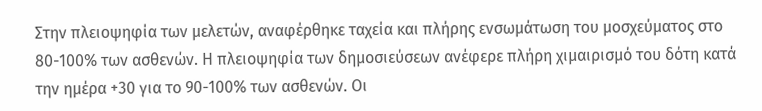Στην πλειοψηφία των μελετών, αναφέρθηκε ταχεία και πλήρης ενσωμάτωση του μοσχεύματος στο 80-100% των ασθενών. Η πλειοψηφία των δημοσιεύσεων ανέφερε πλήρη χιμαιρισμό του δότη κατά την ημέρα +30 για το 90-100% των ασθενών. Οι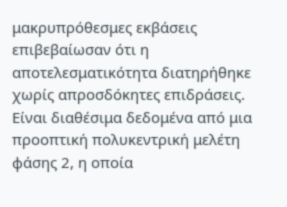μακρυπρόθεσμες εκβάσεις επιβεβαίωσαν ότι η αποτελεσματικότητα διατηρήθηκε χωρίς απροσδόκητες επιδράσεις. Είναι διαθέσιμα δεδομένα από μια προοπτική πολυκεντρική μελέτη φάσης 2, η οποία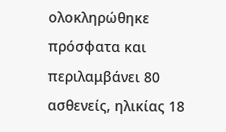ολοκληρώθηκε πρόσφατα και περιλαμβάνει 80 ασθενείς, ηλικίας 18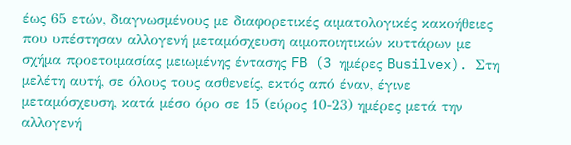έως 65 ετών, διαγνωσμένους με διαφορετικές αιματολογικές κακοήθειες που υπέστησαν αλλογενή μεταμόσχευση αιμοποιητικών κυττάρων με σχήμα προετοιμασίας μειωμένης έντασης FB (3 ημέρες Busilvex). Στη μελέτη αυτή, σε όλους τους ασθενείς, εκτός από έναν, έγινε μεταμόσχευση, κατά μέσο όρο σε 15 (εύρος 10-23) ημέρες μετά την αλλογενή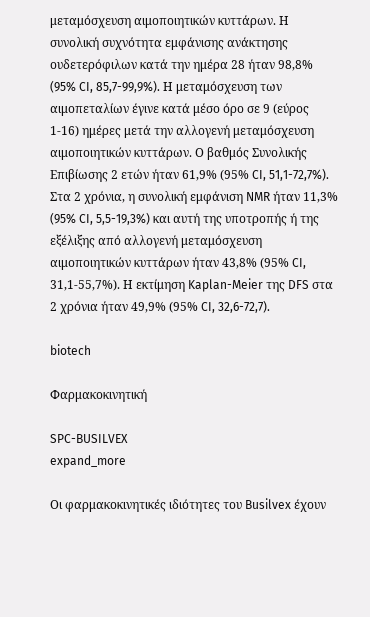μεταμόσχευση αιμοποιητικών κυττάρων. Η συνολική συχνότητα εμφάνισης ανάκτησης ουδετερόφιλων κατά την ημέρα 28 ήταν 98,8% (95% CI, 85,7-99,9%). Η μεταμόσχευση των αιμοπεταλίων έγινε κατά μέσο όρο σε 9 (εύρος 1-16) ημέρες μετά την αλλογενή μεταμόσχευση αιμοποιητικών κυττάρων. Ο βαθμός Συνολικής Επιβίωσης 2 ετών ήταν 61,9% (95% CI, 51,1-72,7%). Στα 2 χρόνια, η συνολική εμφάνιση NMR ήταν 11,3% (95% CI, 5,5-19,3%) και αυτή της υποτροπής ή της εξέλιξης από αλλογενή μεταμόσχευση αιμοποιητικών κυττάρων ήταν 43,8% (95% CI, 31,1-55,7%). Η εκτίμηση Kaplan-Meier της DFS στα 2 χρόνια ήταν 49,9% (95% CI, 32,6-72,7).

biotech

Φαρμακοκινητική

SPC-BUSILVEX
expand_more

Οι φαρμακοκινητικές ιδιότητες του Busilvex έχουν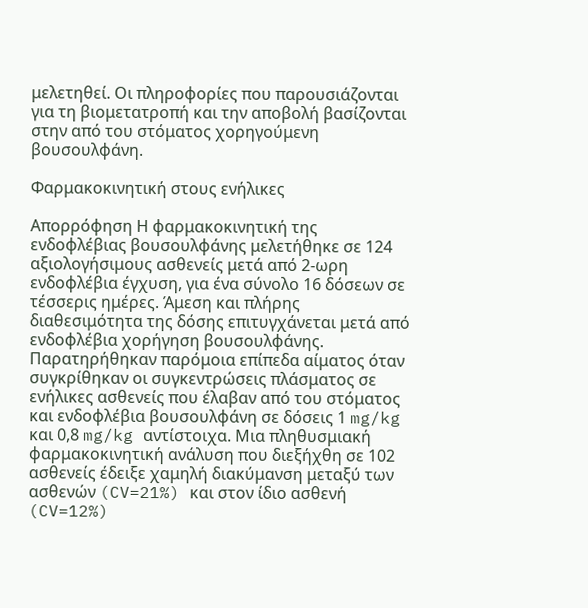μελετηθεί. Οι πληροφορίες που παρουσιάζονται για τη βιομετατροπή και την αποβολή βασίζονται στην από του στόματος χορηγούμενη βουσουλφάνη.

Φαρμακοκινητική στους ενήλικες

Απορρόφηση Η φαρμακοκινητική της ενδοφλέβιας βουσουλφάνης μελετήθηκε σε 124 αξιολογήσιμους ασθενείς μετά από 2-ωρη ενδοφλέβια έγχυση, για ένα σύνολο 16 δόσεων σε τέσσερις ημέρες. Άμεση και πλήρης διαθεσιμότητα της δόσης επιτυγχάνεται μετά από ενδοφλέβια χορήγηση βουσουλφάνης. Παρατηρήθηκαν παρόμοια επίπεδα αίματος όταν συγκρίθηκαν οι συγκεντρώσεις πλάσματος σε ενήλικες ασθενείς που έλαβαν από του στόματος και ενδοφλέβια βουσουλφάνη σε δόσεις 1 mg/kg και 0,8 mg/kg αντίστοιχα. Μια πληθυσμιακή φαρμακοκινητική ανάλυση που διεξήχθη σε 102 ασθενείς έδειξε χαμηλή διακύμανση μεταξύ των ασθενών (CV=21%) και στον ίδιο ασθενή (CV=12%)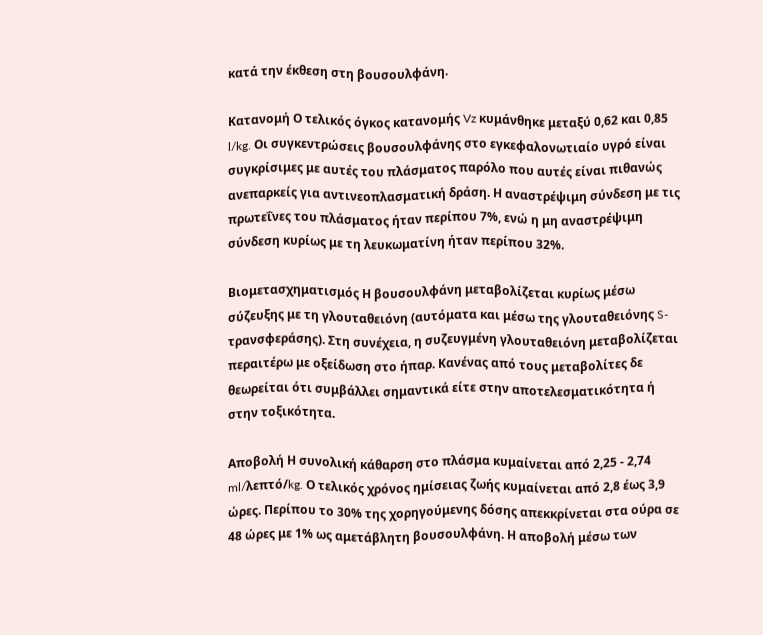κατά την έκθεση στη βουσουλφάνη.

Κατανομή Ο τελικός όγκος κατανομής Vz κυμάνθηκε μεταξύ 0,62 και 0,85 l/kg. Οι συγκεντρώσεις βουσουλφάνης στο εγκεφαλονωτιαίο υγρό είναι συγκρίσιμες με αυτές του πλάσματος παρόλο που αυτές είναι πιθανώς ανεπαρκείς για αντινεοπλασματική δράση. Η αναστρέψιμη σύνδεση με τις πρωτεΐνες του πλάσματος ήταν περίπου 7%, ενώ η μη αναστρέψιμη σύνδεση κυρίως με τη λευκωματίνη ήταν περίπου 32%.

Βιομετασχηματισμός Η βουσουλφάνη μεταβολίζεται κυρίως μέσω σύζευξης με τη γλουταθειόνη (αυτόματα και μέσω της γλουταθειόνης S-τρανσφεράσης). Στη συνέχεια, η συζευγμένη γλουταθειόνη μεταβολίζεται περαιτέρω με οξείδωση στο ήπαρ. Κανένας από τους μεταβολίτες δε θεωρείται ότι συμβάλλει σημαντικά είτε στην αποτελεσματικότητα ή στην τοξικότητα.

Αποβολή Η συνολική κάθαρση στο πλάσμα κυμαίνεται από 2,25 - 2,74 ml/λεπτό/kg. Ο τελικός χρόνος ημίσειας ζωής κυμαίνεται από 2,8 έως 3,9 ώρες. Περίπου το 30% της χορηγούμενης δόσης απεκκρίνεται στα ούρα σε 48 ώρες με 1% ως αμετάβλητη βουσουλφάνη. Η αποβολή μέσω των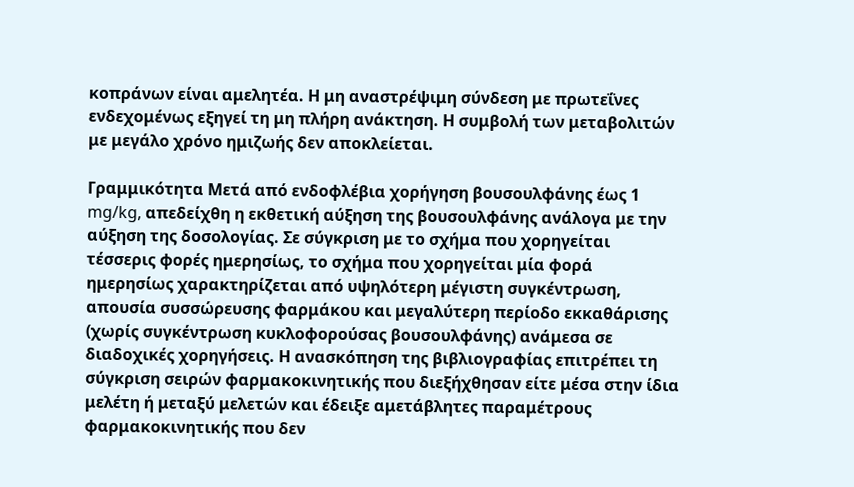κοπράνων είναι αμελητέα. Η μη αναστρέψιμη σύνδεση με πρωτεΐνες ενδεχομένως εξηγεί τη μη πλήρη ανάκτηση. Η συμβολή των μεταβολιτών με μεγάλο χρόνο ημιζωής δεν αποκλείεται.

Γραμμικότητα Μετά από ενδοφλέβια χορήγηση βουσουλφάνης έως 1 mg/kg, απεδείχθη η εκθετική αύξηση της βουσουλφάνης ανάλογα με την αύξηση της δοσολογίας. Σε σύγκριση με το σχήμα που χορηγείται τέσσερις φορές ημερησίως, το σχήμα που χορηγείται μία φορά ημερησίως χαρακτηρίζεται από υψηλότερη μέγιστη συγκέντρωση, απουσία συσσώρευσης φαρμάκου και μεγαλύτερη περίοδο εκκαθάρισης (χωρίς συγκέντρωση κυκλοφορούσας βουσουλφάνης) ανάμεσα σε διαδοχικές χορηγήσεις. Η ανασκόπηση της βιβλιογραφίας επιτρέπει τη σύγκριση σειρών φαρμακοκινητικής που διεξήχθησαν είτε μέσα στην ίδια μελέτη ή μεταξύ μελετών και έδειξε αμετάβλητες παραμέτρους φαρμακοκινητικής που δεν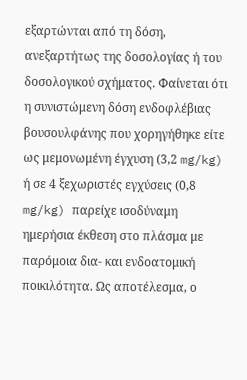εξαρτώνται από τη δόση, ανεξαρτήτως της δοσολογίας ή του δοσολογικού σχήματος. Φαίνεται ότι η συνιστώμενη δόση ενδοφλέβιας βουσουλφάνης που χορηγήθηκε είτε ως μεμονωμένη έγχυση (3,2 mg/kg) ή σε 4 ξεχωριστές εγχύσεις (0,8 mg/kg) παρείχε ισοδύναμη ημερήσια έκθεση στο πλάσμα με παρόμοια δια- και ενδοατομική ποικιλότητα. Ως αποτέλεσμα, ο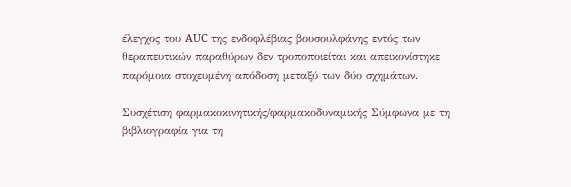έλεγχος του AUC της ενδοφλέβιας βουσουλφάνης εντός των θεραπευτικών παραθύρων δεν τροποποιείται και απεικονίστηκε παρόμοια στοχευμένη απόδοση μεταξύ των δύο σχημάτων.

Συσχέτιση φαρμακοκινητικής/φαρμακοδυναμικής Σύμφωνα με τη βιβλιογραφία για τη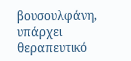βουσουλφάνη, υπάρχει θεραπευτικό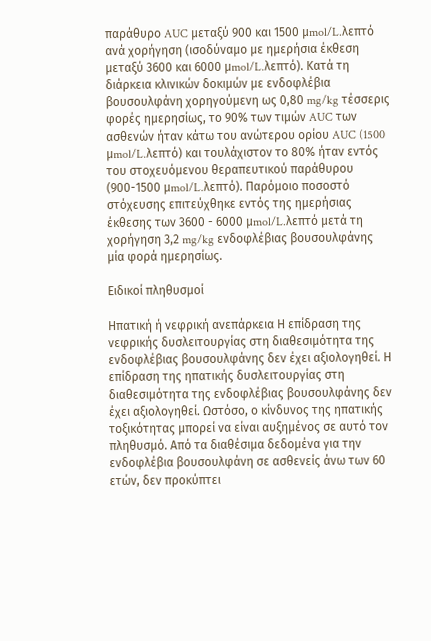παράθυρο AUC μεταξύ 900 και 1500 μmol/L.λεπτό ανά χορήγηση (ισοδύναμο με ημερήσια έκθεση μεταξύ 3600 και 6000 μmol/L.λεπτό). Κατά τη διάρκεια κλινικών δοκιμών με ενδοφλέβια βουσουλφάνη χορηγούμενη ως 0,80 mg/kg τέσσερις φορές ημερησίως, το 90% των τιμών AUC των ασθενών ήταν κάτω του ανώτερου ορίου AUC (1500 μmol/L.λεπτό) και τουλάχιστον το 80% ήταν εντός του στοχευόμενου θεραπευτικού παράθυρου (900-1500 μmol/L.λεπτό). Παρόμοιο ποσοστό στόχευσης επιτεύχθηκε εντός της ημερήσιας έκθεσης των 3600 - 6000 μmol/L.λεπτό μετά τη χορήγηση 3,2 mg/kg ενδοφλέβιας βουσουλφάνης μία φορά ημερησίως.

Ειδικοί πληθυσμοί

Ηπατική ή νεφρική ανεπάρκεια Η επίδραση της νεφρικής δυσλειτουργίας στη διαθεσιμότητα της ενδοφλέβιας βουσουλφάνης δεν έχει αξιολογηθεί. Η επίδραση της ηπατικής δυσλειτουργίας στη διαθεσιμότητα της ενδοφλέβιας βουσουλφάνης δεν έχει αξιολογηθεί. Ωστόσο, ο κίνδυνος της ηπατικής τοξικότητας μπορεί να είναι αυξημένος σε αυτό τον πληθυσμό. Από τα διαθέσιμα δεδομένα για την ενδοφλέβια βουσουλφάνη σε ασθενείς άνω των 60 ετών, δεν προκύπτει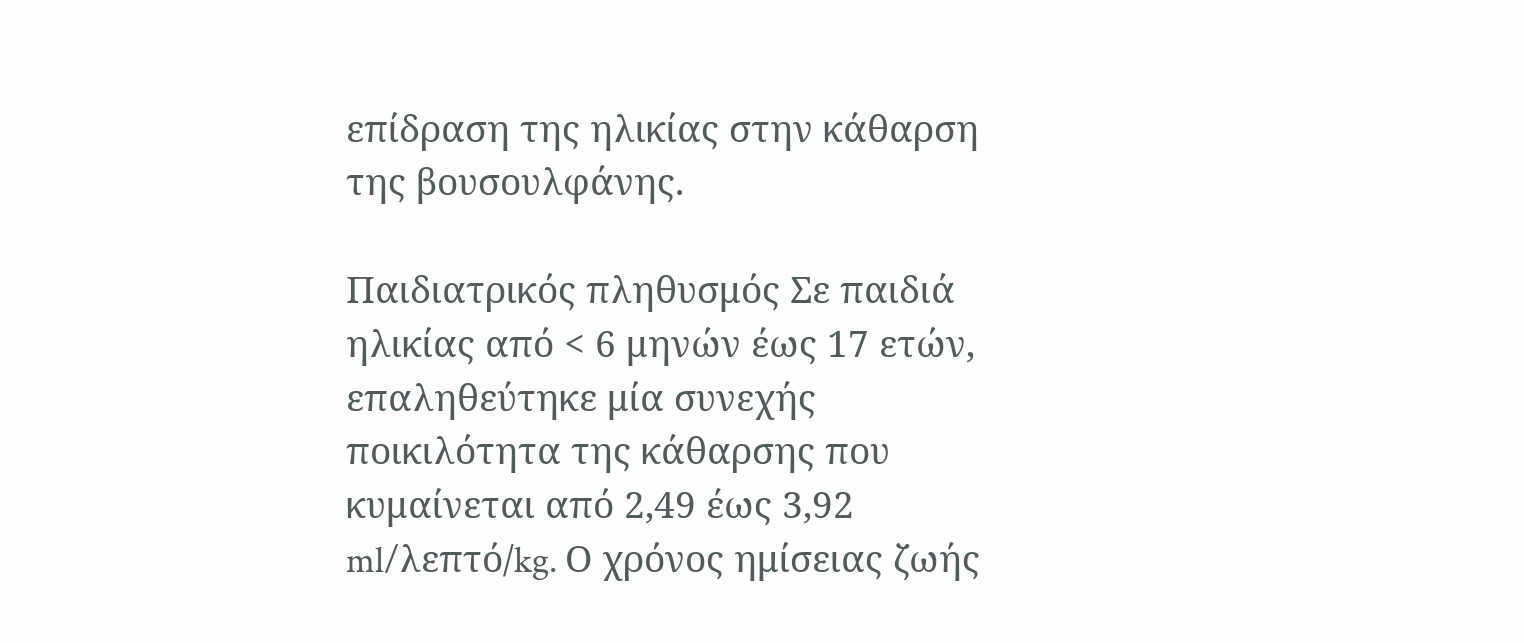επίδραση της ηλικίας στην κάθαρση της βουσουλφάνης.

Παιδιατρικός πληθυσμός Σε παιδιά ηλικίας από < 6 μηνών έως 17 ετών, επαληθεύτηκε μία συνεχής ποικιλότητα της κάθαρσης που κυμαίνεται από 2,49 έως 3,92 ml/λεπτό/kg. Ο χρόνος ημίσειας ζωής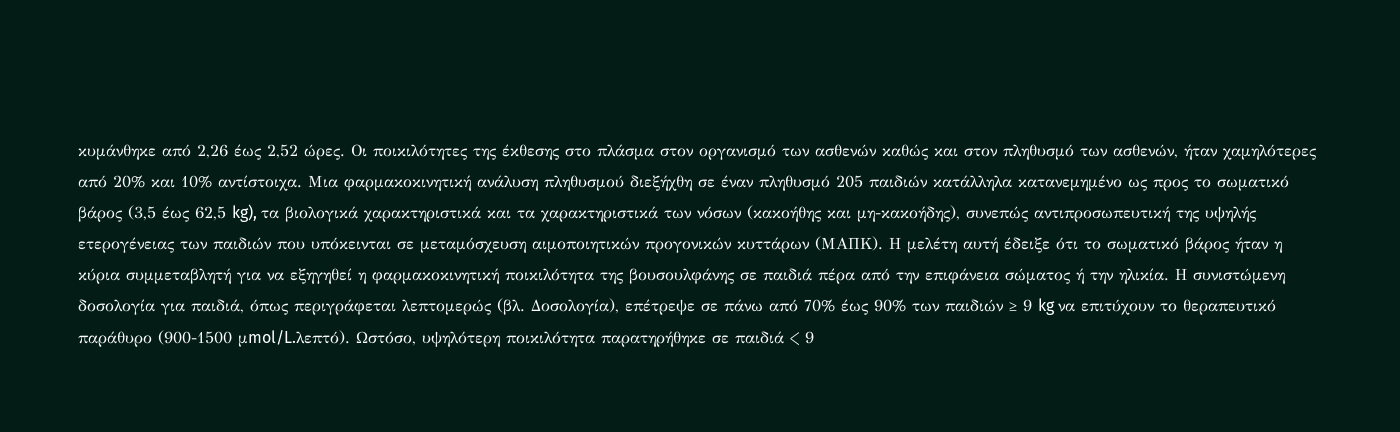κυμάνθηκε από 2,26 έως 2,52 ώρες. Οι ποικιλότητες της έκθεσης στο πλάσμα στον οργανισμό των ασθενών καθώς και στον πληθυσμό των ασθενών, ήταν χαμηλότερες από 20% και 10% αντίστοιχα. Μια φαρμακοκινητική ανάλυση πληθυσμού διεξήχθη σε έναν πληθυσμό 205 παιδιών κατάλληλα κατανεμημένο ως προς το σωματικό βάρος (3,5 έως 62,5 kg), τα βιολογικά χαρακτηριστικά και τα χαρακτηριστικά των νόσων (κακοήθης και μη-κακοήδης), συνεπώς αντιπροσωπευτική της υψηλής ετερογένειας των παιδιών που υπόκεινται σε μεταμόσχευση αιμοποιητικών προγονικών κυττάρων (ΜΑΠΚ). Η μελέτη αυτή έδειξε ότι το σωματικό βάρος ήταν η κύρια συμμεταβλητή για να εξηγηθεί η φαρμακοκινητική ποικιλότητα της βουσουλφάνης σε παιδιά πέρα από την επιφάνεια σώματος ή την ηλικία. Η συνιστώμενη δοσολογία για παιδιά, όπως περιγράφεται λεπτομερώς (βλ. Δοσολογία), επέτρεψε σε πάνω από 70% έως 90% των παιδιών ≥ 9 kg να επιτύχουν το θεραπευτικό παράθυρο (900-1500 μmol/L.λεπτό). Ωστόσο, υψηλότερη ποικιλότητα παρατηρήθηκε σε παιδιά < 9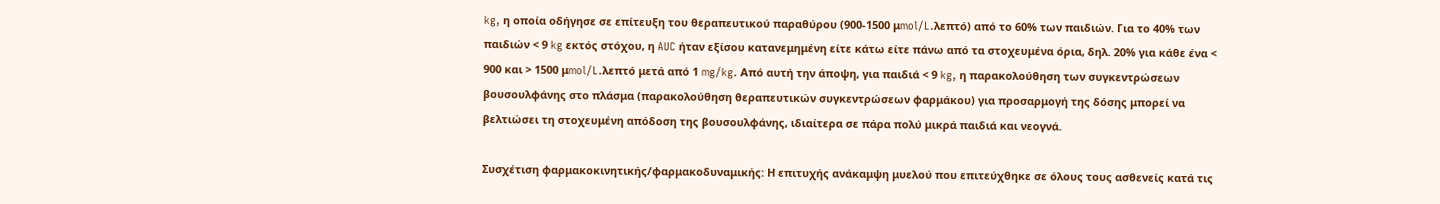kg, η οποία οδήγησε σε επίτευξη του θεραπευτικού παραθύρου (900-1500 μmol/L.λεπτό) από το 60% των παιδιών. Για το 40% των παιδιών < 9 kg εκτός στόχου, η AUC ήταν εξίσου κατανεμημένη είτε κάτω είτε πάνω από τα στοχευμένα όρια, δηλ. 20% για κάθε ένα < 900 και > 1500 μmol/L.λεπτό μετά από 1 mg/kg. Από αυτή την άποψη, για παιδιά < 9 kg, η παρακολούθηση των συγκεντρώσεων βουσουλφάνης στο πλάσμα (παρακολούθηση θεραπευτικών συγκεντρώσεων φαρμάκου) για προσαρμογή της δόσης μπορεί να βελτιώσει τη στοχευμένη απόδοση της βουσουλφάνης, ιδιαίτερα σε πάρα πολύ μικρά παιδιά και νεογνά.

Συσχέτιση φαρμακοκινητικής/φαρμακοδυναμικής: Η επιτυχής ανάκαμψη μυελού που επιτεύχθηκε σε όλους τους ασθενείς κατά τις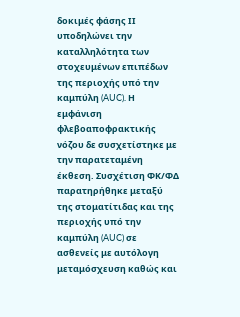δοκιμές φάσης ΙΙ υποδηλώνει την καταλληλότητα των στοχευμένων επιπέδων της περιοχής υπό την καμπύλη (AUC). Η εμφάνιση φλεβοαποφρακτικής νόζου δε συσχετίστηκε με την παρατεταμένη έκθεση. Συσχέτιση ΦΚ/ΦΔ παρατηρήθηκε μεταξύ της στοματίτιδας και της περιοχής υπό την καμπύλη (AUC) σε ασθενείς με αυτόλογη μεταμόσχευση καθώς και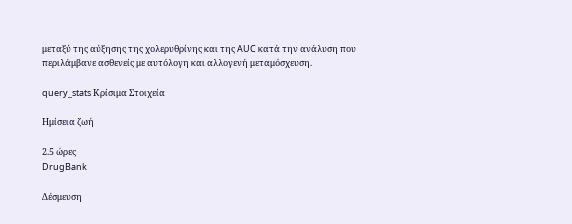μεταξύ της αύξησης της χολερυθρίνης και της AUC κατά την ανάλυση που περιλάμβανε ασθενείς με αυτόλογη και αλλογενή μεταμόσχευση.

query_stats Κρίσιμα Στοιχεία

Ημίσεια ζωή

2.5 ώρες
DrugBank

Δέσμευση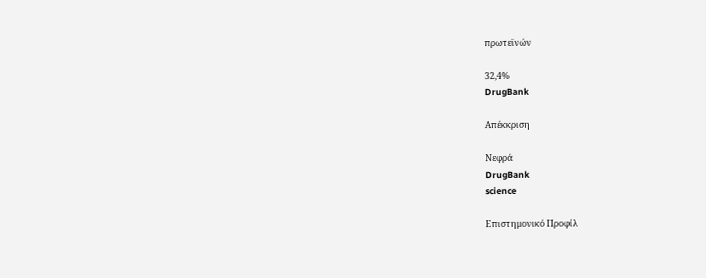πρωτεϊνών

32,4%
DrugBank

Απέκκριση

Νεφρά
DrugBank
science

Επιστημονικό Προφίλ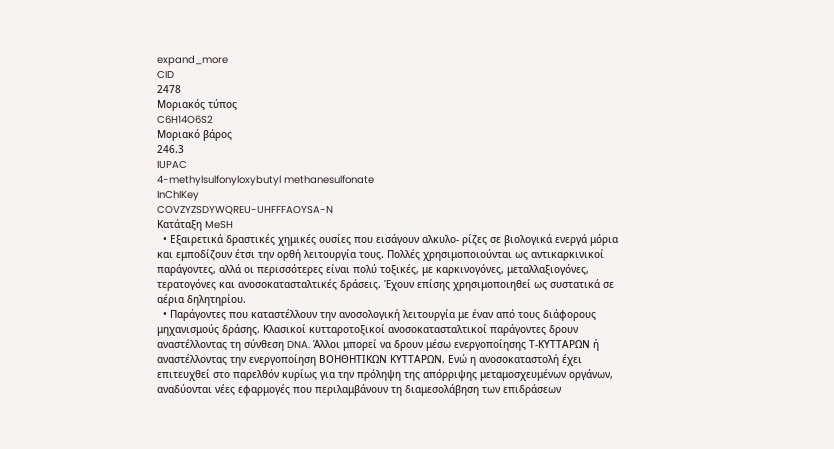expand_more
CID
2478
Μοριακός τύπος
C6H14O6S2
Μοριακό βάρος
246.3
IUPAC
4-methylsulfonyloxybutyl methanesulfonate
InChIKey
COVZYZSDYWQREU-UHFFFAOYSA-N
Κατάταξη MeSH
  • Εξαιρετικά δραστικές χημικές ουσίες που εισάγουν αλκυλο- ρίζες σε βιολογικά ενεργά μόρια και εμποδίζουν έτσι την ορθή λειτουργία τους. Πολλές χρησιμοποιούνται ως αντικαρκινικοί παράγοντες, αλλά οι περισσότερες είναι πολύ τοξικές, με καρκινογόνες, μεταλλαξιογόνες, τερατογόνες και ανοσοκατασταλτικές δράσεις. Έχουν επίσης χρησιμοποιηθεί ως συστατικά σε αέρια δηλητηρίου.
  • Παράγοντες που καταστέλλουν την ανοσολογική λειτουργία με έναν από τους διάφορους μηχανισμούς δράσης. Κλασικοί κυτταροτοξικοί ανοσοκατασταλτικοί παράγοντες δρουν αναστέλλοντας τη σύνθεση DNA. Άλλοι μπορεί να δρουν μέσω ενεργοποίησης Τ-ΚΥΤΤΑΡΩΝ ή αναστέλλοντας την ενεργοποίηση ΒΟΗΘΗΤΙΚΩΝ ΚΥΤΤΑΡΩΝ. Ενώ η ανοσοκαταστολή έχει επιτευχθεί στο παρελθόν κυρίως για την πρόληψη της απόρριψης μεταμοσχευμένων οργάνων, αναδύονται νέες εφαρμογές που περιλαμβάνουν τη διαμεσολάβηση των επιδράσεων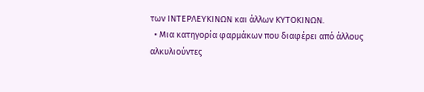των ΙΝΤΕΡΛΕΥΚΙΝΩΝ και άλλων ΚΥΤΟΚΙΝΩΝ.
  • Μια κατηγορία φαρμάκων που διαφέρει από άλλους αλκυλιούντες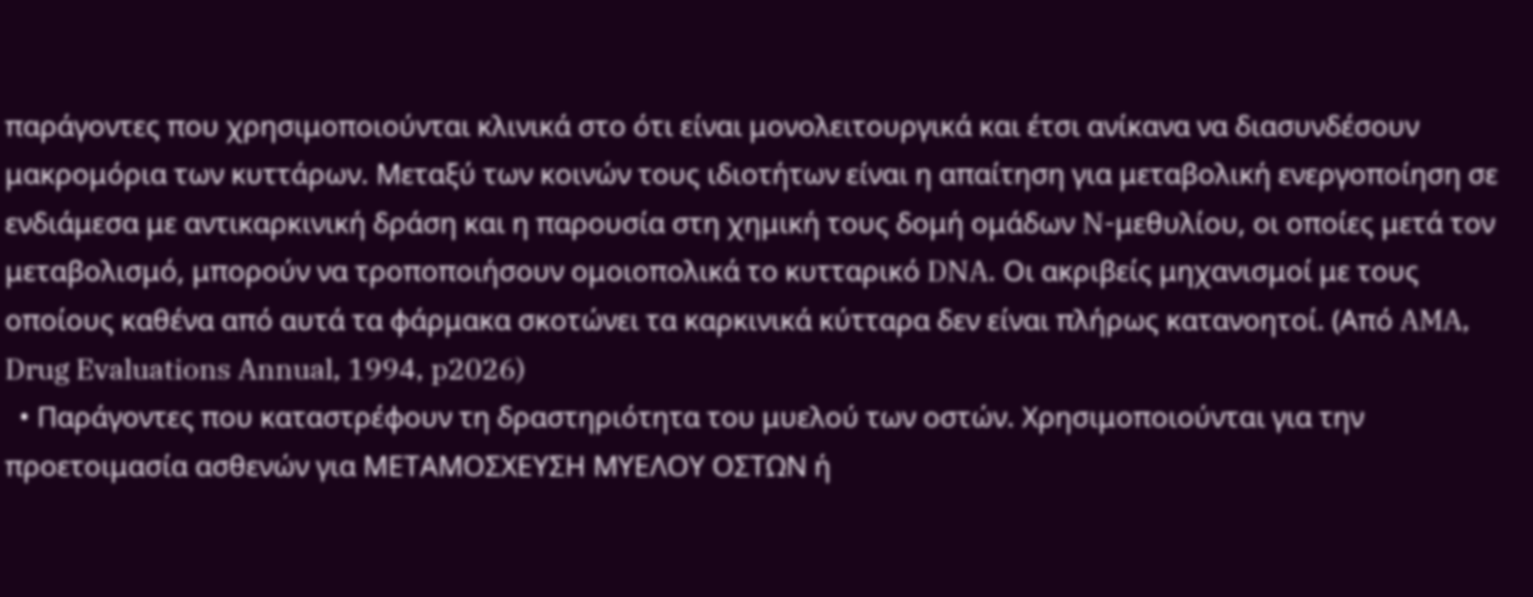παράγοντες που χρησιμοποιούνται κλινικά στο ότι είναι μονολειτουργικά και έτσι ανίκανα να διασυνδέσουν μακρομόρια των κυττάρων. Μεταξύ των κοινών τους ιδιοτήτων είναι η απαίτηση για μεταβολική ενεργοποίηση σε ενδιάμεσα με αντικαρκινική δράση και η παρουσία στη χημική τους δομή ομάδων N-μεθυλίου, οι οποίες μετά τον μεταβολισμό, μπορούν να τροποποιήσουν ομοιοπολικά το κυτταρικό DNA. Οι ακριβείς μηχανισμοί με τους οποίους καθένα από αυτά τα φάρμακα σκοτώνει τα καρκινικά κύτταρα δεν είναι πλήρως κατανοητοί. (Από AMA, Drug Evaluations Annual, 1994, p2026)
  • Παράγοντες που καταστρέφουν τη δραστηριότητα του μυελού των οστών. Χρησιμοποιούνται για την προετοιμασία ασθενών για ΜΕΤΑΜΟΣΧΕΥΣΗ ΜΥΕΛΟΥ ΟΣΤΩΝ ή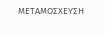ΜΕΤΑΜΟΣΧΕΥΣΗ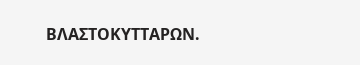ΒΛΑΣΤΟΚΥΤΤΑΡΩΝ.